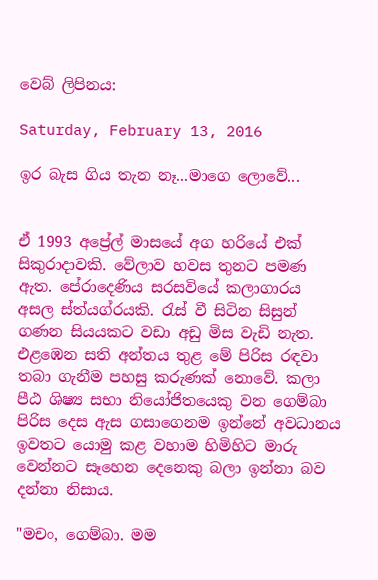වෙබ් ලිපිනය:

Saturday, February 13, 2016

ඉර බැස ගිය තැන නෑ...මාගෙ ලොවේ...


ඒ 1993 අප්‍රේල් මාසයේ අග හරියේ එක් සිකුරාදාවකි. වේලාව හවස තුනට පමණ ඇත. පේරාදෙණිය සරසවියේ කලාගාරය අසල ස්ත්යග්රයකි. රැස් වී සිටින සිසුන් ගණන සියයකට වඩා අඩු මිස වැඩි නැත. එළඹෙන සති අන්තය තුළ මේ පිරිස රඳවා තබා ගැනීම පහසු කරුණක් නොවේ. කලා පීඨ ශිෂ්‍ය සභා නියෝජිතයෙකු වන ගෙම්බා පිරිස දෙස ඇස ගසාගෙනම ඉන්නේ අවධානය ඉවතට යොමු කළ වහාම හිමිහිට මාරු වෙන්නට සෑහෙන දෙනෙකු බලා ඉන්නා බව දන්නා නිසාය.

"මචං, ගෙම්බා. මම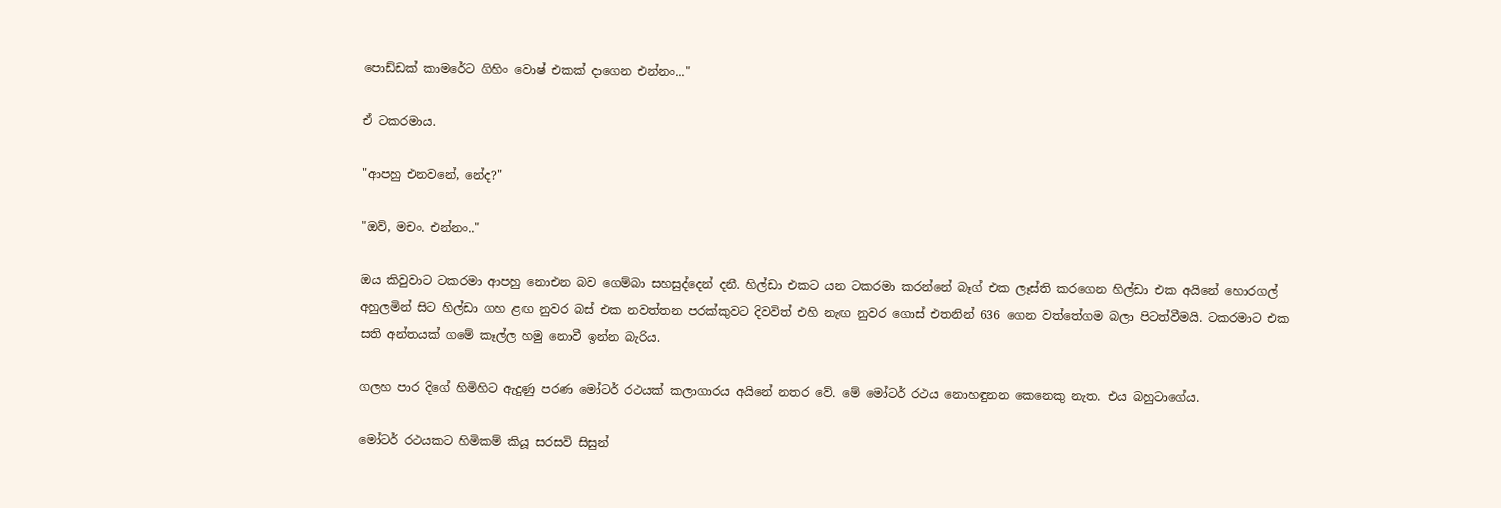පොඩ්ඩක් කාමරේට ගිහිං වොෂ් එකක් දාගෙන එන්නං..."

ඒ ටකරමාය.

"ආපහු එනවනේ, නේද?"

"ඔව්, මචං. එන්නං.."

ඔය කිවුවාට ටකරමා ආපහු නොඑන බව ගෙම්බා සහසුද්දෙන් දනී. හිල්ඩා එකට යන ටකරමා කරන්නේ බෑග් එක ලෑස්ති කරගෙන හිල්ඩා එක අයිනේ හොරගල් අහුලමින් සිට හිල්ඩා ගහ ළඟ නුවර බස් එක නවත්තන පරක්කුවට දිවවිත් එහි නැඟ නුවර ගොස් එතනින් 636 ගෙන වත්තේගම බලා පිටත්වීමයි. ටකරමාට එක සති අන්තයක් ගමේ කෑල්ල හමු නොවී ඉන්න බැරිය.

ගලහ පාර දිගේ හිමිහිට ඇදුණු පරණ මෝටර් රථයක් කලාගාරය අයිනේ නතර වේ. මේ මෝටර් රථය නොහඳුනන කෙනෙකු නැත. එය බහුටාගේය.

මෝටර් රථයකට හිමිකම් කියූ සරසවි සිසුන්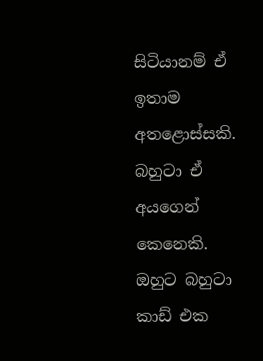සිටියානම් ඒ ඉතාම අතළොස්සකි. බහුටා ඒ අයගෙන් කෙනෙකි. ඔහුට බහුටා කාඩ් එක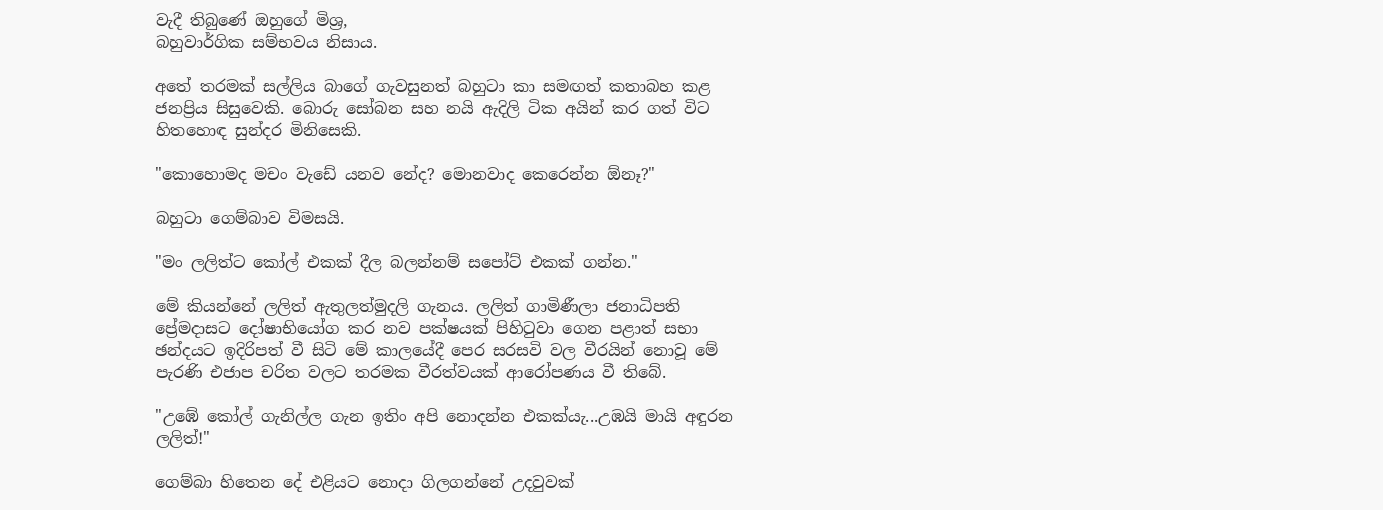වැදී තිබුණේ ඔහුගේ මිශ්‍ර,
බහුවාර්ගික සම්භවය නිසාය.

අතේ තරමක් සල්ලිය බාගේ ගැවසුනත් බහුටා කා සමඟත් කතාබහ කළ ජනප්‍රිය සිසුවෙකි. බොරු සෝබන සහ නයි ඇදිලි ටික අයින් කර ගත් විට හිතහොඳ සුන්දර මිනිසෙකි.

"කොහොමද මචං වැඩේ යනව නේද? මොනවාද කෙරෙන්න ඕනෑ?"

බහුටා ගෙම්බාව විමසයි.

"මං ලලිත්ට කෝල් එකක් දීල බලන්නම් සපෝට් එකක් ගන්න."

මේ කියන්නේ ලලිත් ඇතුලත්මුදලි ගැනය. ලලිත් ගාමිණීලා ජනාධිපති ප්‍රේමදාසට දෝෂාභියෝග කර නව පක්ෂයක් පිහිටුවා ගෙන පළාත් සභා ඡන්දයට ඉදිරිපත් වී සිටි මේ කාලයේදී පෙර සරසවි වල වීරයින් නොවූ මේ පැරණි එජාප චරිත වලට තරමක වීරත්වයක් ආරෝපණය වී තිබේ.

"උඹේ කෝල් ගැනිල්ල ගැන ඉතිං අපි නොදන්න එකක්යැ...උඹයි මායි අඳුරන ලලිත්!"

ගෙම්බා හිතෙන දේ එළියට නොදා ගිලගන්නේ උදවුවක්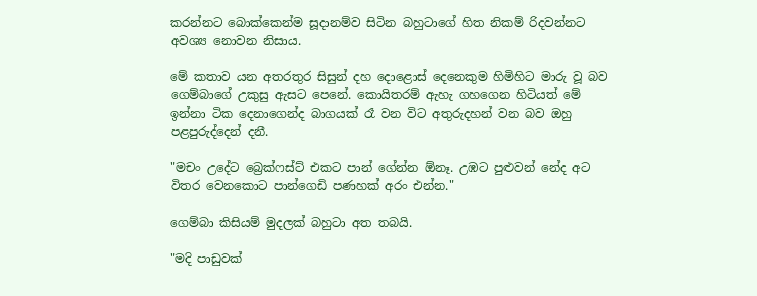කරන්නට බොක්කෙන්ම සූදානම්ව සිටින බහුටාගේ හිත නිකම් රිදවන්නට අවශ්‍ය නොවන නිසාය.

මේ කතාව යන අතරතුර සිසුන් දහ දොළොස් දෙනෙකුම හිමිහිට මාරු වූ බව ගෙම්බාගේ උකුසු ඇසට පෙනේ. කොයිතරම් ඇහැ ගහගෙන හිටියත් මේ ඉන්නා ටික දෙනාගෙන්ද බාගයක් රෑ වන විට අතුරුදහන් වන බව ඔහු පළපුරුද්දෙන් දනී.

"මචං උදේට බ්‍රෙක්ෆස්ට් එකට පාන් ගේන්න ඕනෑ. උඹට පුළුවන් නේද අට විතර වෙනකොට පාන්ගෙඩි පණහක් අරං එන්න."

ගෙම්බා කිසියම් මුදලක් බහුටා අත තබයි.

"මදි පාඩුවක්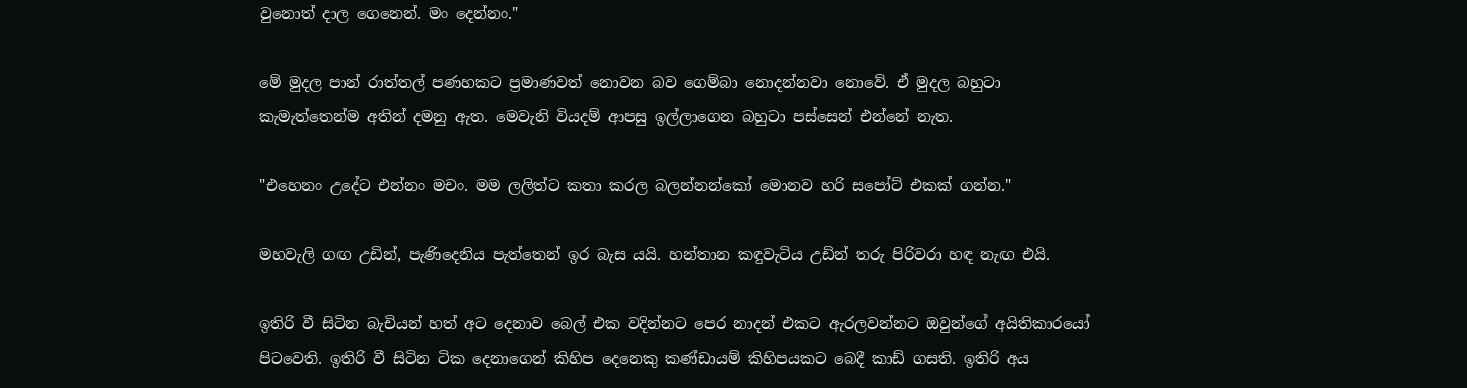වුනොත් දාල ගෙනෙන්. මං දෙන්නං."

මේ මුදල පාන් රාත්තල් පණහකට ප්‍රමාණවත් නොවන බව ගෙම්බා නොදන්නවා නොවේ. ඒ මුදල බහුටා කැමැත්තෙන්ම අතින් දමනු ඇත. මෙවැනි වියදම් ආපසු ඉල්ලාගෙන බහුටා පස්සෙන් එන්නේ නැත.

"එහෙනං උදේට එන්නං මචං. මම ලලිත්ට කතා කරල බලන්නන්කෝ මොනව හරි සපෝට් එකක් ගන්න."

මහවැලි ගඟ උඩින්, පැණිදෙනිය පැත්තෙන් ඉර බැස යයි. හන්තාන කඳුවැටිය උඩින් තරු පිරිවරා හඳ නැඟ එයි.

ඉතිරි වී සිටින බැචියන් හත් අට දෙනාව බෙල් එක වදින්නට පෙර නාදන් එකට ඇරලවන්නට ඔවුන්ගේ අයිතිකාරයෝ පිටවෙති. ඉතිරි වී සිටින ටික දෙනාගෙන් කිහිප දෙනෙකු කණ්ඩායම් කිහිපයකට බෙදී කාඩ් ගසති. ඉතිරි අය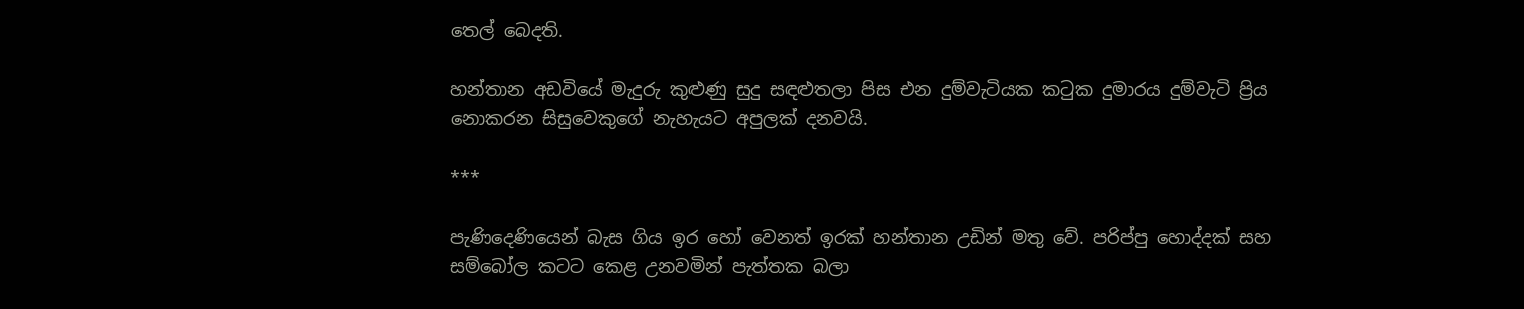තෙල් බෙදති.

හන්තාන අඩවියේ මැදුරු කුළුණු සුදු සඳළුතලා පිස එන දුම්වැටියක කටුක දුමාරය දුම්වැටි ප්‍රිය නොකරන සිසුවෙකුගේ නැහැයට අපුලක් දනවයි.

***

පැණිදෙණියෙන් බැස ගිය ඉර හෝ වෙනත් ඉරක් හන්තාන උඩින් මතු වේ. පරිප්පු හොද්දක් සහ සම්බෝල කටට කෙළ උනවමින් පැත්තක බලා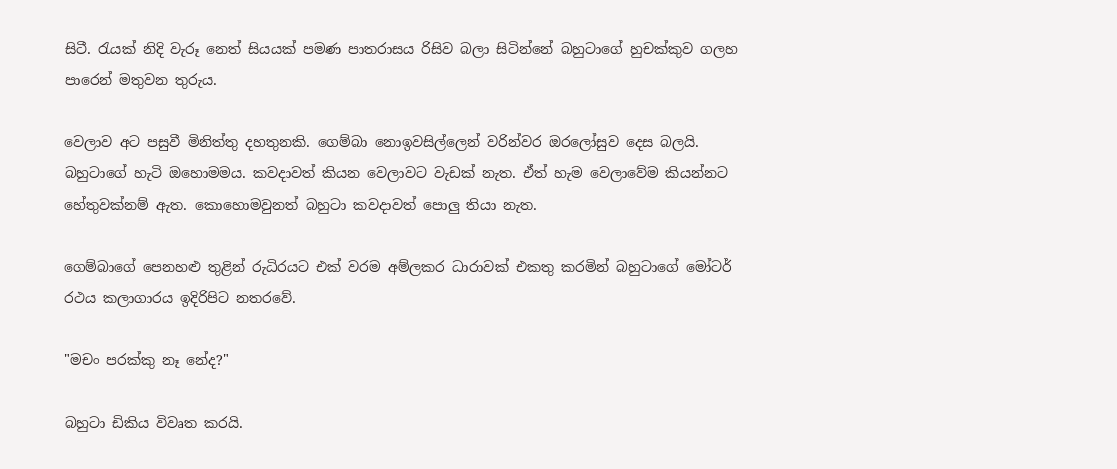සිටී. රැයක් නිදි වැරූ නෙත් සියයක් පමණ පාතරාසය රිසිව බලා සිටින්නේ බහුටාගේ හුචක්කුව ගලහ පාරෙන් මතුවන තුරුය.

වෙලාව අට පසුවී මිනිත්තු දහතුනකි. ගෙම්බා නොඉවසිල්ලෙන් වරින්වර ඔරලෝසුව දෙස බලයි. බහුටාගේ හැටි ඔහොමමය. කවදාවත් කියන වෙලාවට වැඩක් නැත. ඒත් හැම වෙලාවේම කියන්නට හේතුවක්නම් ඇත. කොහොමවුනත් බහුටා කවදාවත් පොලු තියා නැත.

ගෙම්බාගේ පෙනහළු තුළින් රුධිරයට එක් වරම අම්ලකර ධාරාවක් එකතු කරමින් බහුටාගේ මෝටර් රථය කලාගාරය ඉදිරිපිට නතරවේ.

"මචං පරක්කු නෑ නේද?"

බහුටා ඩිකිය විවෘත කරයි.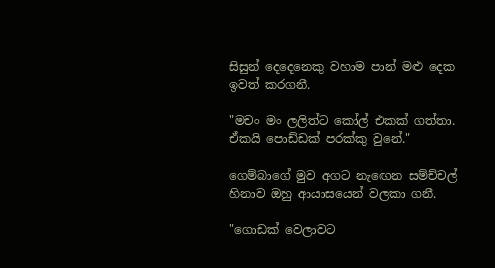සිසුන් දෙදෙනෙකු වහාම පාන් මළු දෙක ඉවත් කරගනී.

"මචං මං ලලිත්ට කෝල් එකක් ගත්තා. ඒකයි පොඩ්ඩක් පරක්කු වුනේ."

ගෙම්බාගේ මුව අගට නැඟෙන සම්ච්චල් හිනාව ඔහු ආයාසයෙන් වලකා ගනී.

"ගොඩක් වෙලාවට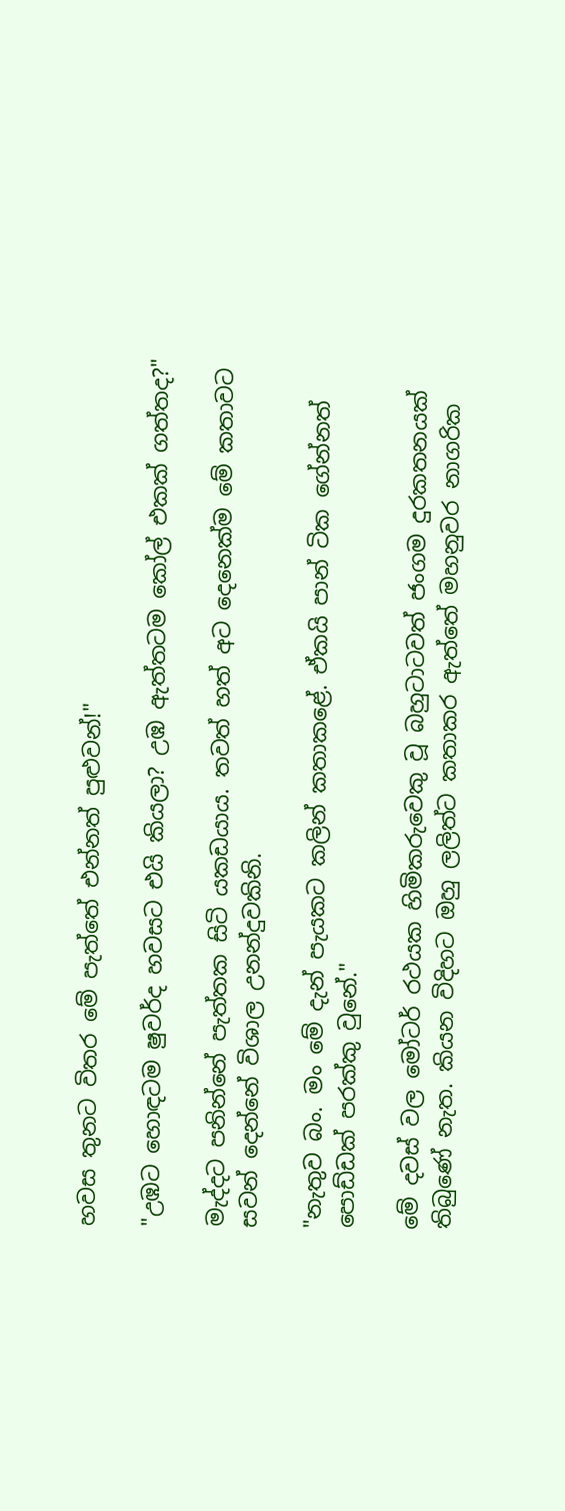හවස තුනට විතර මේ පැත්තේ එන්නත් පුළුවන්!"

"උඹට හොඳටම ෂුවර්ද හවසට එයි කියලා? උඹ ඇත්තටම කෝල් එකක් ගත්තද?"

මැද්දට පනින්නේ පැත්තක සිටි යකඩයාය. තවත් හත් අට දෙනෙක්ම මේ කතාවට සවන් දෙන්නේ විශාල උනන්දුවකිනි.

"නැතුව බං. මං මේ දැන් පැයකට කලින් කතාකළේ. ඒකයි පාන් ටික ගේන්නත් පොඩ්ඩක් පරක්කු වුනේ."

මේ දවස් වල මෝටර් රථයක හිමිකරුවෙකු වූ බහුටාටවත් ජංගම දුරකතනයක් තිබුණේ නැත. කියන විදිහට ඔහු ලලිත්ට කතාකර ඇත්තේ මහනුවර නාගරික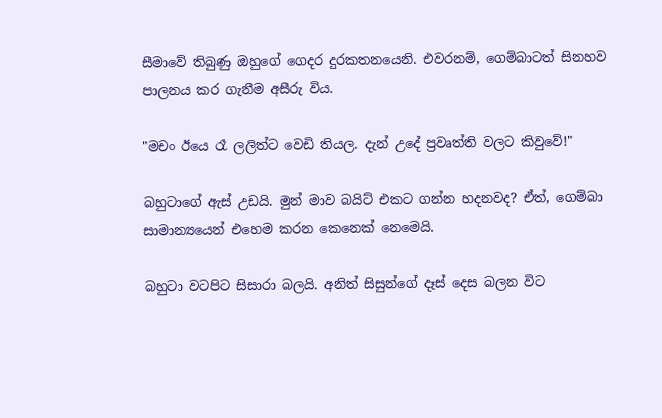සීමාවේ තිබුණු ඔහුගේ ගෙදර දුරකතනයෙනි. එවරනම්, ගෙම්බාටත් සිනහව පාලනය කර ගැනීම අසීරු විය.

"මචං ඊයෙ රෑ ලලිත්ට වෙඩි තියල. දැන් උදේ ප්‍රවෘත්ති වලට කිවුවේ!"

බහුටාගේ ඇස් උඩයි. මුන් මාව බයිට් එකට ගන්න හදනවද? ඒත්, ගෙම්බා සාමාන්‍යයෙන් එහෙම කරන කෙනෙක් නෙමෙයි.

බහුටා වටපිට සිසාරා බලයි. අනිත් සිසුන්ගේ දෑස් දෙස බලන විට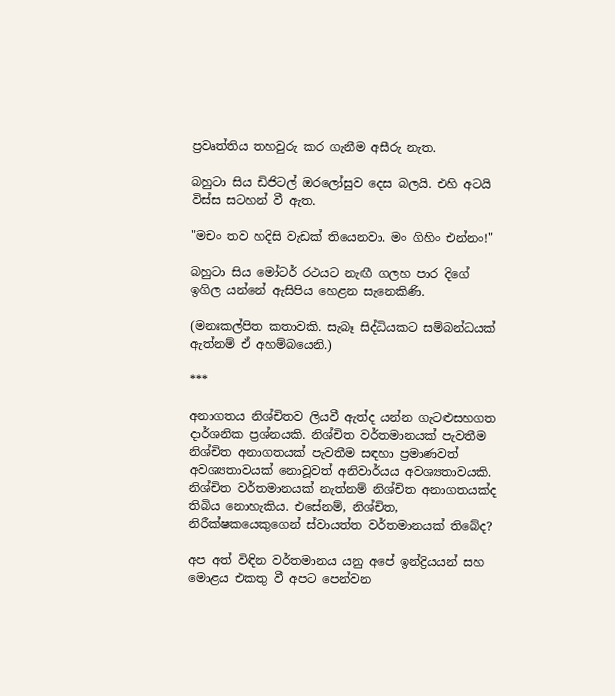ප්‍රවෘත්තිය තහවුරු කර ගැනීම අසීරු නැත.

බහුටා සිය ඩිජිටල් ඔරලෝසුව දෙස බලයි. එහි අටයි විස්ස සටහන් වී ඇත.

"මචං තව හදිසි වැඩක් තියෙනවා. මං ගිහිං එන්නං!"

බහුටා සිය මෝටර් රථයට නැඟී ගලහ පාර දිගේ ඉගිල යන්නේ ඇසිපිය හෙළන සැනෙකිණි.

(මනඃකල්පිත කතාවකි. සැබෑ සිද්ධියකට සම්බන්ධයක් ඇත්නම් ඒ අහම්බයෙනි.)

***

අනාගතය නිශ්චිතව ලියවී ඇත්ද යන්න ගැටළුසහගත දාර්ශනික ප්‍රශ්නයකි. නිශ්චිත වර්තමානයක් පැවතීම නිශ්චිත අනාගතයක් පැවතීම සඳහා ප්‍රමාණවත් අවශ්‍යතාවයක් නොවූවත් අනිවාර්යය අවශ්‍යතාවයකි. නිශ්චිත වර්තමානයක් නැත්නම් නිශ්චිත අනාගතයක්ද තිබිය නොහැකිය. එසේනම්, නිශ්චිත, නිරීක්ෂකයෙකුගෙන් ස්වායත්ත වර්තමානයක් තිබේද?

අප අත් විඳින වර්තමානය යනු අපේ ඉන්ද්‍රියයන් සහ මොළය එකතු වී අපට පෙන්වන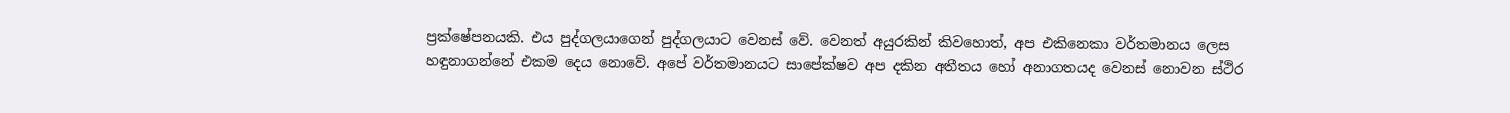ප්‍රක්ෂේපනයකි. එය පුද්ගලයාගෙන් පුද්ගලයාට වෙනස් වේ. වෙනත් අයුරකින් කිවහොත්, අප එකිනෙකා වර්තමානය ලෙස හඳුනාගන්නේ එකම දෙය නොවේ. අපේ වර්තමානයට සාපේක්ෂව අප දකින අතීතය හෝ අනාගතයද වෙනස් නොවන ස්ථිර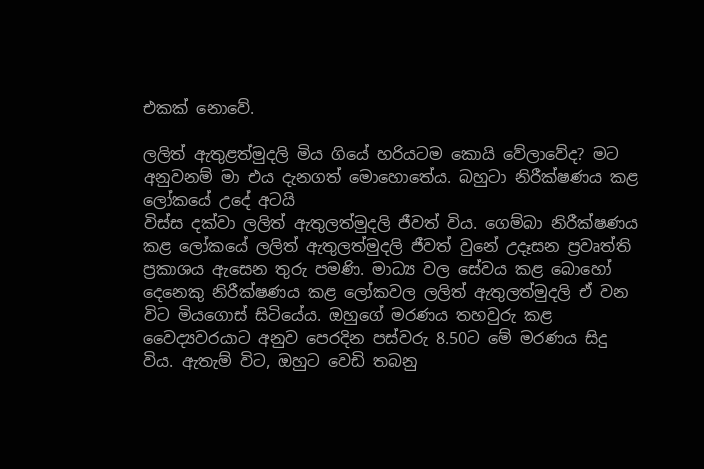එකක් නොවේ.

ලලිත් ඇතුළත්මුදලි මිය ගියේ හරියටම කොයි වේලාවේද? මට අනුවනම් මා එය දැනගත් මොහොතේය. බහුටා නිරීක්ෂණය කළ ලෝකයේ උදේ අටයි
විස්ස දක්වා ලලිත් ඇතුලත්මුදලි ජීවත් විය. ගෙම්බා නිරීක්ෂණය කළ ලෝකයේ ලලිත් ඇතුලත්මුදලි ජීවත් වුනේ උදෑසන ප්‍රවෘත්ති ප්‍රකාශය ඇසෙන තුරු පමණි. මාධ්‍ය වල සේවය කළ බොහෝ දෙනෙකු නිරීක්ෂණය කළ ලෝකවල ලලිත් ඇතුලත්මුදලි ඒ වන විට මියගොස් සිටියේය. ඔහුගේ මරණය තහවුරු කළ වෛද්‍යවරයාට අනුව පෙරදින පස්වරු 8.50ට මේ මරණය සිදු විය. ඇතැම් විට, ඔහුට වෙඩි තබනු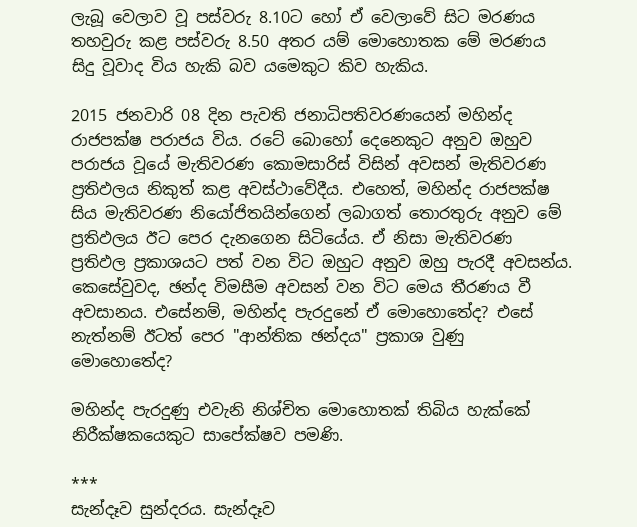ලැබූ වෙලාව වූ පස්වරු 8.10ට හෝ ඒ වෙලාවේ සිට මරණය තහවුරු කළ පස්වරු 8.50 අතර යම් මොහොතක මේ මරණය සිදු වූවාද විය හැකි බව යමෙකුට කිව හැකිය.

2015 ජනවාරි 08 දින පැවති ජනාධිපතිවරණයෙන් මහින්ද රාජපක්ෂ පරාජය විය. රටේ බොහෝ දෙනෙකුට අනුව ඔහුව පරාජය වූයේ මැතිවරණ කොමසාරිස් විසින් අවසන් මැතිවරණ ප්‍රතිඵලය නිකුත් කළ අවස්ථාවේදීය. එහෙත්, මහින්ද රාජපක්ෂ සිය මැතිවරණ නියෝජිතයින්ගෙන් ලබාගත් තොරතුරු අනුව මේ ප්‍රතිඵලය ඊට පෙර දැනගෙන සිටියේය. ඒ නිසා මැතිවරණ ප්‍රතිඵල ප්‍රකාශයට පත් වන විට ඔහුට අනුව ඔහු පැරදී අවසන්ය. කෙසේවුවද, ඡන්ද විමසීම අවසන් වන විට මෙය තීරණය වී අවසානය. එසේනම්, මහින්ද පැරදුනේ ඒ මොහොතේද? එසේ නැත්නම් ඊටත් පෙර "ආන්තික ඡන්දය" ප්‍රකාශ වුණු මොහොතේද?

මහින්ද පැරදුණු එවැනි නිශ්චිත මොහොතක් තිබිය හැක්කේ නිරීක්ෂකයෙකුට සාපේක්ෂව පමණි.

***
සැන්දෑව සුන්දරය. සැන්දෑව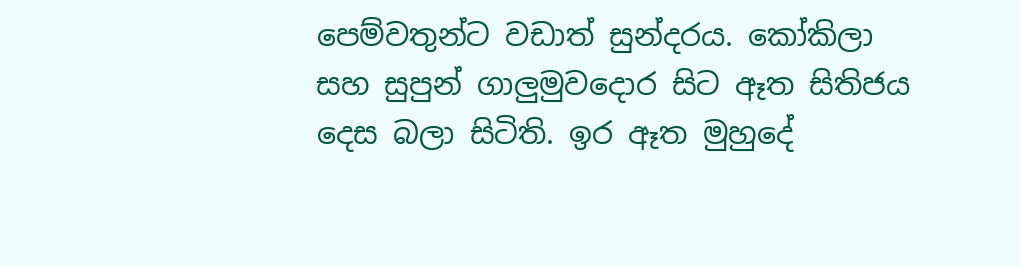පෙම්වතුන්ට වඩාත් සුන්දරය. කෝකිලා සහ සුපුන් ගාලුමුවදොර සිට ඈත සිතිජය දෙස බලා සිටිති. ඉර ඈත මුහුදේ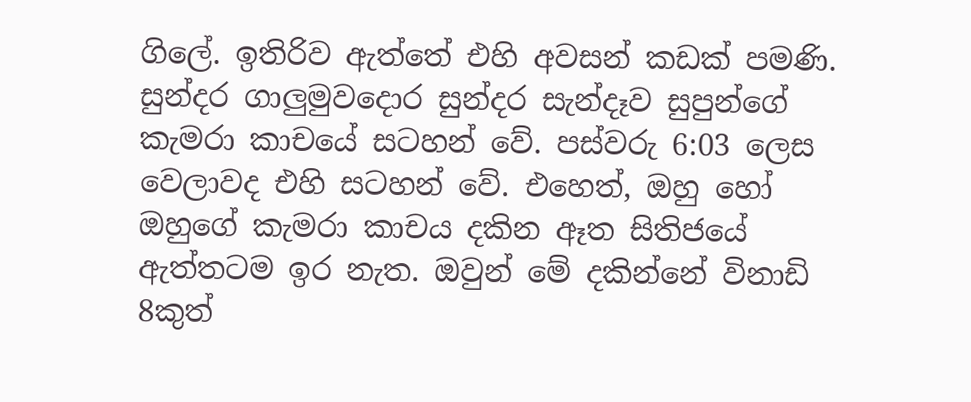ගිලේ. ඉතිරිව ඇත්තේ එහි අවසන් කඩක් පමණි. සුන්දර ගාලුමුවදොර සුන්දර සැන්දෑව සුපුන්ගේ කැමරා කාචයේ සටහන් වේ. පස්වරු 6:03 ලෙස වෙලාවද එහි සටහන් වේ. එහෙත්, ඔහු හෝ ඔහුගේ කැමරා කාචය දකින ඈත සිතිජයේ ඇත්තටම ඉර නැත. ඔවුන් මේ දකින්නේ විනාඩි 8කුත්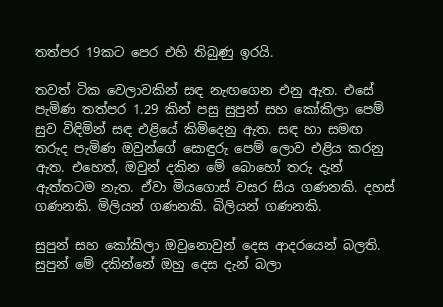තත්පර 19කට පෙර එහි තිබුණු ඉරයි.

තවත් ටික වෙලාවකින් සඳ නැඟගෙන එනු ඇත. එසේ පැමිණ තත්පර 1.29 කින් පසු සුපුන් සහ කෝකිලා පෙම් සුව විඳිමින් සඳ එළියේ කිමිදෙනු ඇත. සඳ හා සමඟ තරුද පැමිණ ඔවුන්ගේ සොඳුරු පෙම් ලොව එළිය කරනු ඇත. එහෙත්, ඔවුන් දකින මේ බොහෝ තරු දැන් ඇත්තටම නැත. ඒවා මියගොස් වසර සිය ගණනකි. දහස් ගණනකි. මිලියන් ගණනකි. බිලියන් ගණනකි.

සුපුන් සහ කෝකිලා ඔවුනොවුන් දෙස ආදරයෙන් බලති. සුපුන් මේ දකින්නේ ඔහු දෙස දැන් බලා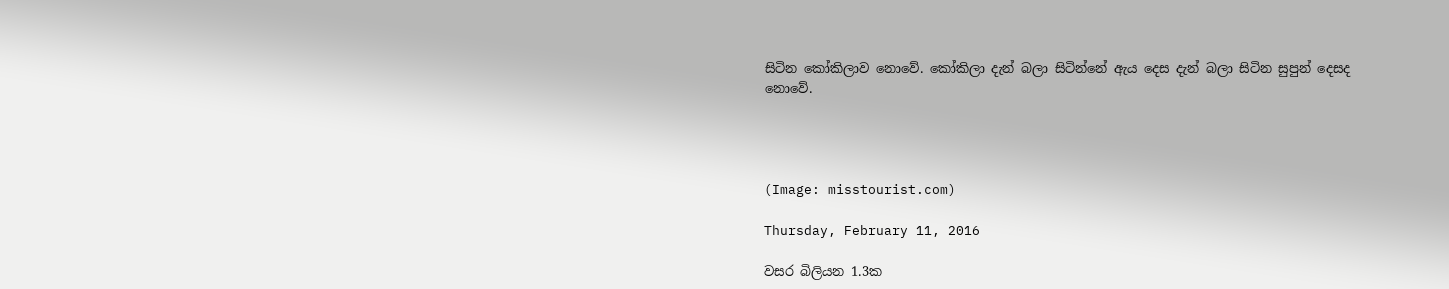සිටින කෝකිලාව නොවේ. කෝකිලා දැන් බලා සිටින්නේ ඇය දෙස දැන් බලා සිටින සුපුන් දෙසද නොවේ.




(Image: misstourist.com)

Thursday, February 11, 2016

වසර බිලියන 1.3ක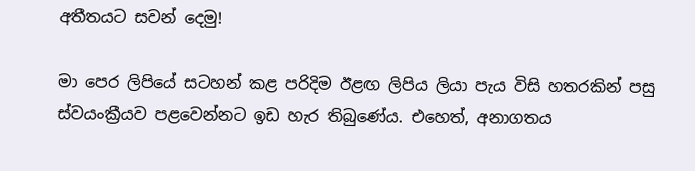අතීතයට සවන් දෙමු!

මා පෙර ලිපියේ සටහන් කළ පරිදිම ඊළඟ ලිපිය ලියා පැය විසි හතරකින් පසු ස්වයංක්‍රීයව පළවෙන්නට ඉඩ හැර තිබුණේය. එහෙත්, අනාගතය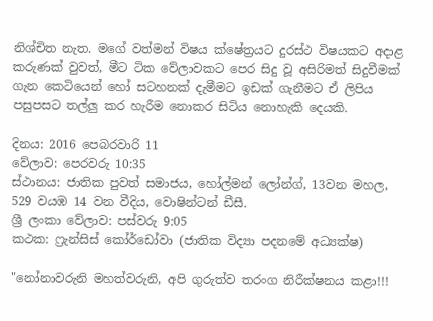නිශ්චිත නැත. මගේ වත්මන් විෂය ක්ෂේත්‍රයට දුරස්ථ විෂයකට අදාළ කරුණක් වුවත්, මීට ටික වේලාවකට පෙර සිදු වූ අසිරිමත් සිදුවීමක් ගැන කෙටියෙන් හෝ සටහනක් දැමීමට ඉඩක් ගැනීමට ඒ ලිපිය පසුපසට තල්ලු කර හැරීම නොකර සිටිය නොහැකි දෙයකි.

දිනය: 2016 පෙබරවාරි 11
වේලාව: පෙරවරු 10:35
ස්ථානය: ජාතික පුවත් සමාජය, හෝල්මන් ලෝන්ග්, 13වන මහල, 529 වයඹ 14 වන වීදිය, වොෂින්ටන් ඩීසී.
ශ්‍රී ලංකා වේලාව: පස්වරු 9:05
කථක: ෆ්‍රැන්සිස් කෝර්ඩෝවා (ජාතික විද්‍යා පදනමේ අධ්‍යක්ෂ)

"නෝනාවරුනි මහත්වරුනි, අපි ගුරුත්ව තරංග නිරීක්ෂනය කළා!!!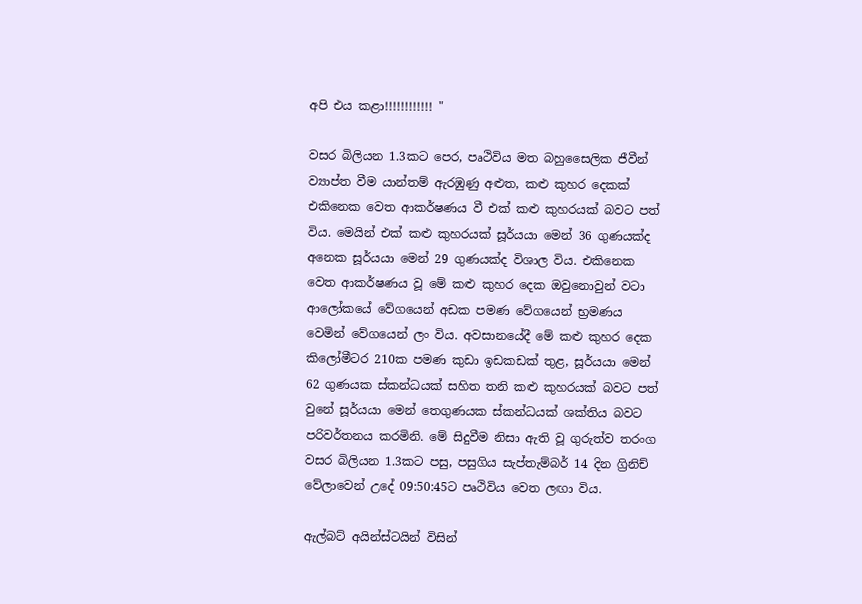අපි එය කළා!!!!!!!!!!!! "

වසර බිලියන 1.3කට පෙර, පෘථිවිය මත බහුසෛලික ජීවීන් ව්‍යාප්ත වීම යාන්තම් ඇරඹුණු අළුත, කළු කුහර දෙකක් එකිනෙක වෙත ආකර්ෂණය වී එක් කළු කුහරයක් බවට පත් විය. මෙයින් එක් කළු කුහරයක් සූර්යයා මෙන් 36 ගුණයක්ද අනෙක සූර්යයා මෙන් 29 ගුණයක්ද විශාල විය. එකිනෙක වෙත ආකර්ෂණය වූ මේ කළු කුහර දෙක ඔවුනොවුන් වටා ආලෝකයේ වේගයෙන් අඩක පමණ වේගයෙන් භ්‍රමණය වෙමින් වේගයෙන් ලං විය. අවසානයේදී මේ කළු කුහර දෙක
කිලෝමීටර 210ක පමණ කුඩා ඉඩකඩක් තුළ, සූර්යයා මෙන් 62 ගුණයක ස්කන්ධයක් සහිත තනි කළු කුහරයක් බවට පත් වුනේ සූර්යයා මෙන් තෙගුණයක ස්කන්ධයක් ශක්තිය බවට පරිවර්තනය කරමිනි. මේ සිදුවීම නිසා ඇති වූ ගුරුත්ව තරංග වසර බිලියන 1.3කට පසු, පසුගිය සැප්තැම්බර් 14 දින ග්‍රිනිච් වේලාවෙන් උදේ 09:50:45ට පෘථිවිය වෙත ලඟා විය.

ඇල්බට් අයින්ස්ටයින් විසින්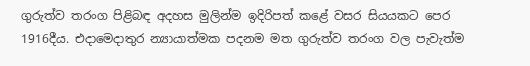ගුරුත්ව තරංග පිළිබඳ අදහස මුලින්ම ඉදිරිපත් කළේ වසර සියයකට පෙර 1916දීය. එදාමෙදාතුර න්‍යායාත්මක පදනම මත ගුරුත්ව තරංග වල පැවැත්ම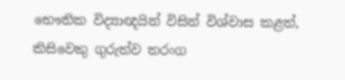භෞතික විද්‍යාඥයින් විසින් විශ්වාස කළත්, කිසිවෙකු ගුරුත්ව තරංග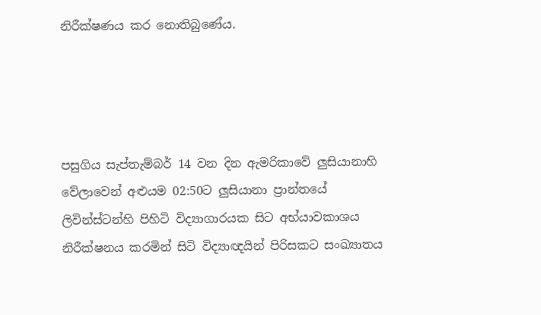නිරීක්ෂණය කර නොතිබුණේය.




පසුගිය සැප්තැම්බර් 14 වන දින ඇමරිකාවේ ලුසියානාහි වේලාවෙන් අළුයම 02:50ට ලුසියානා ප්‍රාන්තයේ ලිවින්ස්ටන්හි පිහිටි විද්‍යාගාරයක සිට අභ්යාවකාශය නිරීක්ෂනය කරමින් සිටි විද්‍යාඥයින් පිරිසකට සංඛ්‍යාතය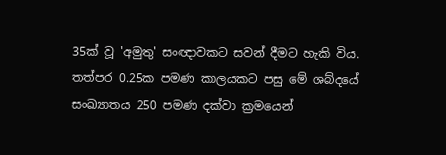35ක් වූ 'අමුතු' සංඥාවකට සවන් දීමට හැකි විය. තත්පර 0.25ක පමණ කාලයකට පසු මේ ශබ්දයේ සංඛ්‍යාතය 250 පමණ දක්වා ක්‍රමයෙන්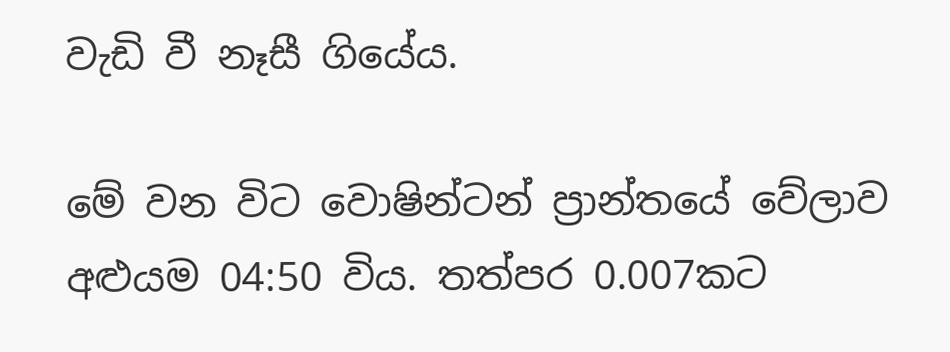වැඩි වී නෑසී ගියේය.

මේ වන විට වොෂින්ටන් ප්‍රාන්තයේ වේලාව අළුයම 04:50 විය. තත්පර 0.007කට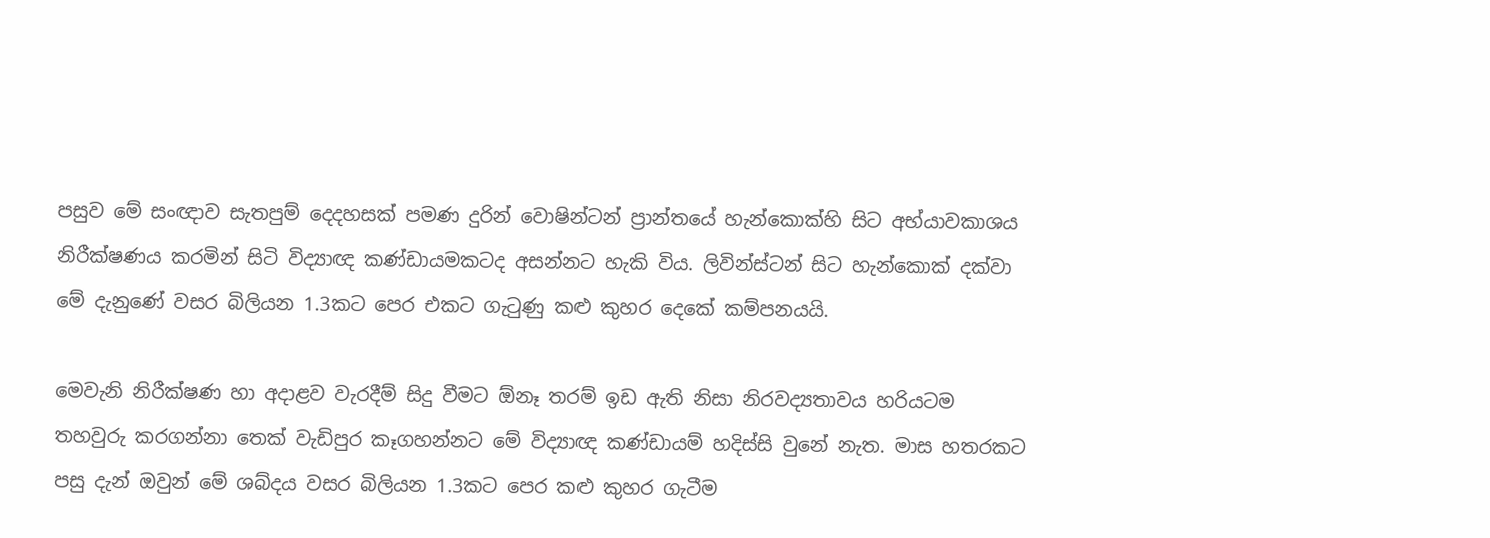පසුව මේ සංඥාව සැතපුම් දෙදහසක් පමණ දුරින් වොෂින්ටන් ප්‍රාන්තයේ හැන්කොක්හි සිට අභ්යාවකාශය නිරීක්ෂණය කරමින් සිටි විද්‍යාඥ කණ්ඩායමකටද අසන්නට හැකි විය. ලිවින්ස්ටන් සිට හැන්කොක් දක්වා මේ දැනුණේ වසර බිලියන 1.3කට පෙර එකට ගැටුණු කළු කුහර දෙකේ කම්පනයයි.

මෙවැනි නිරීක්ෂණ හා අදාළව වැරදීම් සිදු වීමට ඕනෑ තරම් ඉඩ ඇති නිසා නිරවද්‍යතාවය හරියටම තහවුරු කරගන්නා තෙක් වැඩිපුර කෑගහන්නට මේ විද්‍යාඥ කණ්ඩායම් හදිස්සි වුනේ නැත. මාස හතරකට පසු දැන් ඔවුන් මේ ශබ්දය වසර බිලියන 1.3කට පෙර කළු කුහර ගැටීම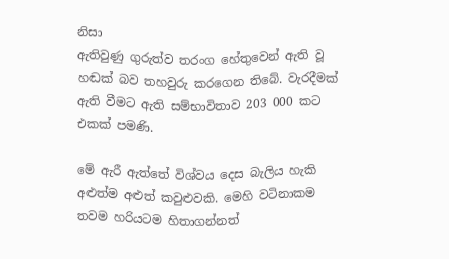නිසා
ඇතිවුණු ගුරුත්ව තරංග හේතුවෙන් ඇති වූ හඬක් බව තහවුරු කරගෙන තිබේ. වැරදීමක් ඇති වීමට ඇති සම්භාවිතාව 203 000 කට එකක් පමණි.

මේ ඇරී ඇත්තේ විශ්වය දෙස බැලිය හැකි අළුත්ම අළුත් කවුළුවකි. මෙහි වටිනාකම තවම හරියටම හිතාගන්නත්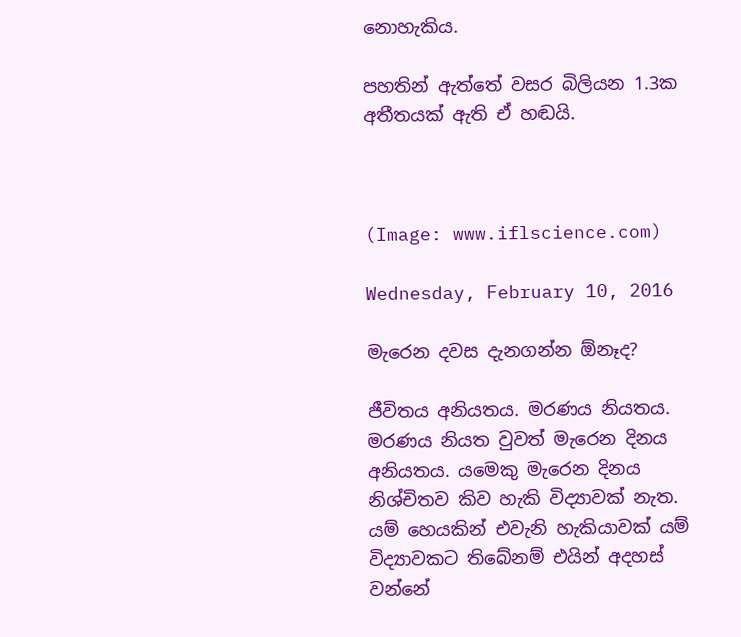නොහැකිය.

පහතින් ඇත්තේ වසර බිලියන 1.3ක අතීතයක් ඇති ඒ හඬයි.



(Image: www.iflscience.com)

Wednesday, February 10, 2016

මැරෙන දවස දැනගන්න ඕනෑද?

ජීවිතය අනියතය. මරණය නියතය. මරණය නියත වුවත් මැරෙන දිනය අනියතය. යමෙකු මැරෙන දිනය නිශ්චිතව කිව හැකි විද්‍යාවක් නැත. යම් හෙයකින් එවැනි හැකියාවක් යම් විද්‍යාවකට තිබේනම් එයින් අදහස් වන්නේ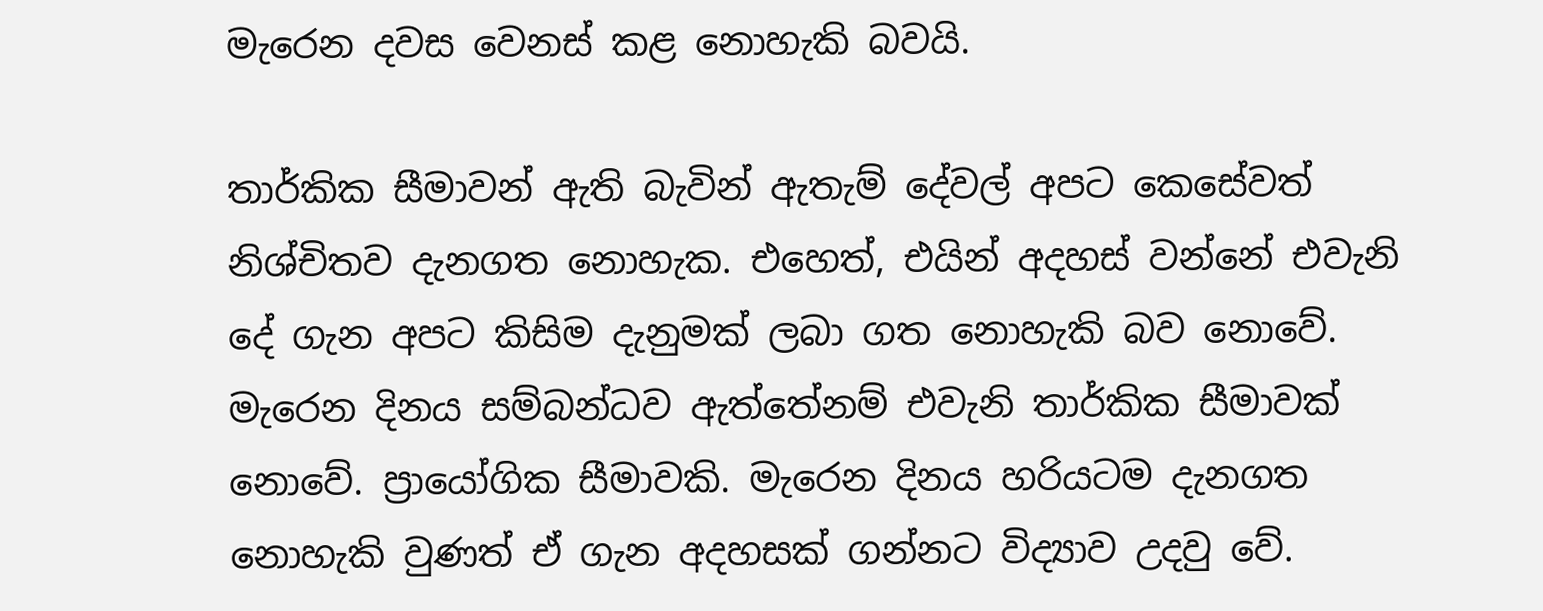මැරෙන දවස වෙනස් කළ නොහැකි බවයි.

තාර්කික සීමාවන් ඇති බැවින් ඇතැම් දේවල් අපට කෙසේවත් නිශ්චිතව දැනගත නොහැක. එහෙත්, එයින් අදහස් වන්නේ එවැනි දේ ගැන අපට කිසිම දැනුමක් ලබා ගත නොහැකි බව නොවේ. මැරෙන දිනය සම්බන්ධව ඇත්තේනම් එවැනි තාර්කික සීමාවක් නොවේ. ප්‍රායෝගික සීමාවකි. මැරෙන දිනය හරියටම දැනගත නොහැකි වුණත් ඒ ගැන අදහසක් ගන්නට විද්‍යාව උදවු වේ.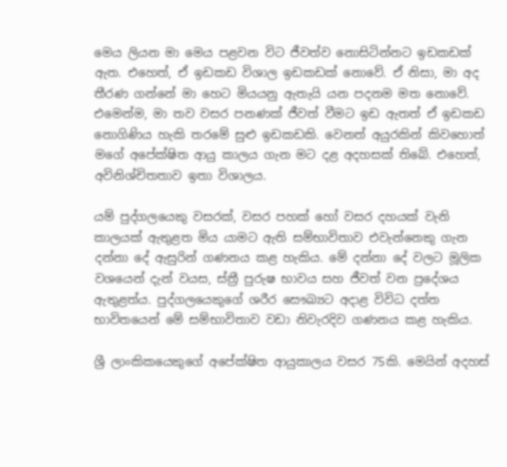මෙය ලියන මා මෙය පළවන විට ජීවත්ව නොසිටින්නට ඉඩකඩක් ඇත. එහෙත්, ඒ ඉඩකඩ විශාල ඉඩකඩක් නොවේ. ඒ නිසා, මා අද තීරණ ගන්නේ මා හෙට මියයනු ඇතැයි යන පදනම මත නොවේ. එමෙන්ම, මා තව වසර පනණක් ජීවත් වීමට ඉඩ ඇතත් ඒ ඉඩකඩ නොගිණිය හැකි තරමේ සුළු ඉඩකඩකි. වෙනත් අයුරකින් කිවහොත් මගේ අපේක්ෂිත ආයු කාලය ගැන මට දළ අදහසක් තිබේ. එහෙත්, අවිනිශ්චිතතාව ඉතා විශාලය.

යම් පුද්ගලයෙකු වසරක්, වසර පහක් හෝ වසර දහයක් වැනි කාලයක් ඇතුළත මිය යාමට ඇති සම්භාවිතාව එවැන්නෙකු ගැන දන්නා දේ ඇසුරින් ගණනය කළ හැකිය. මේ දන්නා දේ වලට මූලික වශයෙන් දැන් වයස, ස්ත්‍රී පුරුෂ භාවය සහ ජීවත් වන ප්‍රදේශය ඇතුළත්ය. පුද්ගලයෙකුගේ ශරීර සෞඛ්‍යට අදාළ විවිධ දත්ත භාවිතයෙන් මේ සම්භාවිතාව වඩා නිවැරදිව ගණනය කළ හැකිය.

ශ්‍රී ලාංකිකයෙකුගේ අපේක්ෂිත ආයුකාලය වසර 75කි. මෙයින් අදහස්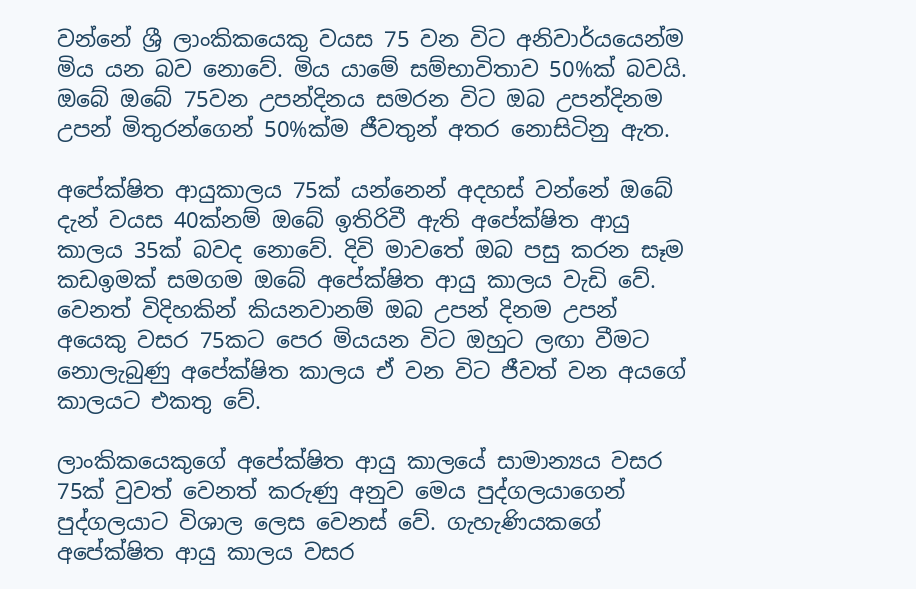වන්නේ ශ්‍රී ලාංකිකයෙකු වයස 75 වන විට අනිවාර්යයෙන්ම මිය යන බව නොවේ. මිය යාමේ සම්භාවිතාව 50%ක් බවයි. ඔබේ ඔබේ 75වන උපන්දිනය සමරන විට ඔබ උපන්දිනම උපන් මිතුරන්ගෙන් 50%ක්ම ජීවතුන් අතර නොසිටිනු ඇත.

අපේක්ෂිත ආයුකාලය 75ක් යන්නෙන් අදහස් වන්නේ ඔබේ දැන් වයස 40ක්නම් ඔබේ ඉතිරිවී ඇති අපේක්ෂිත ආයු කාලය 35ක් බවද නොවේ. දිවි මාවතේ ඔබ පසු කරන සෑම කඩඉමක් සමගම ඔබේ අපේක්ෂිත ආයු කාලය වැඩි වේ. වෙනත් විදිහකින් කියනවානම් ඔබ උපන් දිනම උපන් අයෙකු වසර 75කට පෙර මියයන විට ඔහුට ලඟා වීමට නොලැබුණු අපේක්ෂිත කාලය ඒ වන විට ජීවත් වන අයගේ කාලයට එකතු වේ.

ලාංකිකයෙකුගේ අපේක්ෂිත ආයු කාලයේ සාමාන්‍යය වසර 75ක් වුවත් වෙනත් කරුණු අනුව මෙය පුද්ගලයාගෙන් පුද්ගලයාට විශාල ලෙස වෙනස් වේ. ගැහැණියකගේ අපේක්ෂිත ආයු කාලය වසර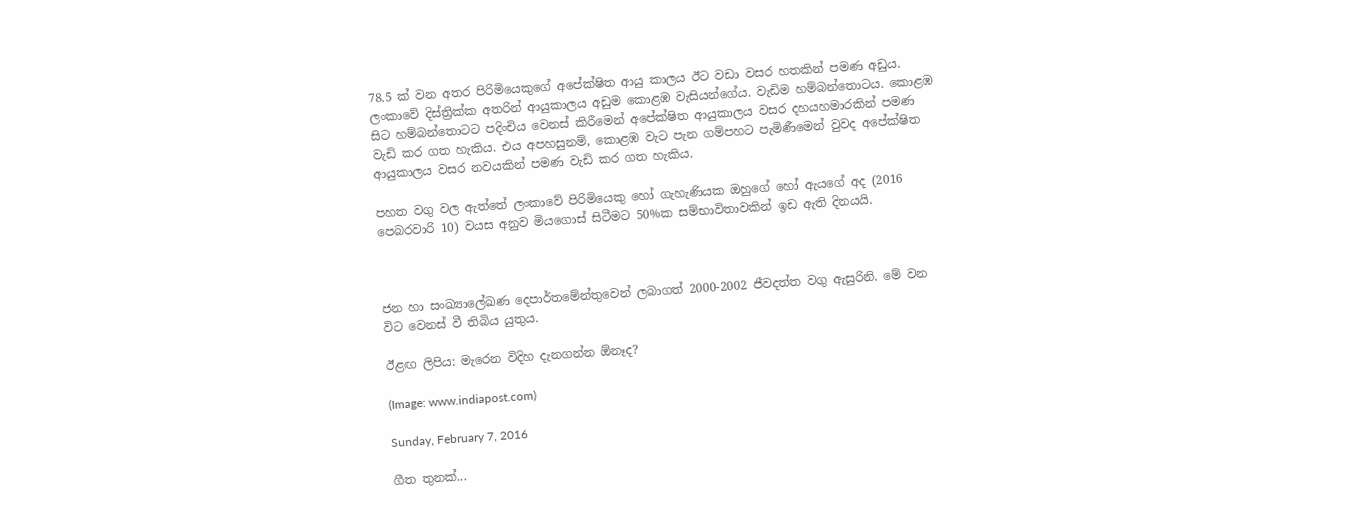78.5 ක් වන අතර පිරිමියෙකුගේ අපේක්ෂිත ආයු කාලය ඊට වඩා වසර හතකින් පමණ අඩුය. ලංකාවේ දිස්ත්‍රික්ක අතරින් ආයුකාලය අඩුම කොළඹ වැසියන්ගේය. වැඩිම හම්බන්තොටය. කොළඹ සිට හම්බන්තොටට පදිංචිය වෙනස් කිරීමෙන් අපේක්ෂිත ආයුකාලය වසර දහයහමාරකින් පමණ වැඩි කර ගත හැකිය. එය අපහසුනම්, කොළඹ වැට පැන ගම්පහට පැමිණීමෙන් වුවද අපේක්ෂිත ආයුකාලය වසර නවයකින් පමණ වැඩි කර ගත හැකිය.

පහත වගු වල ඇත්තේ ලංකාවේ පිරිමියෙකු හෝ ගැහැණියක ඔහුගේ හෝ ඇයගේ අද (2016 පෙබරවාරි 10) වයස අනුව මියගොස් සිටීමට 50%ක සම්භාවිතාවකින් ඉඩ ඇති දිනයයි.



ජන හා සංඛ්‍යාලේඛණ දෙපාර්තමේන්තුවෙන් ලබාගත් 2000-2002 ජීවදත්ත වගු ඇසුරිනි. මේ වන විට වෙනස් වී තිබිය යුතුය.

ඊළඟ ලිපිය: මැරෙන විදිහ දැනගන්න ඕනෑද?

(Image: www.indiapost.com)

Sunday, February 7, 2016

ගීත තුනක්...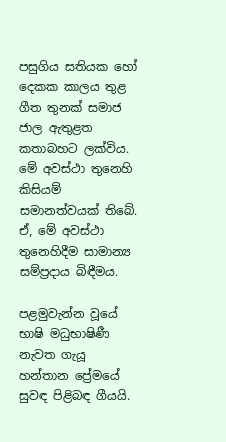පසුගිය සතියක හෝ දෙකක කාලය තුළ ගීත තුනක් සමාජ ජාල ඇතුළත කතාබහට ලක්විය. මේ අවස්ථා තුනෙහි කිසියම් සමානත්වයක් තිබේ. ඒ, මේ අවස්ථා තුනෙහිදීම සාමාන්‍ය සම්ප්‍රදාය බිඳීමය.

පළමුවැන්න වූයේ භාෂි මධුභාෂිණී නැවත ගැයූ හන්තාන ප්‍රේමයේ සුවඳ පිළිබඳ ගීයයි.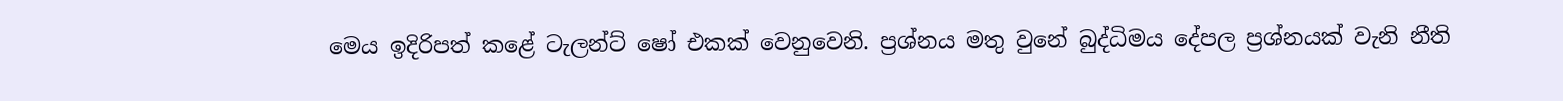මෙය ඉදිරිපත් කළේ ටැලන්ට් ෂෝ එකක් වෙනුවෙනි. ප්‍රශ්නය මතු වුනේ බුද්ධිමය දේපල ප්‍රශ්නයක් වැනි නීති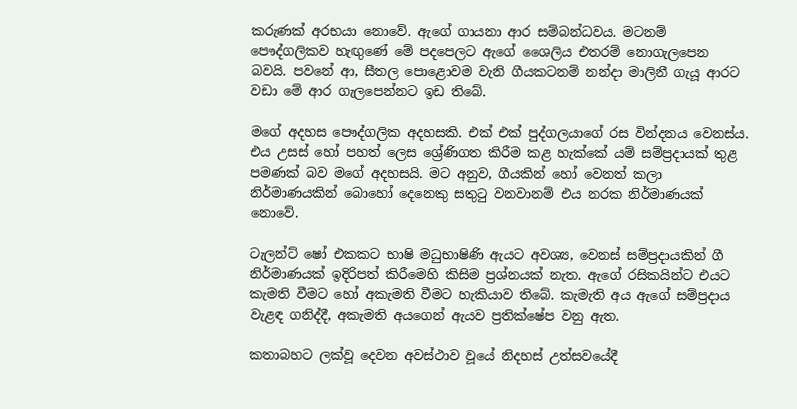කරුණක් අරභයා නොවේ. ඇගේ ගායනා ආර සම්බන්ධවය. මටනම් පෞද්ගලිකව හැඟුණේ මේ පදපෙලට ඇගේ ශෛලිය එතරම් නොගැලපෙන බවයි. පවනේ ආ, සීතල පොළොවම වැනි ගීයකටනම් නන්දා මාලිනී ගැයූ ආරට වඩා මේ ආර ගැලපෙන්නට ඉඩ තිබේ.

මගේ අදහස පෞද්ගලික අදහසකි. එක් එක් පුද්ගලයාගේ රස වින්දනය වෙනස්ය. එය උසස් හෝ පහත් ලෙස ශ්‍රේණිගත කිරීම කළ හැක්කේ යම් සම්ප්‍රදායක් තුළ පමණක් බව මගේ අදහසයි. මට අනුව, ගීයකින් හෝ වෙනත් කලා නිර්මාණයකින් බොහෝ දෙනෙකු සතුටු වනවානම් එය නරක නිර්මාණයක් නොවේ.

ටැලන්ට් ෂෝ එකකට භාෂි මධුභාෂිණි ඇයට අවශ්‍ය, වෙනස් සම්ප්‍රදායකින් ගී නිර්මාණයක් ඉදිරිපත් කිරීමෙහි කිසිම ප්‍රශ්නයක් නැත. ඇගේ රසිකයින්ට එයට කැමති වීමට හෝ අකැමති වීමට හැකියාව තිබේ. කැමැති අය ඇගේ සම්ප්‍රදාය වැළඳ ගනිද්දී, අකැමති අයගෙන් ඇයව ප්‍රතික්ෂේප වනු ඇත.

කතාබහට ලක්වූ දෙවන අවස්ථාව වූයේ නිදහස් උත්සවයේදී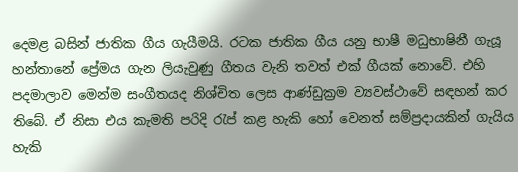දෙමළ බසින් ජාතික ගීය ගැයීමයි. රටක ජාතික ගීය යනු භාෂී මධුභාෂිනී ගැයූ හන්තානේ ප්‍රේමය ගැන ලියැවුණු ගීතය වැනි තවත් එක් ගීයක් නොවේ. එහි පදමාලාව මෙන්ම සංගීතයද නිශ්චිත ලෙස ආණ්ඩුක්‍රම ව්‍යවස්ථාවේ සඳහන් කර තිබේ. ඒ නිසා එය කැමති පරිදි රැප් කළ හැකි හෝ වෙනත් සම්ප්‍රදායකින් ගැයිය හැකි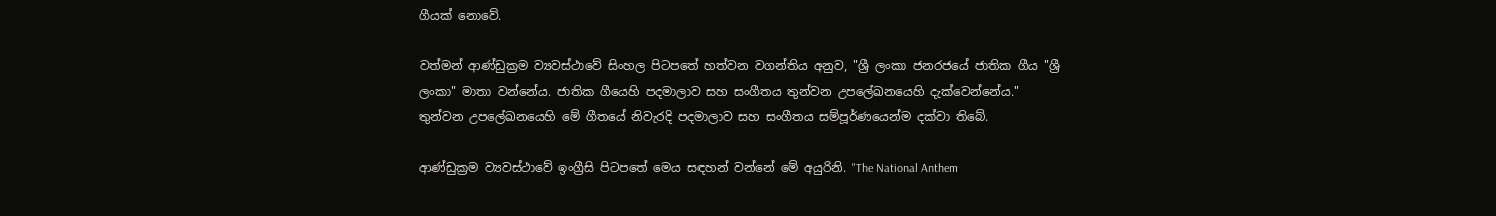ගීයක් නොවේ.

වත්මන් ආණ්ඩුක්‍රම ව්‍යවස්ථාවේ සිංහල පිටපතේ හත්වන වගන්තිය අනුව, "ශ්‍රී ලංකා ජනරජයේ ජාතික ගීය "ශ්‍රී ලංකා" මාතා වන්නේය. ජාතික ගීයෙහි පදමාලාව සහ සංගීතය තුන්වන උපලේඛනයෙහි දැක්වෙන්නේය." තුන්වන උපලේඛනයෙහි මේ ගීතයේ නිවැරදි පදමාලාව සහ සංගීතය සම්පූර්ණයෙන්ම දක්වා තිබේ.

ආණ්ඩුක්‍රම ව්‍යවස්ථාවේ ඉංග්‍රීසි පිටපතේ මෙය සඳහන් වන්නේ මේ අයුරිනි. "The National Anthem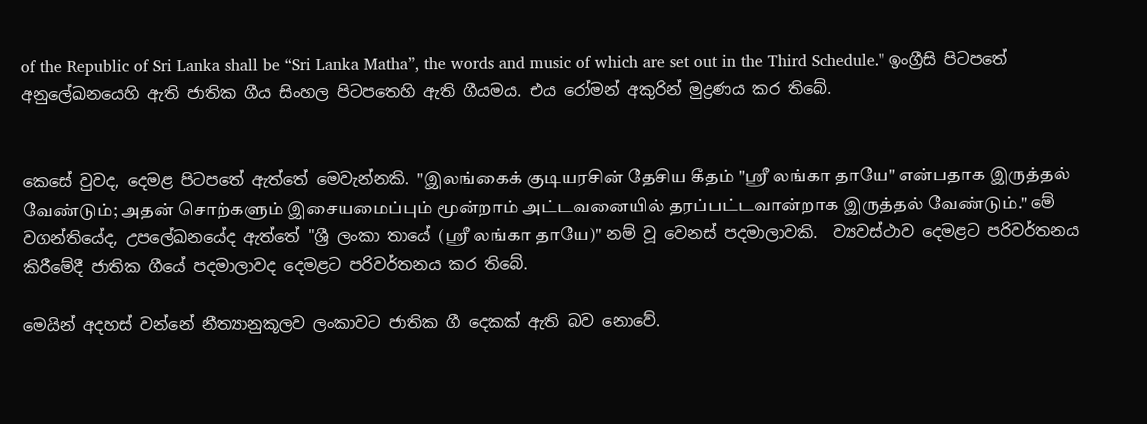of the Republic of Sri Lanka shall be “Sri Lanka Matha”, the words and music of which are set out in the Third Schedule." ඉංග්‍රීසි පිටපතේ අනුලේඛනයෙහි ඇති ජාතික ගීය සිංහල පිටපතෙහි ඇති ගීයමය. එය රෝමන් අකුරින් මුද්‍රණය කර තිබේ.


කෙසේ වුවද, දෙමළ පිටපතේ ඇත්තේ මෙවැන්නකි. "இலங்கைக் குடியரசின் தேசிய கீதம் "ஸ்ரீ லங்கா தாயே" என்பதாக இருத்தல் வேண்டும்; அதன் சொற்களும் இசையமைப்பும் மூன்றாம் அட்டவனையில் தரப்பட்டவான்றாக இருத்தல் வேண்டும்." මේ වගන්තියේද, උපලේඛනයේද ඇත්තේ "ශ්‍රී ලංකා තායේ (ஸ்ரீ லங்கா தாயே)" නම් වූ වෙනස් පදමාලාවකි.  ව්‍යවස්ථාව දෙමළට පරිවර්තනය කිරීමේදී ජාතික ගීයේ පදමාලාවද දෙමළට පරිවර්තනය කර තිබේ.

මෙයින් අදහස් වන්නේ නීත්‍යානුකූලව ලංකාවට ජාතික ගී දෙකක් ඇති බව නොවේ.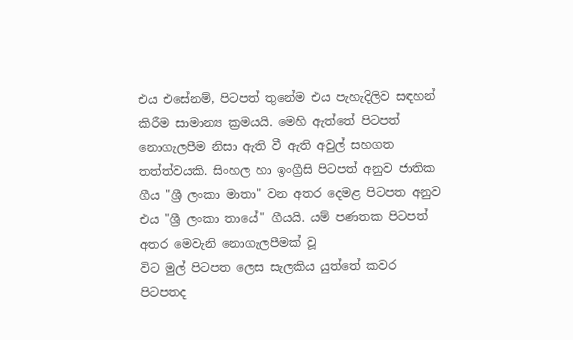එය එසේනම්, පිටපත් තුනේම එය පැහැදිලිව සඳහන් කිරීම සාමාන්‍ය ක්‍රමයයි. මෙහි ඇත්තේ පිටපත් නොගැලපීම නිසා ඇති වී ඇති අවුල් සහගත තත්ත්වයකි. සිංහල හා ඉංග්‍රීසි පිටපත් අනුව ජාතික ගීය "ශ්‍රී ලංකා මාතා" වන අතර දෙමළ පිටපත අනුව එය "ශ්‍රී ලංකා තායේ" ගීයයි. යම් පණතක පිටපත් අතර මෙවැනි නොගැලපීමක් වූ
විට මුල් පිටපත ලෙස සැලකිය යුත්තේ කවර පිටපතද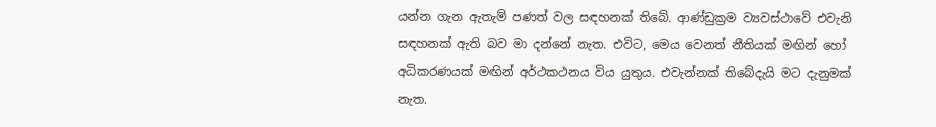යන්න ගැන ඇතැම් පණත් වල සඳහනක් තිබේ. ආණ්ඩුක්‍රම ව්‍යවස්ථාවේ එවැනි සඳහනක් ඇති බව මා දන්නේ නැත. එවිට, මෙය වෙනත් නීතියක් මඟින් හෝ අධිකරණයක් මඟින් අර්ථකථනය විය යුතුය. එවැන්නක් තිබේදැයි මට දැනුමක් නැත.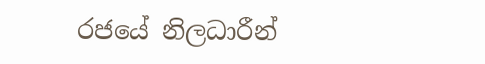රජයේ නිලධාරීන්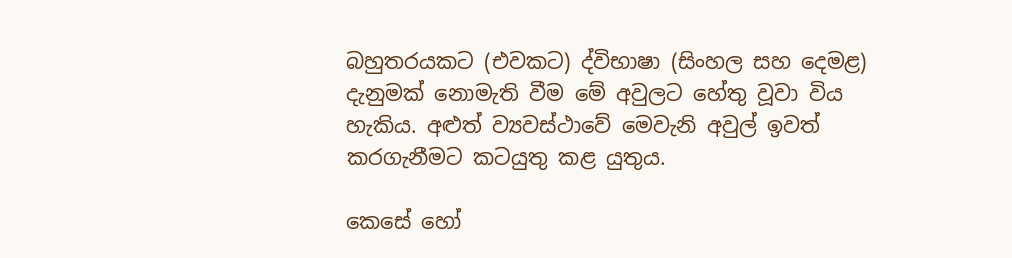බහුතරයකට (එවකට) ද්විභාෂා (සිංහල සහ දෙමළ) දැනුමක් නොමැති වීම මේ අවුලට හේතු වූවා විය හැකිය. අළුත් ව්‍යවස්ථාවේ මෙවැනි අවුල් ඉවත් කරගැනීමට කටයුතු කළ යුතුය.

කෙසේ හෝ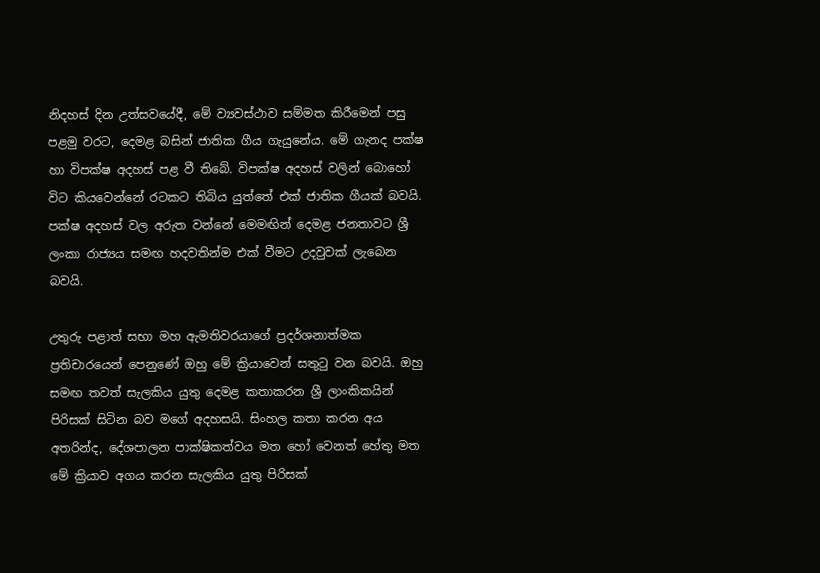නිදහස් දින උත්සවයේදී, මේ ව්‍යවස්ථාව සම්මත කිරීමෙන් පසු පළමු වරට, දෙමළ බසින් ජාතික ගීය ගැයුනේය. මේ ගැනද පක්ෂ හා විපක්ෂ අදහස් පළ වී තිබේ. විපක්ෂ අදහස් වලින් බොහෝ විට කියවෙන්නේ රටකට තිබිය යුත්තේ එක් ජාතික ගීයක් බවයි. පක්ෂ අදහස් වල අරුත වන්නේ මෙමඟින් දෙමළ ජනතාවට ශ්‍රී ලංකා රාජ්‍යය සමඟ හදවතින්ම එක් වීමට උදවුවක් ලැබෙන බවයි.

උතුරු පළාත් සභා මහ ඇමතිවරයාගේ ප්‍රදර්ශනාත්මක ප්‍රතිචාරයෙන් පෙනුණේ ඔහු මේ ක්‍රියාවෙන් සතුටු වන බවයි. ඔහු සමඟ තවත් සැලකිය යුතු දෙමළ කතාකරන ශ්‍රී ලාංකිකයින් පිරිසක් සිටින බව මගේ අදහසයි. සිංහල කතා කරන අය අතරින්ද, දේශපාලන පාක්ෂිකත්වය මත හෝ වෙනත් හේතු මත මේ ක්‍රියාව අගය කරන සැලකිය යුතු පිරිසක්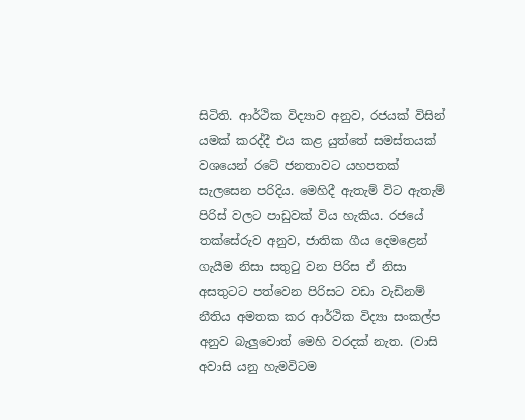සිටිති. ආර්ථික විද්‍යාව අනුව, රජයක් විසින් යමක් කරද්දී එය කළ යුත්තේ සමස්තයක් වශයෙන් රටේ ජනතාවට යහපතක් සැලසෙන පරිදිය. මෙහිදී ඇතැම් විට ඇතැම් පිරිස් වලට පාඩුවක් විය හැකිය. රජයේ තක්සේරුව අනුව, ජාතික ගීය දෙමළෙන් ගැයීම නිසා සතුටු වන පිරිස ඒ නිසා අසතුටට පත්වෙන පිරිසට වඩා වැඩිනම් නීතිය අමතක කර ආර්ථික විද්‍යා සංකල්ප අනුව බැලුවොත් මෙහි වරදක් නැත. (වාසි අවාසි යනු හැමවිටම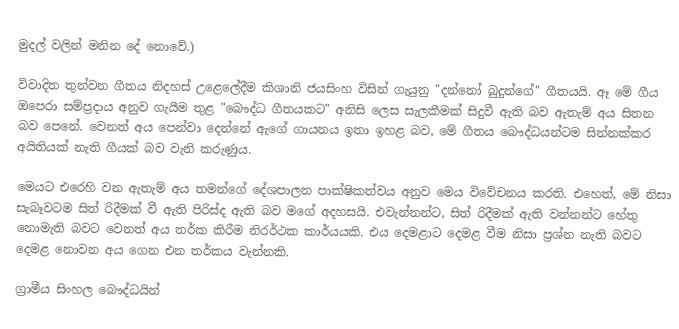මුදල් වලින් මනින දේ නොවේ.)

විවාදිත තුන්වන ගීතය නිදහස් උළෙලේදීම කිශානි ජයසිංහ විසින් ගැයුනු "දන්නෝ බුදුන්ගේ" ගීතයයි. ඈ මේ ගීය ඔපෙරා සම්ප්‍රදාය අනුව ගැයීම තුළ "බෞද්ධ ගීතයකට" අනිසි ලෙස සැලකීමක් සිදුවී ඇති බව ඇතැම් අය සිතන බව පෙනේ. වෙනත් අය පෙන්වා දෙන්නේ ඇගේ ගායනය ඉතා ඉහළ බව, මේ ගීතය බෞද්ධයන්ටම සින්නක්කර අයිතියක් නැති ගීයක් බව වැනි කරුණුය.

මෙයට එරෙහි වන ඇතැම් අය තමන්ගේ දේශපාලන පාක්ෂිකත්වය අනුව මෙය විවේචනය කරති. එහෙත්, මේ නිසා සැබෑවටම සිත් රිදීමක් වී ඇති පිරිස්ද ඇති බව මගේ අදහසයි. එවැන්නන්ට, සිත් රිදීමක් ඇති වන්නන්ට හේතු නොමැති බවට වෙනත් අය තර්ක කිරීම නිරර්ථක කාර්යයකි. එය දෙමළාට දෙමළ වීම නිසා ප්‍රශ්න නැති බවට දෙමළ නොවන අය ගෙන එන තර්කය වැන්නකි.

ග්‍රාමීය සිංහල බෞද්ධයින්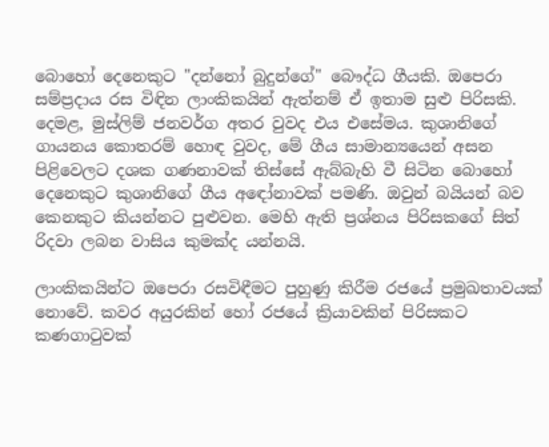බොහෝ දෙනෙකුට "දන්නෝ බුදුන්ගේ" බෞද්ධ ගීයකි. ඔපෙරා සම්ප්‍රදාය රස විඳින ලාංකිකයින් ඇත්නම් ඒ ඉතාම සුළු පිරිසකි. දෙමළ, මුස්ලිම් ජනවර්ග අතර වුවද එය එසේමය. කුශානිගේ ගායනය කොතරම් හොඳ වුවද, මේ ගීය සාමාන්‍යයෙන් අසන පිළිවෙලට දශක ගණනාවක් තිස්සේ ඇබ්බැහි වී සිටින බොහෝ දෙනෙකුට කුශානිගේ ගීය අඳෝනාවක් පමණි. ඔවුන් බයියන් බව කෙනකුට කියන්නට පුළුවන. මෙහි ඇති ප්‍රශ්නය පිරිසකගේ සිත් රිදවා ලබන වාසිය කුමක්ද යන්නයි.

ලාංකිකයින්ට ඔපෙරා රසවිඳීමට පුහුණු කිරීම රජයේ ප්‍රමුඛතාවයක් නොවේ. කවර අයුරකින් හෝ රජයේ ක්‍රියාවකින් පිරිසකට කණගාටුවක්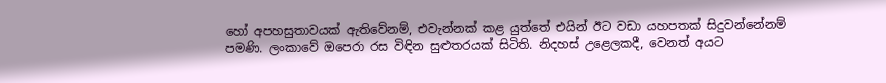හෝ අපහසුතාවයක් ඇතිවේනම්, එවැන්නක් කළ යුත්තේ එයින් ඊට වඩා යහපතක් සිදුවන්නේනම් පමණි. ලංකාවේ ඔපෙරා රස විඳින සුළුතරයක් සිටිති. නිදහස් උළෙලකදී, වෙනත් අයට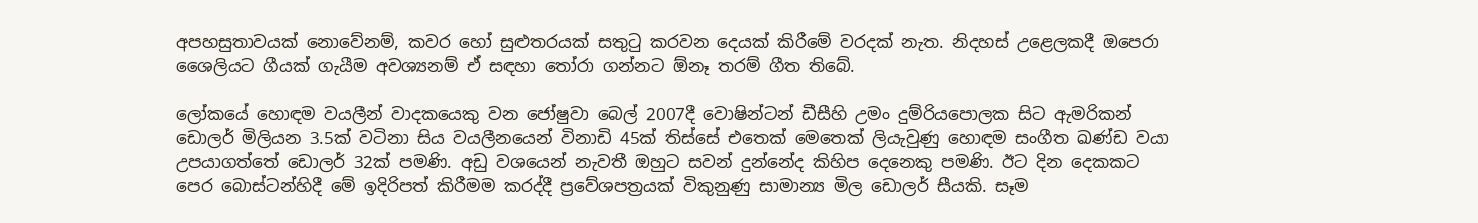අපහසුතාවයක් නොවේනම්, කවර හෝ සුළුතරයක් සතුටු කරවන දෙයක් කිරීමේ වරදක් නැත. නිදහස් උළෙලකදී ඔපෙරා ශෛලියට ගීයක් ගැයීම අවශ්‍යනම් ඒ සඳහා තෝරා ගන්නට ඕනෑ තරම් ගීත තිබේ.

ලෝකයේ හොඳම වයලීන් වාදකයෙකු වන ජෝෂුවා බෙල් 2007දී වොෂින්ටන් ඩීසීහි උමං දුම්රියපොලක සිට ඇමරිකන් ඩොලර් මිලියන 3.5ක් වටිනා සිය වයලීනයෙන් විනාඩි 45ක් තිස්සේ එතෙක් මෙතෙක් ලියැවුණු හොඳම සංගීත ඛණ්ඩ වයා උපයාගත්තේ ඩොලර් 32ක් පමණි. අඩු වශයෙන් නැවතී ඔහුට සවන් දුන්නේද කිහිප දෙනෙකු පමණි. ඊට දින දෙකකට පෙර බොස්ටන්හිදී මේ ඉදිරිපත් කිරීමම කරද්දී ප්‍රවේශපත්‍රයක් විකුනුණු සාමාන්‍ය මිල ඩොලර් සීයකි. සෑම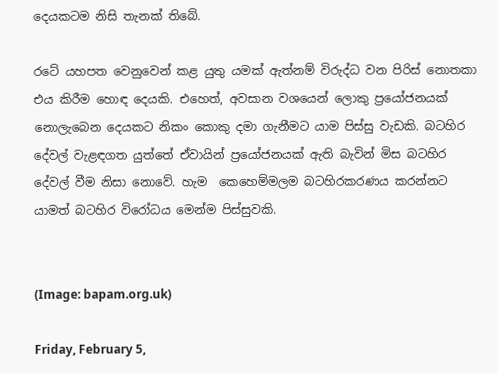දෙයකටම නිසි තැනක් තිබේ.

රටේ යහපත වෙනුවෙන් කළ යුතු යමක් ඇත්නම් විරුද්ධ වන පිරිස් නොතකා එය කිරීම හොඳ දෙයකි. එහෙත්, අවසාන වශයෙන් ලොකු ප්‍රයෝජනයක් නොලැබෙන දෙයකට නිකං කොකු දමා ගැනීමට යාම පිස්සු වැඩකි. බටහිර දේවල් වැළඳගත යුත්තේ ඒවායින් ප්‍රයෝජනයක් ඇති බැවින් මිස බටහිර දේවල් වීම නිසා නොවේ. හැම  කෙහෙම්මලම බටහිරකරණය කරන්නට යාමත් බටහිර විරෝධය මෙන්ම පිස්සුවකි.


(Image: bapam.org.uk)

Friday, February 5,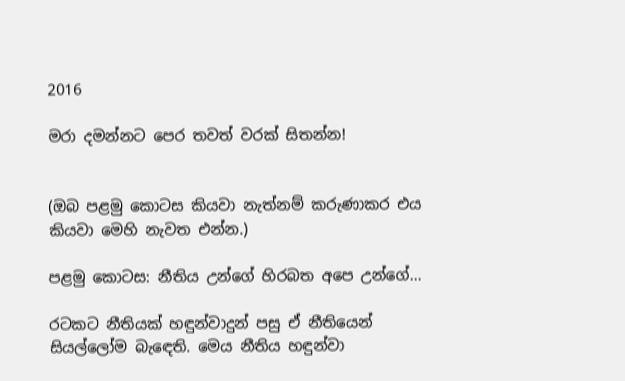2016

මරා දමන්නට පෙර තවත් වරක් සිතන්න!


(ඔබ පළමු කොටස කියවා නැත්නම් කරුණාකර එය කියවා මෙහි නැවත එන්න.)

පළමු කොටස: නීතිය උන්ගේ හිරබත අපෙ උන්ගේ...

රටකට නීතියක් හඳුන්වාදුන් පසු ඒ නීතියෙන් සියල්ලෝම බැඳෙති. මෙය නීතිය හඳුන්වා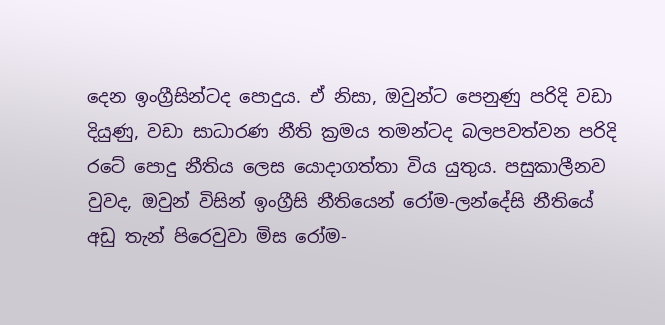දෙන ඉංග්‍රීසින්ටද පොදුය. ඒ නිසා, ඔවුන්ට පෙනුණු පරිදි වඩා දියුණු, වඩා සාධාරණ නීති ක්‍රමය තමන්ටද බලපවත්වන පරිදි රටේ පොදු නීතිය ලෙස යොදාගත්තා විය යුතුය. පසුකාලීනව වුවද, ඔවුන් විසින් ඉංග්‍රීසි නීතියෙන් රෝම-ලන්දේසි නීතියේ අඩු තැන් පිරෙවුවා මිස රෝම-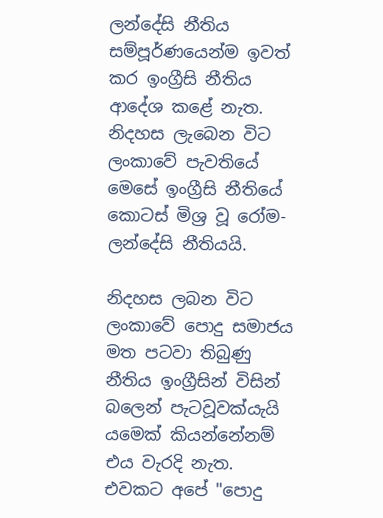ලන්දේසි නීතිය සම්පූර්ණයෙන්ම ඉවත් කර ඉංග්‍රීසි නීතිය ආදේශ කළේ නැත. නිදහස ලැබෙන විට ලංකාවේ පැවතියේ මෙසේ ඉංග්‍රීසි නීතියේ කොටස් මිශ්‍ර වූ රෝම-ලන්දේසි නීතියයි.

නිදහස ලබන විට ලංකාවේ පොදු සමාජය මත පටවා තිබුණු නීතිය ඉංග්‍රීසින් විසින් බලෙන් පැටවූවක්යැයි යමෙක් කියන්නේනම් එය වැරදි නැත. එවකට අපේ "පොදු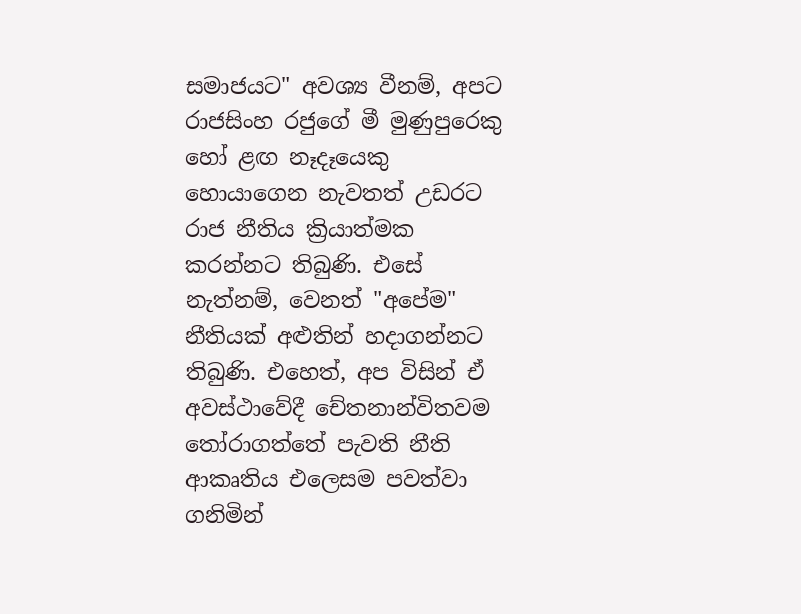සමාජයට" අවශ්‍ය වීනම්, අපට රාජසිංහ රජුගේ මී මුණුපුරෙකු හෝ ළඟ නෑදෑයෙකු හොයාගෙන නැවතත් උඩරට රාජ නීතිය ක්‍රියාත්මක කරන්නට තිබුණි. එසේ නැත්නම්, වෙනත් "අපේම" නීතියක් අළුතින් හදාගන්නට තිබුණි. එහෙත්, අප විසින් ඒ අවස්ථාවේදී චේතනාන්විතවම තෝරාගත්තේ පැවති නීති ආකෘතිය එලෙසම පවත්වා ගනිමින්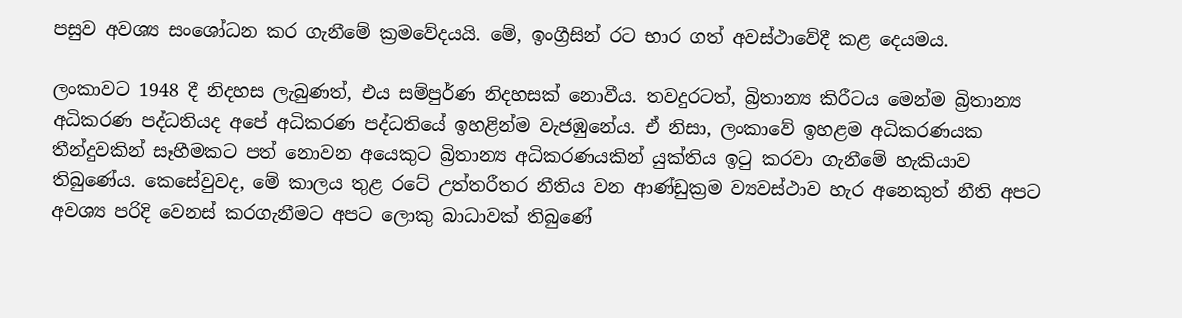පසුව අවශ්‍ය සංශෝධන කර ගැනීමේ ක්‍රමවේදයයි. මේ, ඉංග්‍රීසින් රට භාර ගත් අවස්ථාවේදී කළ දෙයමය.

ලංකාවට 1948 දී නිදහස ලැබුණත්, එය සම්පුර්ණ නිදහසක් නොවීය. තවදුරටත්, බ්‍රිතාන්‍ය කිරීටය මෙන්ම බ්‍රිතාන්‍ය අධිකරණ පද්ධතියද අපේ අධිකරණ පද්ධතියේ ඉහළින්ම වැජඹුනේය. ඒ නිසා, ලංකාවේ ඉහළම අධිකරණයක තීන්දුවකින් සෑහීමකට පත් නොවන අයෙකුට බ්‍රිතාන්‍ය අධිකරණයකින් යුක්තිය ඉටු කරවා ගැනීමේ හැකියාව තිබුණේය. කෙසේවුවද, මේ කාලය තුළ රටේ උත්තරීතර නීතිය වන ආණ්ඩුක්‍රම ව්‍යවස්ථාව හැර අනෙකුත් නීති අපට අවශ්‍ය පරිදි වෙනස් කරගැනීමට අපට ලොකු බාධාවක් තිබුණේ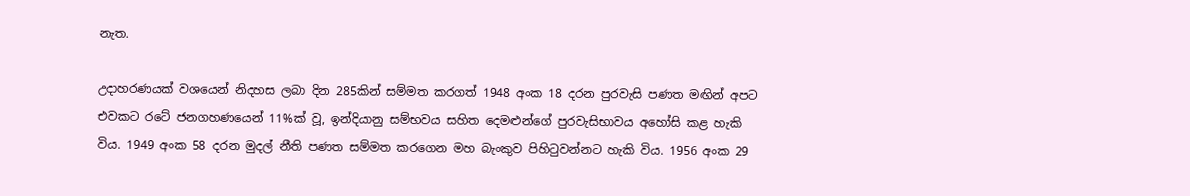නැත.

උදාහරණයක් වශයෙන් නිදහස ලබා දින 285කින් සම්මත කරගත් 1948 අංක 18 දරන පුරවැසි පණත මඟින් අපට එවකට රටේ ජනගහණයෙන් 11%ක් වූ, ඉන්දියානු සම්භවය සහිත දෙමළුන්ගේ පුරවැසිභාවය අහෝසි කළ හැකි විය. 1949 අංක 58 දරන මුදල් නීති පණත සම්මත කරගෙන මහ බැංකුව පිහිටුවන්නට හැකි විය. 1956 අංක 29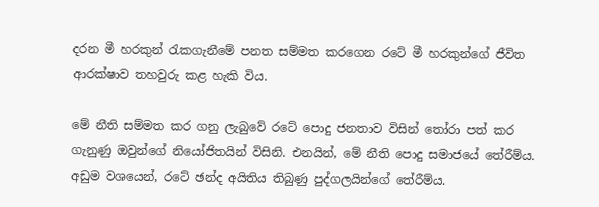දරන මී හරකුන් රැකගැනීමේ පනත සම්මත කරගෙන රටේ මී හරකුන්ගේ ජීවිත ආරක්ෂාව තහවුරු කළ හැකි විය.

මේ නීති සම්මත කර ගනු ලැබුවේ රටේ පොදු ජනතාව විසින් තෝරා පත් කර ගැනුණු ඔවුන්ගේ නියෝජිතයින් විසිනි. එනයින්, මේ නීති පොදු සමාජයේ තේරීම්ය. අඩුම වශයෙන්, රටේ ඡන්ද අයිතිය තිබුණු පුද්ගලයින්ගේ තේරීම්ය.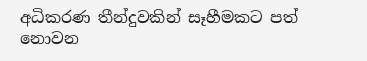අධිකරණ තීන්දුවකින් සෑහීමකට පත් නොවන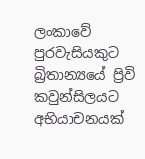ලංකාවේ පුරවැසියකුට බ්‍රිතාන්‍යයේ ප්‍රිවි කවුන්සිලයට අභියාචනයක්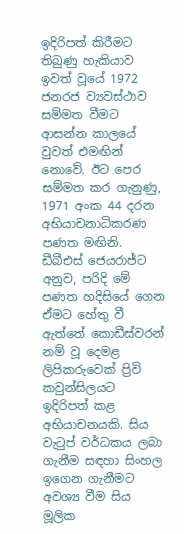ඉදිරිපත් කිරීමට තිබුණු හැකියාව ඉවත් වූයේ 1972 ජනරජ ව්‍යවස්ථාව සම්මත වීමට ආසන්න කාලයේ වුවත් එමඟින් නොවේ. ඊට පෙර සම්මත කර ගැනුණු, 1971 අංක 44 දරන අභියාචනාධිකරණ පණත මඟිනි. ඩීබීඑස් ජෙයරාජ්ට අනුව, පරිදි මේ පණත හදිසියේ ගෙන ඒමට හේතු වී ඇත්තේ කොඩීස්වරන් නම් වූ දෙමළ ලිපිකරුවෙක් ප්‍රිවි කවුන්සිලයට ඉදිරිපත් කළ අභියාචනයකි. සිය වැටුප් වර්ධකය ලබා ගැනීම සඳහා සිංහල ඉගෙන ගැනීමට අවශ්‍ය වීම සිය මූලික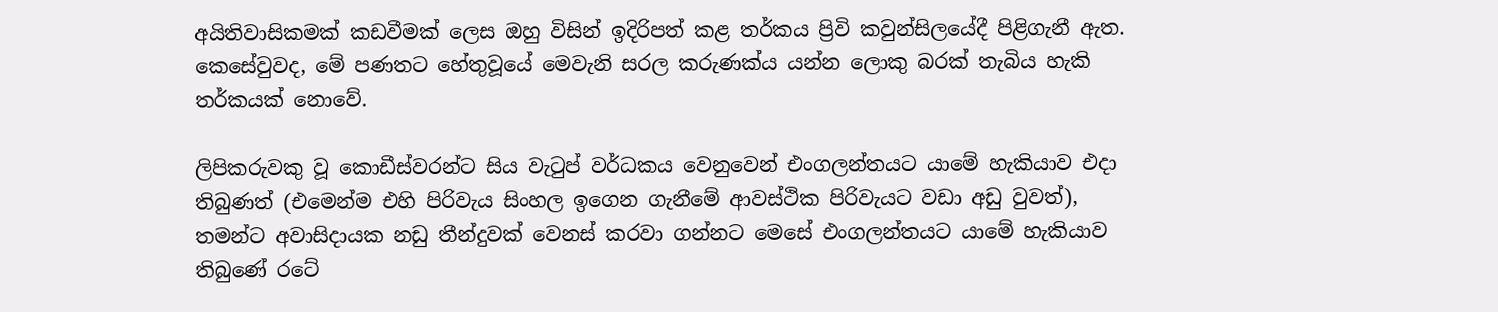අයිතිවාසිකමක් කඩවීමක් ලෙස ඔහු විසින් ඉදිරිපත් කළ තර්කය ප්‍රිවි කවුන්සිලයේදී පිළිගැනී ඇත. කෙසේවුවද, මේ පණතට හේතුවූයේ මෙවැනි සරල කරුණක්ය යන්න ලොකු බරක් තැබිය හැකි තර්කයක් නොවේ.

ලිපිකරුවකු වූ කොඩීස්වරන්ට සිය වැටුප් වර්ධකය වෙනුවෙන් එංගලන්තයට යාමේ හැකියාව එදා තිබුණත් (එමෙන්ම එහි පිරිවැය සිංහල ඉගෙන ගැනීමේ ආවස්ථික පිරිවැයට වඩා අඩු වුවත්), තමන්ට අවාසිදායක නඩු තීන්දුවක් වෙනස් කරවා ගන්නට මෙසේ එංගලන්තයට යාමේ හැකියාව තිබුණේ රටේ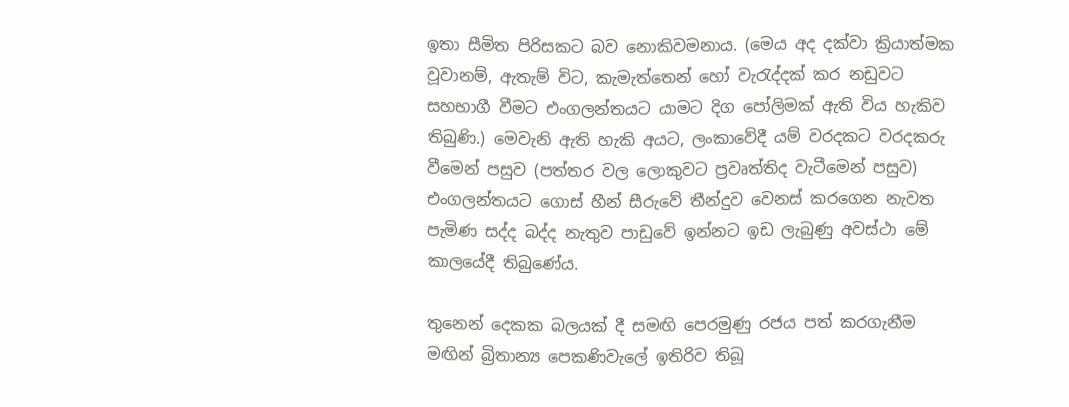ඉතා සීමිත පිරිසකට බව නොකිවමනාය. (මෙය අද දක්වා ක්‍රියාත්මක වූවානම්, ඇතැම් විට, කැමැත්තෙන් හෝ වැරැද්දක් කර නඩුවට සහභාගී වීමට එංගලන්තයට යාමට දිග පෝලිමක් ඇති විය හැකිව තිබුණි.) මෙවැනි ඇති හැකි අයට, ලංකාවේදී යම් වරදකට වරදකරු වීමෙන් පසුව (පත්තර වල ලොකුවට ප්‍රවෘත්තිද වැටීමෙන් පසුව) එංගලන්තයට ගොස් හීන් සීරුවේ තීන්දුව වෙනස් කරගෙන නැවත පැමිණ සද්ද බද්ද නැතුව පාඩුවේ ඉන්නට ඉඩ ලැබුණු අවස්ථා මේ කාලයේදී තිබුණේය.

තුනෙන් දෙකක බලයක් දී සමඟි පෙරමුණු රජය පත් කරගැනීම මඟින් බ්‍රිතාන්‍ය පෙකණිවැලේ ඉතිරිව තිබූ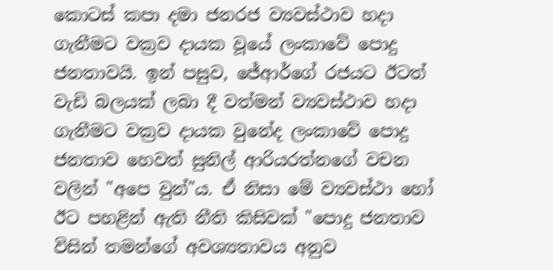කොටස් කපා දමා ජනරජ ව්‍යවස්ථාව හදා ගැනීමට වක්‍රව දායක වූයේ ලංකාවේ පොදු ජනතාවයි. ඉන් පසුව, ජේආර්ගේ රජයට ඊටත් වැඩි බලයක් ලබා දී වත්මන් ව්‍යවස්ථාව හදා ගැනීමට වක්‍රව දායක වුනේද ලංකාවේ පොදු ජනතාව හෙවත් සුනිල් ආරියරත්නගේ වචන වලින් "අපෙ වුන්"ය. ඒ නිසා මේ ව්‍යවස්ථා හෝ ඊට පහළින් ඇති නීති කිසිවක් "පොදු ජනතාව විසින් තමන්ගේ අවශ්‍යතාවය අනුව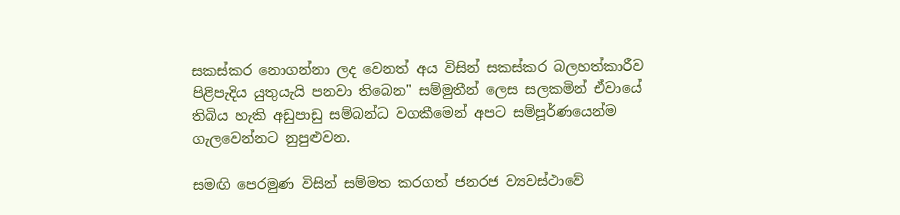සකස්කර නොගන්නා ලද වෙනත් අය විසින් සකස්කර බලහත්කාරීව පිළිපැදිය යුතුයැයි පනවා තිබෙන" සම්මුතීන් ලෙස සලකමින් ඒවායේ තිබිය හැකි අඩුපාඩු සම්බන්ධ වගකීමෙන් අපට සම්පූර්ණයෙන්ම ගැලවෙන්නට නුපුළුවන.

සමඟි පෙරමුණ විසින් සම්මත කරගත් ජනරජ ව්‍යවස්ථාවේ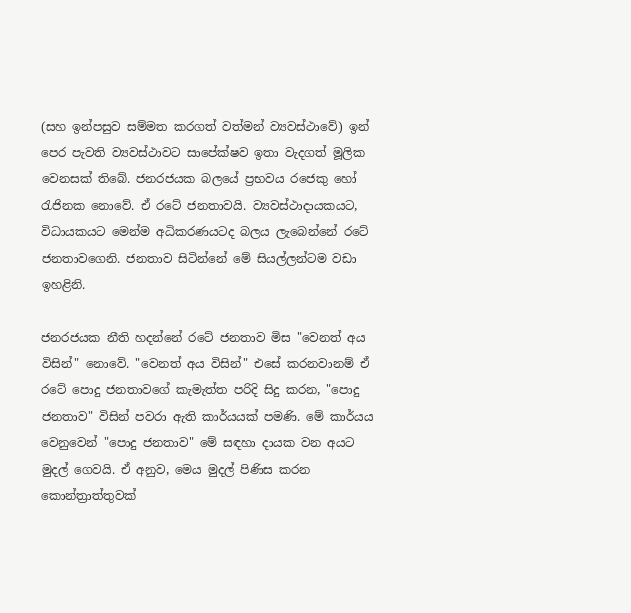(සහ ඉන්පසුව සම්මත කරගත් වත්මන් ව්‍යවස්ථාවේ) ඉන් පෙර පැවති ව්‍යවස්ථාවට සාපේක්ෂව ඉතා වැදගත් මූලික වෙනසක් තිබේ. ජනරජයක බලයේ ප්‍රභවය රජෙකු හෝ රැජිනක නොවේ. ඒ රටේ ජනතාවයි. ව්‍යවස්ථාදායකයට, විධායකයට මෙන්ම අධිකරණයටද බලය ලැබෙන්නේ රටේ ජනතාවගෙනි. ජනතාව සිටින්නේ මේ සියල්ලන්ටම වඩා ඉහළිනි.

ජනරජයක නීති හදන්නේ රටේ ජනතාව මිස "වෙනත් අය විසින්" නොවේ. "වෙනත් අය විසින්" එසේ කරනවානම් ඒ රටේ පොදු ජනතාවගේ කැමැත්ත පරිදි සිදු කරන, "පොදු ජනතාව" විසින් පවරා ඇති කාර්යයක් පමණි. මේ කාර්යය වෙනුවෙන් "පොදු ජනතාව" මේ සඳහා දායක වන අයට මුදල් ගෙවයි. ඒ අනුව, මෙය මුදල් පිණිස කරන කොන්ත්‍රාත්තුවක්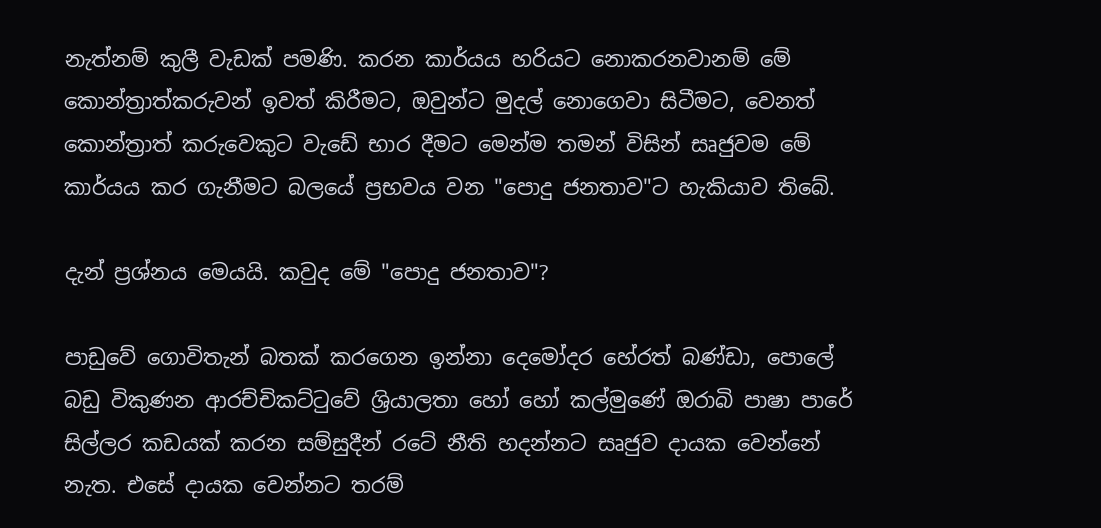නැත්නම් කුලී වැඩක් පමණි. කරන කාර්යය හරියට නොකරනවානම් මේ කොන්ත්‍රාත්කරුවන් ඉවත් කිරීමට, ඔවුන්ට මුදල් නොගෙවා සිටීමට, වෙනත් කොන්ත්‍රාත් කරුවෙකුට වැඩේ භාර දීමට මෙන්ම තමන් විසින් සෘජුවම මේ කාර්යය කර ගැනීමට බලයේ ප්‍රභවය වන "පොදු ජනතාව"ට හැකියාව තිබේ.

දැන් ප්‍රශ්නය මෙයයි. කවුද මේ "පොදු ජනතාව"?

පාඩුවේ ගොවිතැන් බතක් කරගෙන ඉන්නා දෙමෝදර හේරත් බණ්ඩා, පොලේ බඩු විකුණන ආරච්චිකට්ටුවේ ශ්‍රියාලතා හෝ හෝ කල්මුණේ ඔරාබි පාෂා පාරේ සිල්ලර කඩයක් කරන සම්සුදීන් රටේ නීති හදන්නට සෘජුව දායක වෙන්නේ නැත. එසේ දායක වෙන්නට තරම්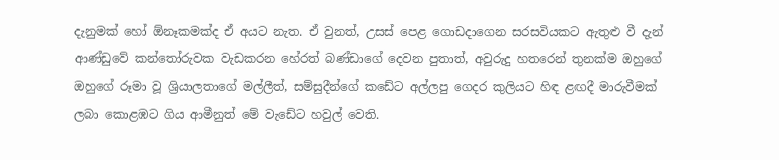දැනුමක් හෝ ඕනෑකමක්ද ඒ අයට නැත. ඒ වුනත්, උසස් පෙළ ගොඩදාගෙන සරසවියකට ඇතුළු වී දැන් ආණ්ඩුවේ කන්තෝරුවක වැඩකරන හේරත් බණ්ඩාගේ දෙවන පුතාත්, අවුරුදු හතරෙන් තුනක්ම ඔහුගේ ඔහුගේ රූමා වූ ශ්‍රියාලතාගේ මල්ලීත්, සම්සුදීන්ගේ කඩේට අල්ලපු ගෙදර කුලියට හිඳ ළඟදී මාරුවීමක් ලබා කොළඹට ගිය ආමීනුත් මේ වැඩේට හවුල් වෙති.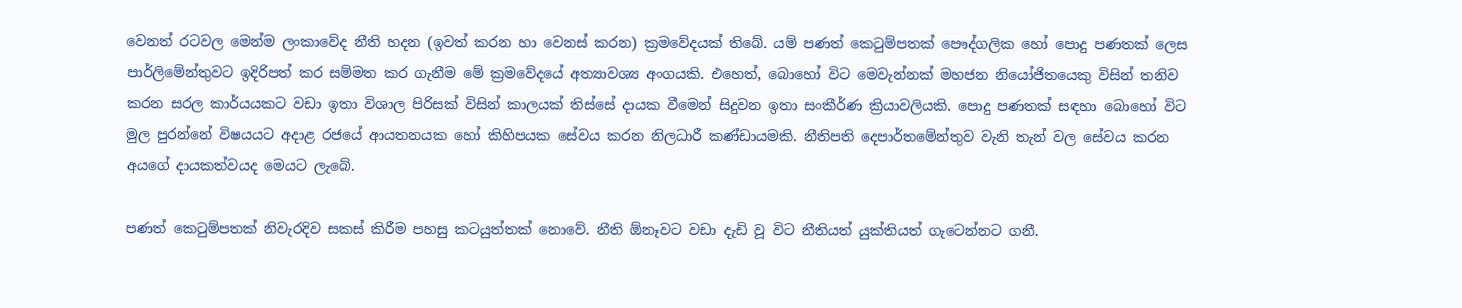වෙනත් රටවල මෙන්ම ලංකාවේද නීති හදන (ඉවත් කරන හා වෙනස් කරන) ක්‍රමවේදයක් තිබේ. යම් පණත් කෙටුම්පතක් පෞද්ගලික හෝ පොදු පණතක් ලෙස පාර්ලිමේන්තුවට ඉදිරිපත් කර සම්මත කර ගැනීම මේ ක්‍රමවේදයේ අත්‍යාවශ්‍ය අංගයකි. එහෙත්, බොහෝ විට මෙවැන්නක් මහජන නියෝජිතයෙකු විසින් තනිව කරන සරල කාර්යයකට වඩා ඉතා විශාල පිරිසක් විසින් කාලයක් තිස්සේ දායක වීමෙන් සිදුවන ඉතා සංකීර්ණ ක්‍රියාවලියකි. පොදු පණතක් සඳහා බොහෝ විට මුල පුරන්නේ විෂයයට අදාළ රජයේ ආයතනයක හෝ කිහිපයක සේවය කරන නිලධාරී කණ්ඩායමකි. නීතිපති දෙපාර්තමේන්තුව වැනි තැන් වල සේවය කරන අයගේ දායකත්වයද මෙයට ලැබේ.

පණත් කෙටුම්පතක් නිවැරදිව සකස් කිරීම පහසු කටයුත්තක් නොවේ. නීති ඕනෑවට වඩා දැඩි වූ විට නීතියත් යුක්තියත් ගැටෙන්නට ගනී.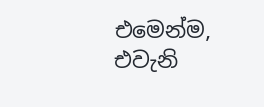එමෙන්ම, එවැනි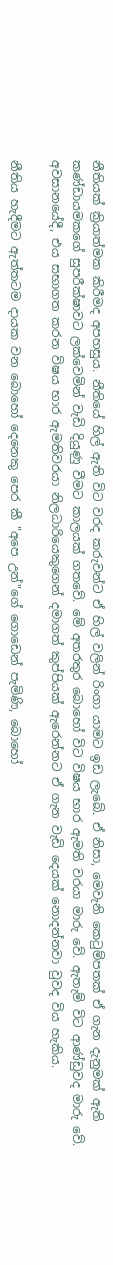නීතියක් ක්‍රියාත්මක කිරීමද අපහසුය. නීතියේ හිල් ඇති විට වරද කරුවන්ට ඒ හිල් වලින් රිංගා යාමට ඉඩ ලැබේ. ඒ නිසා, මෙවැනි කෙටුම්පතක් ඒ ගැන දැනුමක් ඇති කණ්ඩායමකගේ සුපරීක්ෂාවට ලක්වෙමින් වැඩි දියුණු වීමට කාලයක් ගතවේ. මේ අතරතුර බොහෝ විට විෂය භාර ඇමති වරයා මාරු වේ. ඇතැම් විට ආණ්ඩුවද මාරු වේ. අවසානයේදී, එය සභාගත කරන විෂය භාර ඇමතිවරයා නිලධාරියෙකුගෙන් දමාගත් කුප්පියක් ඇරෙන්නට ඒ ගැන වැඩි දෙයක් නොදන්නවා වුවද විය හැකිය.

නීතිය හැදීමට ඇත්තටම දායක වන බොහෝ දෙනෙකු පෙර කී "අපෙ උන්"ගේ ගොඩෙන් පැමිණි, බොහෝ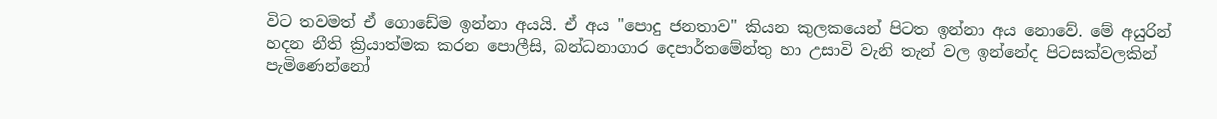විට තවමත් ඒ ගොඩේම ඉන්නා අයයි. ඒ අය "පොදු ජනතාව" කියන කුලකයෙන් පිටත ඉන්නා අය නොවේ. මේ අයුරින් හදන නීති ක්‍රියාත්මක කරන පොලීසි, බන්ධනාගාර දෙපාර්තමේන්තු හා උසාවි වැනි තැන් වල ඉන්නේද පිටසක්වලකින් පැමිණෙන්නෝ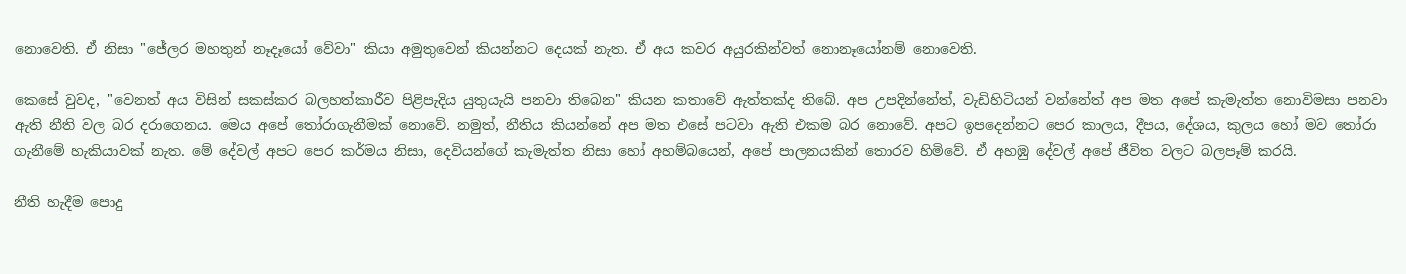නොවෙති. ඒ නිසා "ජේලර මහතුන් නෑදෑයෝ වේවා" කියා අමුතුවෙන් කියන්නට දෙයක් නැත. ඒ අය කවර අයුරකින්වත් නොනෑයෝනම් නොවෙති.

කෙසේ වුවද, "වෙනත් අය විසින් සකස්කර බලහත්කාරීව පිළිපැදිය යුතුයැයි පනවා තිබෙන" කියන කතාවේ ඇත්තක්ද තිබේ. අප උපදින්නේත්, වැඩිහිටියන් වන්නේත් අප මත අපේ කැමැත්ත නොවිමසා පනවා ඇති නීති වල බර දරාගෙනය. මෙය අපේ තෝරාගැනීමක් නොවේ. නමුත්, නීතිය කියන්නේ අප මත එසේ පටවා ඇති එකම බර නොවේ. අපට ඉපදෙන්නට පෙර කාලය, දීපය, දේශය, කුලය හෝ මව තෝරා ගැනීමේ හැකියාවක් නැත. මේ දේවල් අපට පෙර කර්මය නිසා, දෙවියන්ගේ කැමැත්ත නිසා හෝ අහම්බයෙන්, අපේ පාලනයකින් තොරව හිමිවේ. ඒ අහඹු දේවල් අපේ ජීවිත වලට බලපෑම් කරයි.

නීති හැදීම පොදු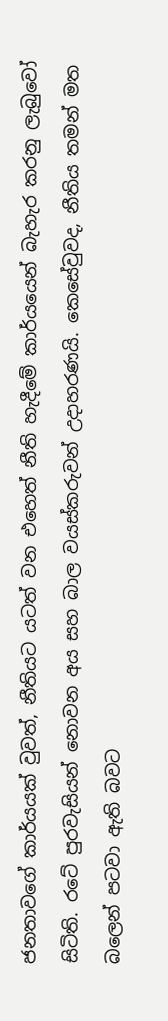ජනතාවගේ කාර්යයක් වුවත්, නීතියට යටත් වන එහෙත් නීති හැදීමේ කාර්යයෙන් බැහැර කරනු ලැබුවෝ සිටිති. රටේ පුරවැසියන් නොවන අය සහ බාල වයස්කරුවන් උදාහරණයි. කෙසේවුවද, නීතිය තමන් මත බලෙන් පටවා ඇති බවට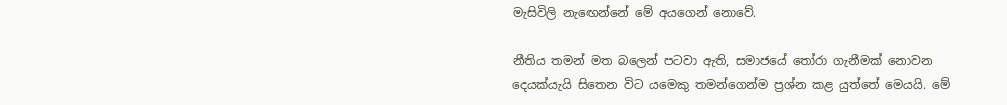මැසිවිලි නැඟෙන්නේ මේ අයගෙන් නොවේ.

නීතිය තමන් මත බලෙන් පටවා ඇති, සමාජයේ තෝරා ගැනීමක් නොවන දෙයක්යැයි සිතෙන විට යමෙකු තමන්ගෙන්ම ප්‍රශ්න කළ යුත්තේ මෙයයි. මේ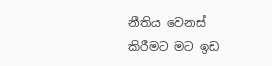නීතිය වෙනස් කිරීමට මට ඉඩ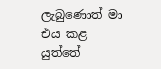ලැබුණොත් මා එය කළ යුත්තේ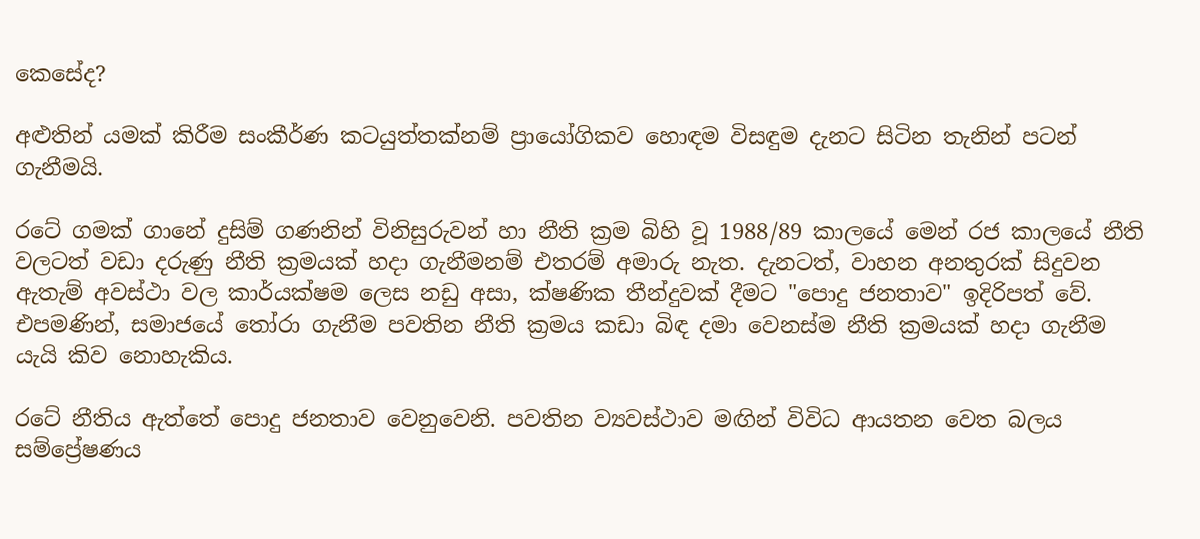කෙසේද?

අළුතින් යමක් කිරීම සංකීර්ණ කටයුත්තක්නම් ප්‍රායෝගිකව හොඳම විසඳුම දැනට සිටින තැනින් පටන් ගැනීමයි.

රටේ ගමක් ගානේ දුසිම් ගණනින් විනිසුරුවන් හා නීති ක්‍රම බිහි වූ 1988/89 කාලයේ මෙන් රජ කාලයේ නීති වලටත් වඩා දරුණු නීති ක්‍රමයක් හදා ගැනීමනම් එතරම් අමාරු නැත. දැනටත්, වාහන අනතුරක් සිදුවන ඇතැම් අවස්ථා වල කාර්යක්ෂම ලෙස නඩු අසා, ක්ෂණික තීන්දුවක් දීමට "පොදු ජනතාව" ඉදිරිපත් වේ. එපමණින්, සමාජයේ තෝරා ගැනීම පවතින නීති ක්‍රමය කඩා බිඳ දමා වෙනස්ම නීති ක්‍රමයක් හදා ගැනීම  යැයි කිව නොහැකිය.

රටේ නීතිය ඇත්තේ පොදු ජනතාව වෙනුවෙනි. පවතින ව්‍යවස්ථාව මඟින් විවිධ ආයතන වෙත බලය සම්ප්‍රේෂණය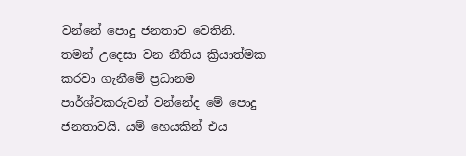වන්නේ පොදු ජනතාව වෙතිනි. තමන් උදෙසා වන නීතිය ක්‍රියාත්මක කරවා ගැනීමේ ප්‍රධානම පාර්ශ්වකරුවන් වන්නේද මේ පොදු ජනතාවයි. යම් හෙයකින් එය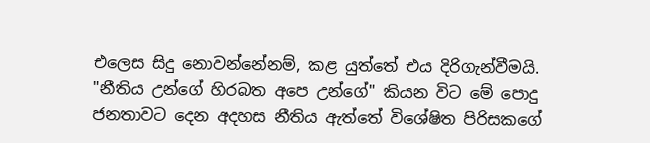එලෙස සිදු නොවන්නේනම්, කළ යුත්තේ එය දිරිගැන්වීමයි. "නීතිය උන්ගේ හිරබත අපෙ උන්ගේ" කියන විට මේ පොදු ජනතාවට දෙන අදහස නීතිය ඇත්තේ විශේෂිත පිරිසකගේ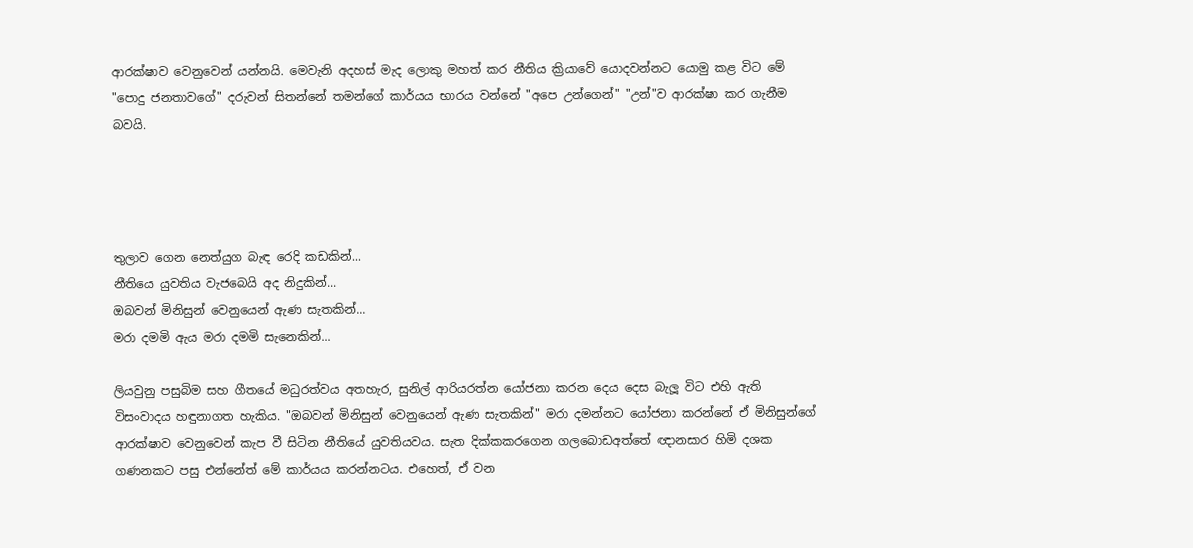ආරක්ෂාව වෙනුවෙන් යන්නයි. මෙවැනි අදහස් මැද ලොකු මහත් කර නීතිය ක්‍රියාවේ යොදවන්නට යොමු කළ විට මේ "පොදු ජනතාවගේ" දරුවන් සිතන්නේ තමන්ගේ කාර්යය භාරය වන්නේ "අපෙ උන්ගෙන්" "උන්"ව ආරක්ෂා කර ගැනීම බවයි.




තුලාව ගෙන නෙත්යුග බැඳ රෙදි කඩකින්...
නීතියෙ යුවතිය වැජබෙයි අද නිදුකින්...
ඔබවන් මිනිසුන් වෙනුයෙන් ඇණ සැතකින්...
මරා දමමි ඇය මරා දමමි සැනෙකින්...

ලියවුනු පසුබිම සහ ගීතයේ මධුරත්වය අතහැර, සුනිල් ආරියරත්න යෝජනා කරන දෙය දෙස බැලූ විට එහි ඇති විසංවාදය හඳුනාගත හැකිය. "ඔබවන් මිනිසුන් වෙනුයෙන් ඇණ සැතකින්" මරා දමන්නට යෝජනා කරන්නේ ඒ මිනිසුන්ගේ ආරක්ෂාව වෙනුවෙන් කැප වී සිටින නීතියේ යුවතියවය. සැත දික්කකරගෙන ගලබොඩඅත්තේ ඥානසාර හිමි දශක ගණනකට පසු එන්නේත් මේ කාර්යය කරන්නටය. එහෙත්, ඒ වන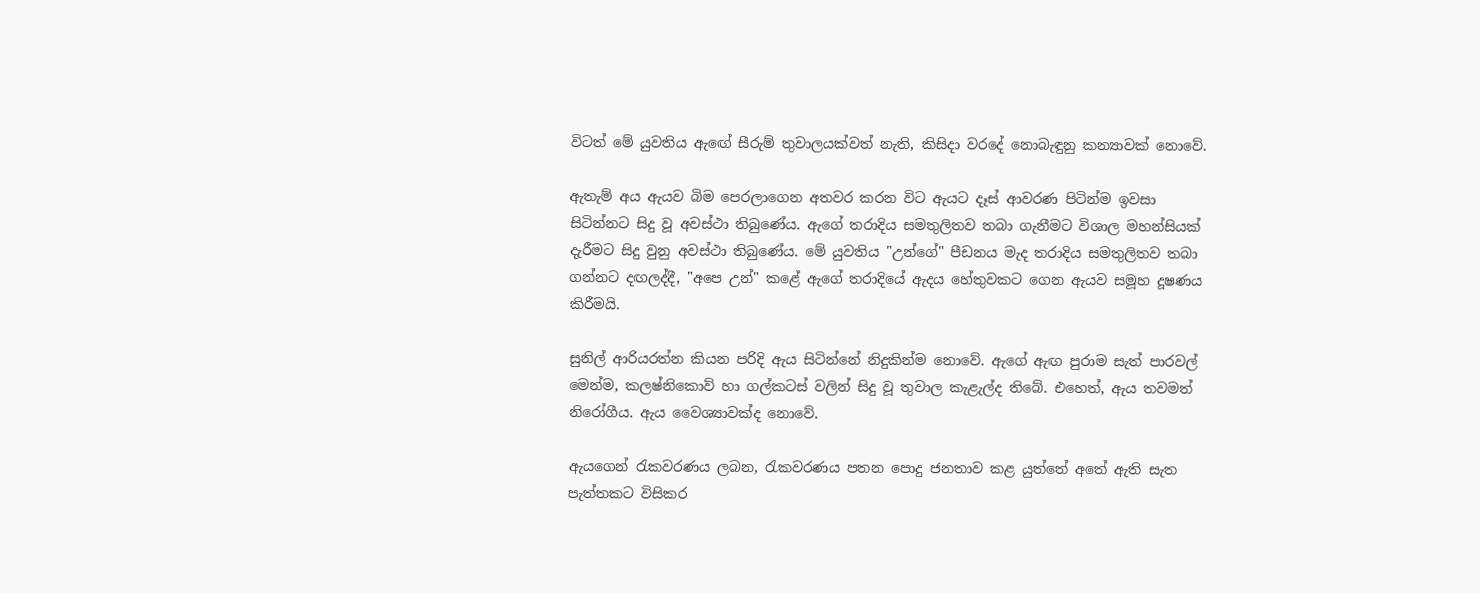විටත් මේ යුවතිය ඇඟේ සීරුම් තුවාලයක්වත් නැති, කිසිදා වරදේ නොබැඳුනු කන්‍යාවක් නොවේ.

ඇතැම් අය ඇයව බිම පෙරලාගෙන අතවර කරන විට ඇයට දෑස් ආවරණ පිටින්ම ඉවසා සිටින්නට සිදු වූ අවස්ථා තිබුණේය. ඇගේ තරාදිය සමතුලිතව තබා ගැනීමට විශාල මහන්සියක් දැරීමට සිදු වුනු අවස්ථා තිබුණේය. මේ යුවතිය "උන්ගේ" පීඩනය මැද තරාදිය සමතුලිතව තබා ගන්නට දඟලද්දී, "අපෙ උන්" කළේ ඇගේ තරාදියේ ඇදය හේතුවකට ගෙන ඇයව සමූහ දූෂණය කිරීමයි.

සුනිල් ආරියරත්න කියන පරිදි ඇය සිටින්නේ නිදුකින්ම නොවේ. ඇගේ ඇඟ පුරාම සැත් පාරවල් මෙන්ම, කලෂ්නිකොව් හා ගල්කටස් වලින් සිදු වූ තුවාල කැළැල්ද තිබේ. එහෙත්, ඇය තවමත් නිරෝගීය. ඇය වෛශ්‍යාවක්ද නොවේ.

ඇයගෙන් රැකවරණය ලබන, රැකවරණය පතන පොදු ජනතාව කළ යුත්තේ අතේ ඇති සැත පැත්තකට විසිකර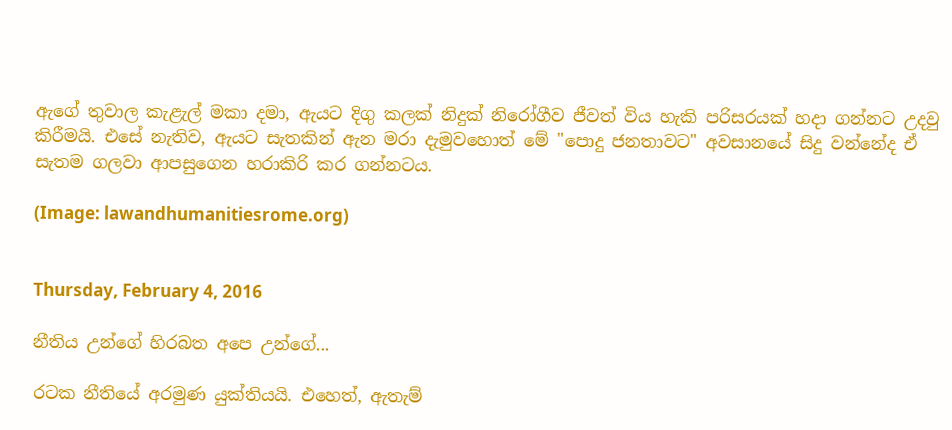ඇගේ තුවාල කැළැල් මකා දමා, ඇයට දිගු කලක් නිදුක් නිරෝගීව ජීවත් විය හැකි පරිසරයක් හදා ගන්නට උදවු කිරීමයි. එසේ නැතිව, ඇයට සැතකින් ඇන මරා දැමුවහොත් මේ "පොදු ජනතාවට" අවසානයේ සිදු වන්නේද ඒ සැතම ගලවා ආපසුගෙන හරාකිරි කර ගන්නටය.

(Image: lawandhumanitiesrome.org)


Thursday, February 4, 2016

නීතිය උන්ගේ හිරබත අපෙ උන්ගේ...

රටක නීතියේ අරමුණ යුක්තියයි. එහෙත්, ඇතැම්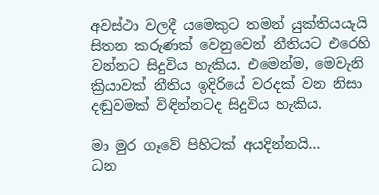අවස්ථා වලදී යමෙකුට තමන් යුක්තියයැයි සිතන කරුණක් වෙනුවෙන් නීතියට එරෙහි වන්නට සිදුවිය හැකිය. එමෙන්ම, මෙවැනි ක්‍රියාවක් නීතිය ඉදිරියේ වරදක් වන නිසා දඬුවමක් විඳින්නටද සිදුවිය හැකිය.

මා මුර ගෑවේ පිහිටක් අයදින්නයි...
ධන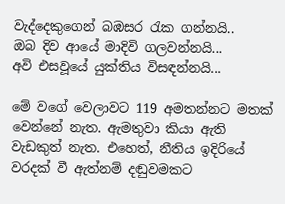වැද්දෙකුගෙන් බඹසර රැක ගන්නයි..
ඔබ දිව ආයේ මාදිවි ගලවන්නයි...
අවි එසවූයේ යුක්තිය විසඳන්නයි...

මේ වගේ වෙලාවට 119 අමතන්නට මතක් වෙන්නේ නැත. ඇමතුවා කියා ඇති වැඩකුත් නැත. එහෙත්, නීතිය ඉදිරියේ වරදක් වී ඇත්නම් දඬුවමකට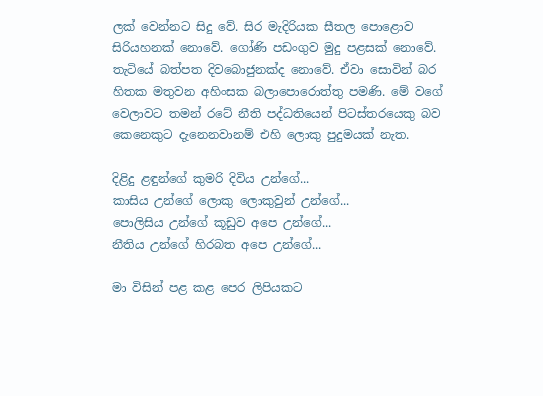ලක් වෙන්නට සිදු වේ. සිර මැදිරියක සීතල පොළොව සිරියහනක් නොවේ. ගෝණි පඩංගුව මුදු පළසක් නොවේ. තැටියේ බත්පත දිවබොජුනක්ද නොවේ. ඒවා සොවින් බර හිතක මතුවන අහිංසක බලාපොරොත්තු පමණි. මේ වගේ වෙලාවට තමන් රටේ නීති පද්ධතියෙන් පිටස්තරයෙකු බව කෙනෙකුට දැනෙනවානම් එහි ලොකු පුදුමයක් නැත.

දිළිදු ළඳුන්ගේ කුමරි දිවිය උන්ගේ...
කාසිය උන්ගේ ලොකු ලොකුවුන් උන්ගේ...
පොලිසිය උන්ගේ කූඩුව අපෙ උන්ගේ...
නීතිය උන්ගේ හිරබත අපෙ උන්ගේ...

මා විසින් පළ කළ පෙර ලිපියකට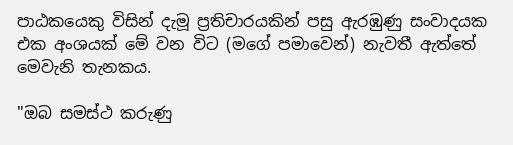පාඨකයෙකු විසින් දැමූ ප්‍රතිචාරයකින් පසු ඇරඹුණු සංවාදයක එක අංශයක් මේ වන විට (මගේ පමාවෙන්) නැවතී ඇත්තේ මෙවැනි තැනකය.

"ඔබ සමස්ථ කරුණු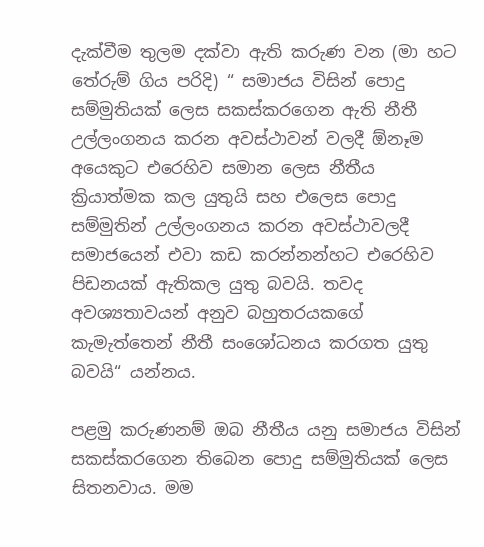දැක්වීම තුලම දක්වා ඇති කරුණ වන (මා හට තේරුම් ගිය පරිදි) “ සමාජය විසින් පොදු සම්මුතියක් ලෙස සකස්කරගෙන ඇති නීතී උල්ලංගනය කරන අවස්ථාවන් වලදී ඕනෑම අයෙකුට එරෙහිව සමාන ලෙස නීතීය ක්‍රියාත්මක කල යුතුයි සහ එලෙස පොදු සම්මුතින් උල්ලංගනය කරන අවස්ථාවලදී සමාජයෙන් එවා කඩ කරන්නන්හට එරෙහිව පිඩනයක් ඇතිකල යුතු බවයි. තවද අවශ්‍යතාවයන් අනුව බහුතරයකගේ කැමැත්තෙන් නීතී සංශෝධනය කරගත යුතු බවයි“ යන්නය.

පළමු කරුණනම් ඔබ නීතීය යනු සමාජය විසින් සකස්කරගෙන තිබෙන පොදු සම්මුතියක් ලෙස සිතනවාය. මම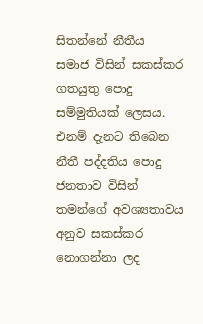සිතන්නේ නීතීය සමාජ විසින් සකස්කර ගතයුතු පොදු සම්මුතියක් ලෙසය. එනම් දැනට තිබෙන නීතී පද්දතිය පොදු ජනතාව විසින් තමන්ගේ අවශ්‍යතාවය අනුව සකස්කර නොගන්නා ලද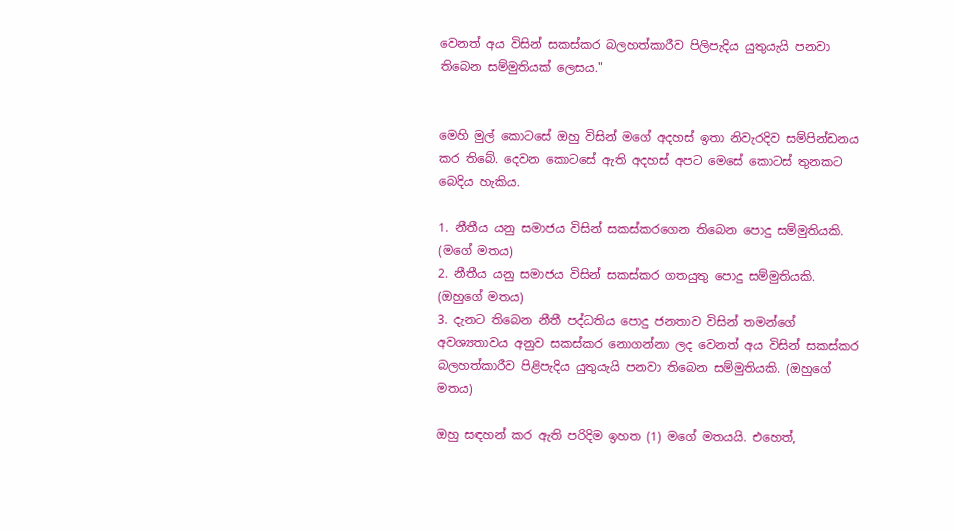වෙනත් අය විසින් සකස්කර බලහත්කාරීව පිලිපැදිය යුතුයැයි පනවා තිබෙන සම්මුතියක් ලෙසය."


මෙහි මුල් කොටසේ ඔහු විසින් මගේ අදහස් ඉතා නිවැරදිව සම්පින්ඩනය කර තිබේ. දෙවන කොටසේ ඇති අදහස් අපට මෙසේ කොටස් තුනකට බෙදිය හැකිය.

1. නීතීය යනු සමාජය විසින් සකස්කරගෙන තිබෙන පොදු සම්මුතියකි. (මගේ මතය)
2. නීතීය යනු සමාජය විසින් සකස්කර ගතයුතු පොදු සම්මුතියකි. (ඔහුගේ මතය)
3. දැනට තිබෙන නීතී පද්ධතිය පොදු ජනතාව විසින් තමන්ගේ අවශ්‍යතාවය අනුව සකස්කර නොගන්නා ලද වෙනත් අය විසින් සකස්කර බලහත්කාරීව පිළිපැදිය යුතුයැයි පනවා තිබෙන සම්මුතියකි. (ඔහුගේ මතය)

ඔහු සඳහන් කර ඇති පරිදිම ඉහත (1) මගේ මතයයි. එහෙත්,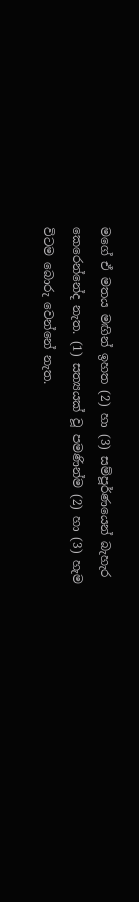මගේ ඒ මතය මඟින් ඉහත (2) හා (3) සම්පූර්ණයෙන් බැහැර කෙරෙන්නේද නැත. (1) සත්‍යයක් වූ පමණින්ම (2) හා (3) හැම විටම බොරු වෙන්නේ නැත.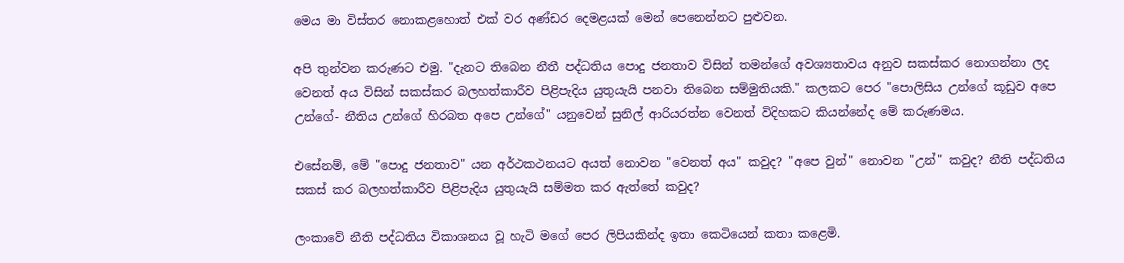මෙය මා විස්තර නොකළහොත් එක් වර අණ්ඩර දෙමළයක් මෙන් පෙනෙන්නට පුළුවන.

අපි තුන්වන කරුණට එමු. "දැනට තිබෙන නීතී පද්ධතිය පොදු ජනතාව විසින් තමන්ගේ අවශ්‍යතාවය අනුව සකස්කර නොගන්නා ලද වෙනත් අය විසින් සකස්කර බලහත්කාරීව පිළිපැදිය යුතුයැයි පනවා තිබෙන සම්මුතියකි." කලකට පෙර "පොලිසිය උන්ගේ කූඩුව අපෙ උන්ගේ- නීතිය උන්ගේ හිරබත අපෙ උන්ගේ" යනුවෙන් සුනිල් ආරියරත්න වෙනත් විදිහකට කියන්නේද මේ කරුණමය.

එසේනම්, මේ "පොදු ජනතාව" යන අර්ථකථනයට අයත් නොවන "වෙනත් අය" කවුද? "අපෙ වුන්" නොවන "උන්" කවුද? නීති පද්ධතිය සකස් කර බලහත්කාරීව පිළිපැදිය යුතුයැයි සම්මත කර ඇත්තේ කවුද?

ලංකාවේ නීති පද්ධතිය විකාශනය වූ හැටි මගේ පෙර ලිපියකින්ද ඉතා කෙටියෙන් කතා කළෙමි.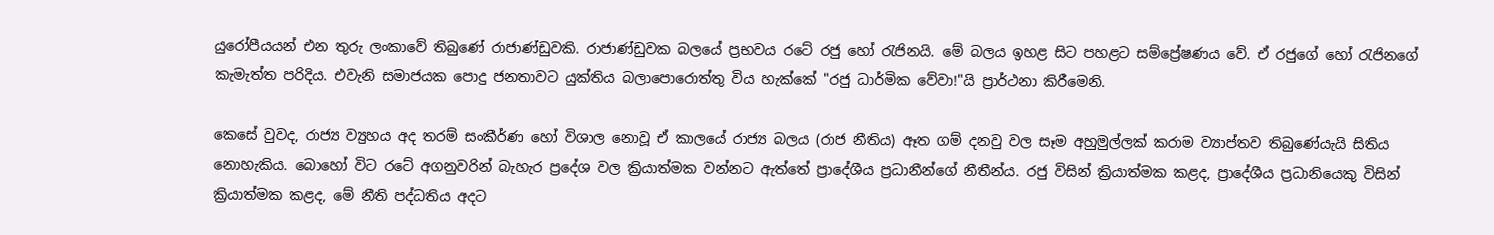යුරෝපීයයන් එන තුරු ලංකාවේ තිබුණේ රාජාණ්ඩුවකි. රාජාණ්ඩුවක බලයේ ප්‍රභවය රටේ රජු හෝ රැජිනයි. මේ බලය ඉහළ සිට පහළට සම්ප්‍රේෂණය වේ. ඒ රජුගේ හෝ රැජිනගේ කැමැත්ත පරිදිය. එවැනි සමාජයක පොදු ජනතාවට යුක්තිය බලාපොරොත්තු විය හැක්කේ "රජු ධාර්මික වේවා!"යි ප්‍රාර්ථනා කිරීමෙනි.

කෙසේ වුවද, රාජ්‍ය ව්‍යුහය අද තරම් සංකීර්ණ හෝ විශාල නොවූ ඒ කාලයේ රාජ්‍ය බලය (රාජ නීතිය) ඈත ගම් දනවු වල සෑම අහුමුල්ලක් කරාම ව්‍යාප්තව තිබුණේයැයි සිතිය නොහැකිය. බොහෝ විට රටේ අගනුවරින් බැහැර ප්‍රදේශ වල ක්‍රියාත්මක වන්නට ඇත්තේ ප්‍රාදේශීය ප්‍රධානීන්ගේ නීතීන්ය. රජු විසින් ක්‍රියාත්මක කළද, ප්‍රාදේශීය ප්‍රධානියෙකු විසින් ක්‍රියාත්මක කළද, මේ නීති පද්ධතිය අදට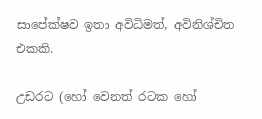සාපේක්ෂව ඉතා අවිධිමත්, අවිනිශ්චිත එකකි.

උඩරට (හෝ වෙනත් රටක හෝ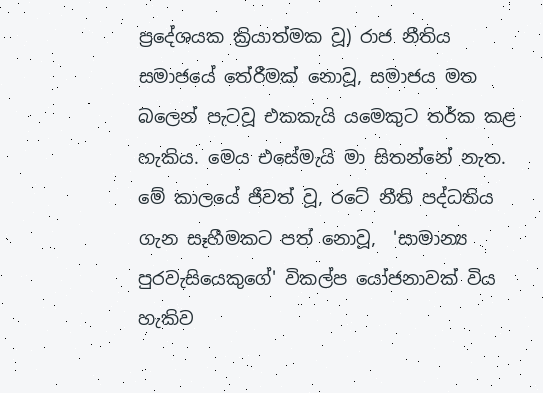ප්‍රදේශයක ක්‍රියාත්මක වූ) රාජ නීතිය සමාජයේ තේරීමක් නොවූ, සමාජය මත බලෙන් පැටවූ එකකැයි යමෙකුට තර්ක කළ හැකිය. මෙය එසේමැයි මා සිතන්නේ නැත. මේ කාලයේ ජීවත් වූ, රටේ නීති පද්ධතිය ගැන සෑහීමකට පත් නොවූ,  'සාමාන්‍ය පුරවැසියෙකුගේ' විකල්ප යෝජනාවක් විය හැකිව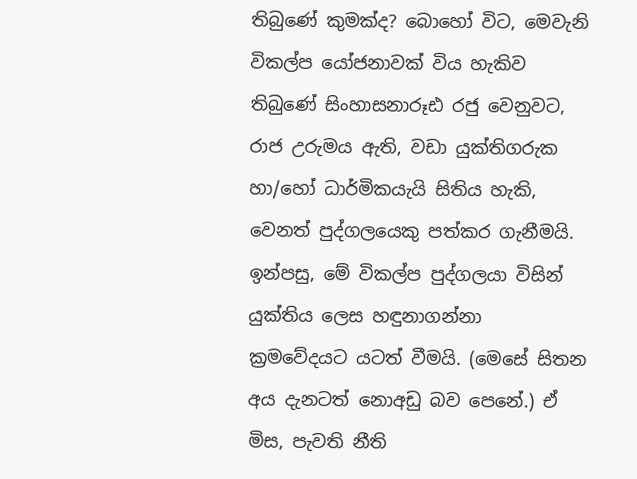තිබුණේ කුමක්ද? බොහෝ විට, මෙවැනි විකල්ප යෝජනාවක් විය හැකිව තිබුණේ සිංහාසනාරූඪ රජු වෙනුවට, රාජ උරුමය ඇති, වඩා යුක්තිගරුක හා/හෝ ධාර්මිකයැයි සිතිය හැකි, වෙනත් පුද්ගලයෙකු පත්කර ගැනීමයි. ඉන්පසු, මේ විකල්ප පුද්ගලයා විසින් යුක්තිය ලෙස හඳුනාගන්නා ක්‍රමවේදයට යටත් වීමයි. (මෙසේ සිතන අය දැනටත් නොඅඩු බව පෙනේ.) ඒ මිස, පැවති නීති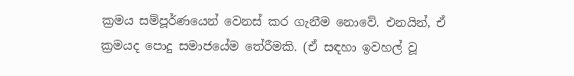ක්‍රමය සම්පූර්ණයෙන් වෙනස් කර ගැනීම නොවේ. එනයින්, ඒ ක්‍රමයද පොදු සමාජයේම තේරීමකි. (ඒ සඳහා ඉවහල් වූ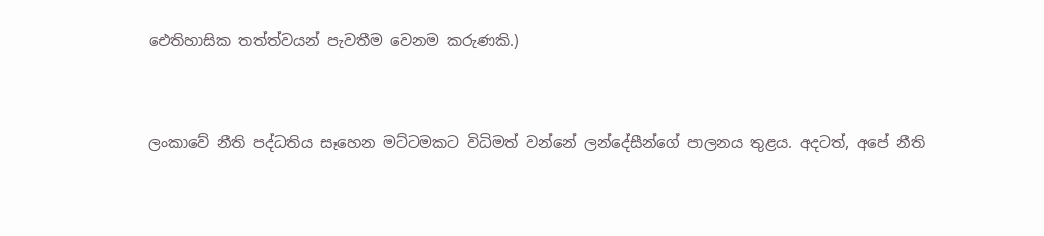ඓතිහාසික තත්ත්වයන් පැවතීම වෙනම කරුණකි.)


ලංකාවේ නීති පද්ධතිය සෑහෙන මට්ටමකට විධිමත් වන්නේ ලන්දේසීන්ගේ පාලනය තුළය. අදටත්, අපේ නීති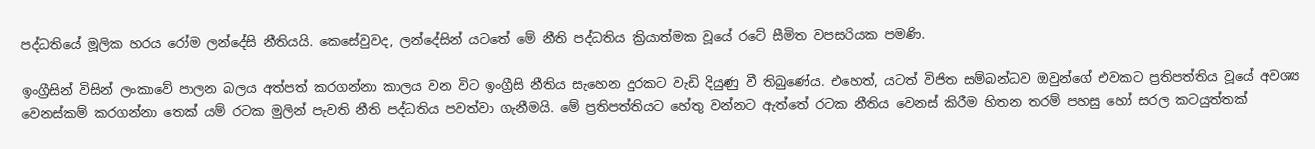පද්ධතියේ මූලික හරය රෝම ලන්දේසි නීතියයි. කෙසේවුවද, ලන්දේසින් යටතේ මේ නීති පද්ධතිය ක්‍රියාත්මක වූයේ රටේ සීමිත වපසරියක පමණි.

ඉංග්‍රීසින් විසින් ලංකාවේ පාලන බලය අත්පත් කරගන්නා කාලය වන විට ඉංග්‍රීසි නීතිය සැහෙන දුරකට වැඩි දියුණු වී තිබුණේය. එහෙත්, යටත් විජිත සම්බන්ධව ඔවුන්ගේ එවකට ප්‍රතිපත්තිය වූයේ අවශ්‍ය වෙනස්කම් කරගන්නා තෙක් යම් රටක මුලින් පැවති නීති පද්ධතිය පවත්වා ගැනීමයි. මේ ප්‍රතිපත්තියට හේතු වන්නට ඇත්තේ රටක නීතිය වෙනස් කිරීම හිතන තරම් පහසු හෝ සරල කටයුත්තක්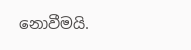නොවීමයි.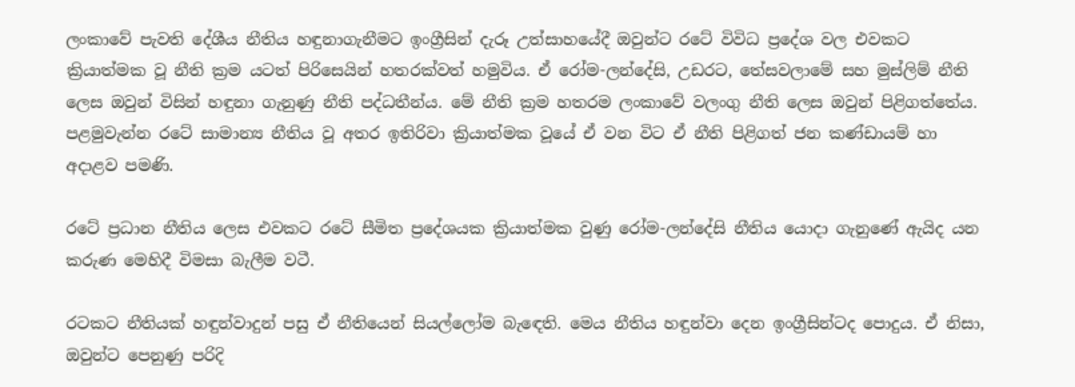ලංකාවේ පැවති දේශීය නීතිය හඳුනාගැනීමට ඉංග්‍රීසින් දැරූ උත්සාහයේදී ඔවුන්ට රටේ විවිධ ප්‍රදේශ වල එවකට ක්‍රියාත්මක වූ නීති ක්‍රම යටත් පිරිසෙයින් හතරක්වත් හමුවිය. ඒ රෝම-ලන්දේසි, උඩරට, තේසවලාමේ සහ මුස්ලිම් නීති ලෙස ඔවුන් විසින් හඳුනා ගැනුණු නීති පද්ධතීන්ය. මේ නීති ක්‍රම හතරම ලංකාවේ වලංගු නීති ලෙස ඔවුන් පිළිගත්තේය. පළමුවැන්න රටේ සාමාන්‍ය නීතිය වූ අතර ඉතිරිවා ක්‍රියාත්මක වූයේ ඒ වන විට ඒ නීති පිළිගත් ජන කණ්ඩායම් හා අදාළව පමණි.

රටේ ප්‍රධාන නීතිය ලෙස එවකට රටේ සීමිත ප්‍රදේශයක ක්‍රියාත්මක වුණු රෝම-ලන්දේසි නීතිය යොදා ගැනුණේ ඇයිද යන කරුණ මෙහිදී විමසා බැලීම වටී.

රටකට නීතියක් හඳුන්වාදුන් පසු ඒ නීතියෙන් සියල්ලෝම බැඳෙති. මෙය නීතිය හඳුන්වා දෙන ඉංග්‍රීසින්ටද පොදුය. ඒ නිසා, ඔවුන්ට පෙනුණු පරිදි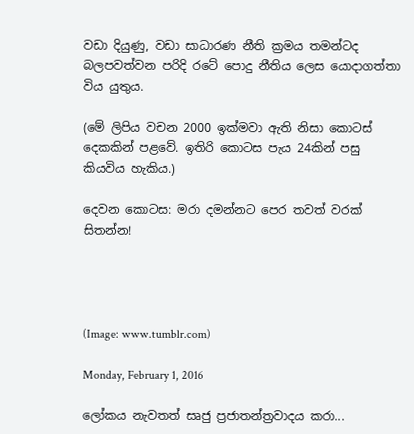වඩා දියුණු, වඩා සාධාරණ නීති ක්‍රමය තමන්ටද බලපවත්වන පරිදි රටේ පොදු නීතිය ලෙස යොදාගත්තා විය යුතුය.

(මේ ලිපිය වචන 2000 ඉක්මවා ඇති නිසා කොටස් දෙකකින් පළවේ. ඉතිරි කොටස පැය 24කින් පසු කියවිය හැකිය.)

දෙවන කොටස: මරා දමන්නට පෙර තවත් වරක් සිතන්න!




(Image: www.tumblr.com)

Monday, February 1, 2016

ලෝකය නැවතත් සෘජු ප්‍රජාතන්ත්‍රවාදය කරා...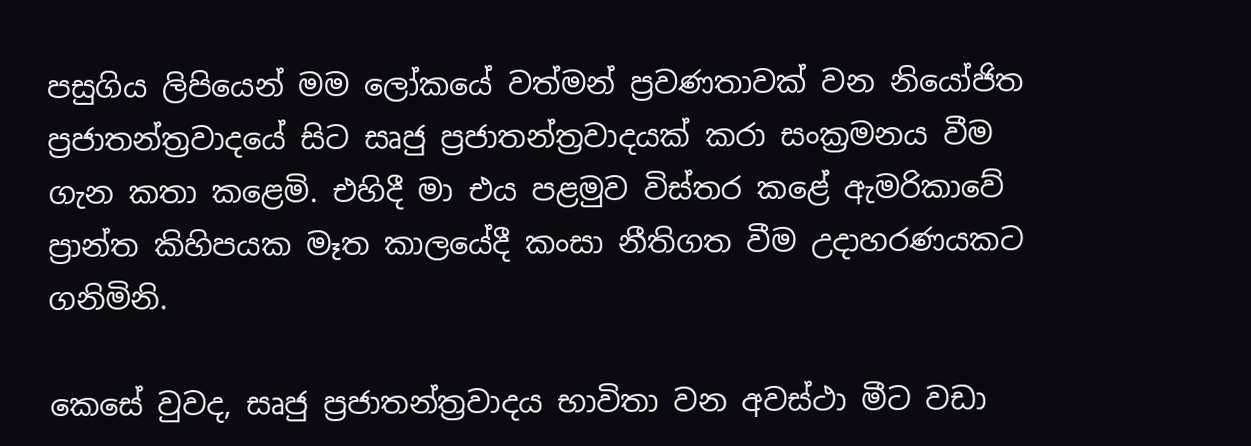පසුගිය ලිපියෙන් මම ලෝකයේ වත්මන් ප්‍රවණතාවක් වන නියෝජිත ප්‍රජාතන්ත්‍රවාදයේ සිට සෘජු ප්‍රජාතන්ත්‍රවාදයක් කරා සංක්‍රමනය වීම ගැන කතා කළෙමි. එහිදී මා එය පළමුව විස්තර කළේ ඇමරිකාවේ ප්‍රාන්ත කිහිපයක මෑත කාලයේදී කංසා නීතිගත වීම උදාහරණයකට ගනිමිනි.

කෙසේ වුවද, සෘජු ප්‍රජාතන්ත්‍රවාදය භාවිතා වන අවස්ථා මීට වඩා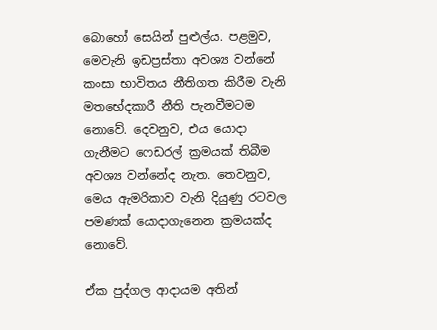බොහෝ සෙයින් පුළුල්ය. පළමුව, මෙවැනි ඉඩප්‍රස්තා අවශ්‍ය වන්නේ කංසා භාවිතය නීතිගත කිරීම වැනි මතභේදකාරී නීති පැනවීමටම නොවේ. දෙවනුව, එය යොදා ගැනීමට ෆෙඩරල් ක්‍රමයක් තිබීම අවශ්‍ය වන්නේද නැත. තෙවනුව, මෙය ඇමරිකාව වැනි දියුණු රටවල පමණක් යොදාගැනෙන ක්‍රමයක්ද නොවේ.

ඒක පුද්ගල ආදායම අතින්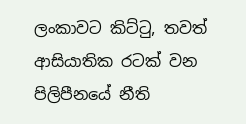ලංකාවට කිට්ටු, තවත් ආසියාතික රටක් වන පිලිපීනයේ නීති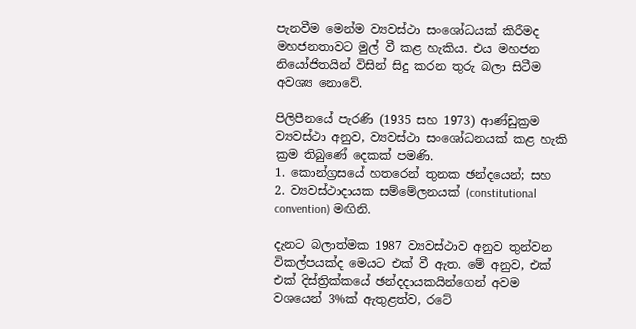පැනවීම මෙන්ම ව්‍යවස්ථා සංශෝධයක් කිරීමද මහජනතාවට මුල් වී කළ හැකිය. එය මහජන නියෝජිතයින් විසින් සිදු කරන තුරු බලා සිටීම අවශ්‍ය නොවේ.

පිලිපීනයේ පැරණි (1935 සහ 1973) ආණ්ඩුක්‍රම ව්‍යවස්ථා අනුව, ව්‍යවස්ථා සංශෝධනයක් කළ හැකි ක්‍රම තිබුණේ දෙකක් පමණි.
1. කොන්ග්‍රසයේ හතරෙන් තුනක ඡන්දයෙන්; සහ
2. ව්‍යවස්ථාදායක සම්මේලනයක් (constitutional convention) මඟිනි.

දැනට බලාත්මක 1987 ව්‍යවස්ථාව අනුව තුන්වන විකල්පයක්ද මෙයට එක් වී ඇත. මේ අනුව, එක් එක් දිස්ත්‍රික්කයේ ඡන්දදායකයින්ගෙන් අවම වශයෙන් 3%ක් ඇතුළත්ව, රටේ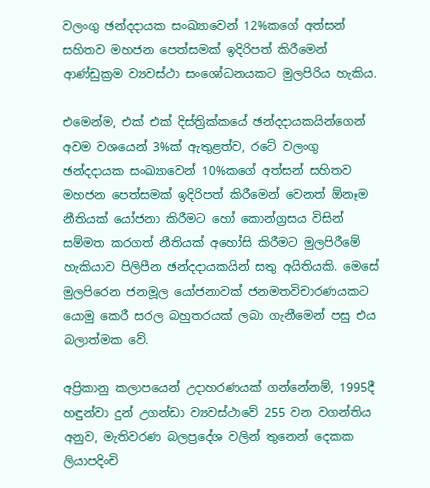වලංගු ඡන්දදායක සංඛ්‍යාවෙන් 12%කගේ අත්සන් සහිතව මහජන පෙත්සමක් ඉදිරිපත් කිරීමෙන් ආණ්ඩුක්‍රම ව්‍යවස්ථා සංශෝධනයකට මුලපිරිය හැකිය.

එමෙන්ම, එක් එක් දිස්ත්‍රික්කයේ ඡන්දදායකයින්ගෙන් අවම වශයෙන් 3%ක් ඇතුළත්ව, රටේ වලංගු ඡන්දදායක සංඛ්‍යාවෙන් 10%කගේ අත්සන් සහිතව මහජන පෙත්සමක් ඉදිරිපත් කිරීමෙන් වෙනත් ඕනෑම නීතියක් යෝජනා කිරීමට හෝ කොන්ග්‍රසය විසින් සම්මත කරගත් නීතියක් අහෝසි කිරීමට මුලපිරීමේ හැකියාව පිලිපීන ඡන්දදායකයින් සතු අයිතියකි. මෙසේ මුලපිරෙන ජනමූල යෝජනාවක් ජනමතවිචාරණයකට යොමු කෙරී සරල බහුතරයක් ලබා ගැනීමෙන් පසු එය බලාත්මක වේ.

අප්‍රිකානු කලාපයෙන් උදාහරණයක් ගන්නේනම්, 1995දී හඳුන්වා දුන් උගන්ඩා ව්‍යවස්ථාවේ 255 වන වගන්තිය අනුව, මැතිවරණ බලප්‍රදේශ වලින් තුනෙන් දෙකක ලියාපදිංචි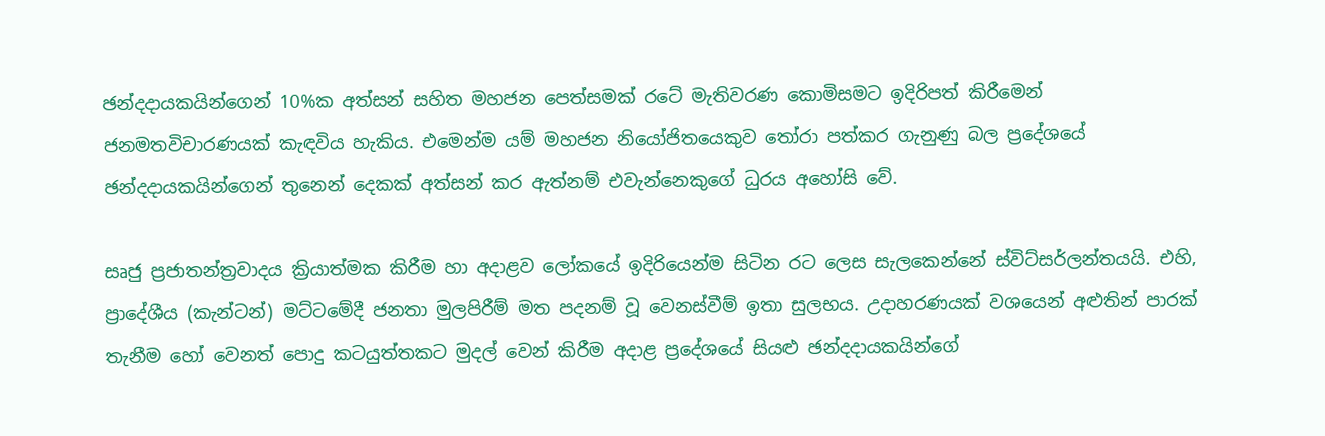ඡන්දදායකයින්ගෙන් 10%ක අත්සන් සහිත මහජන පෙත්සමක් රටේ මැතිවරණ කොමිසමට ඉදිරිපත් කිරීමෙන් ජනමතවිචාරණයක් කැඳවිය හැකිය. එමෙන්ම යම් මහජන නියෝජිතයෙකුව තෝරා පත්කර ගැනුණු බල ප්‍රදේශයේ ඡන්දදායකයින්ගෙන් තුනෙන් දෙකක් අත්සන් කර ඇත්නම් එවැන්නෙකුගේ ධුරය අහෝසි වේ.

සෘජු ප්‍රජාතන්ත්‍රවාදය ක්‍රියාත්මක කිරීම හා අදාළව ලෝකයේ ඉදිරියෙන්ම සිටින රට ලෙස සැලකෙන්නේ ස්විට්සර්ලන්තයයි. එහි, ප්‍රාදේශීය (කැන්ටන්) මට්ටමේදී ජනතා මුලපිරීම් මත පදනම් වූ වෙනස්වීම් ඉතා සුලභය. උදාහරණයක් වශයෙන් අළුතින් පාරක් තැනීම හෝ වෙනත් පොදු කටයුත්තකට මුදල් වෙන් කිරීම අදාළ ප්‍රදේශයේ සියළු ඡන්දදායකයින්ගේ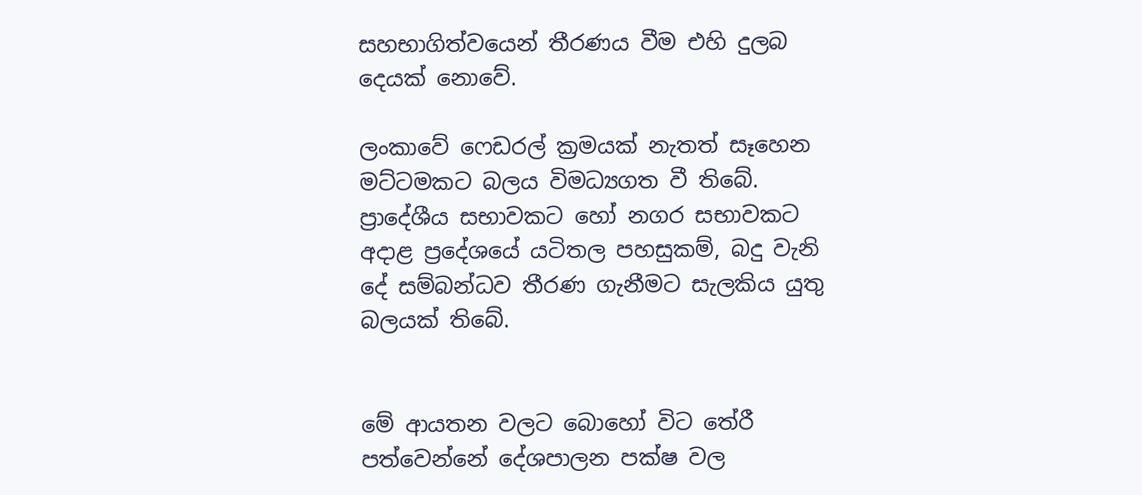සහභාගිත්වයෙන් තීරණය වීම එහි දුලබ දෙයක් නොවේ.

ලංකාවේ ෆෙඩරල් ක්‍රමයක් නැතත් සෑහෙන මට්ටමකට බලය විමධ්‍යගත වී තිබේ. ප්‍රාදේශීය සභාවකට හෝ නගර සභාවකට අදාළ ප්‍රදේශයේ යටිතල පහසුකම්, බදු වැනි දේ සම්බන්ධව තීරණ ගැනීමට සැලකිය යුතු බලයක් තිබේ.


මේ ආයතන වලට බොහෝ විට තේරී පත්වෙන්නේ දේශපාලන පක්ෂ වල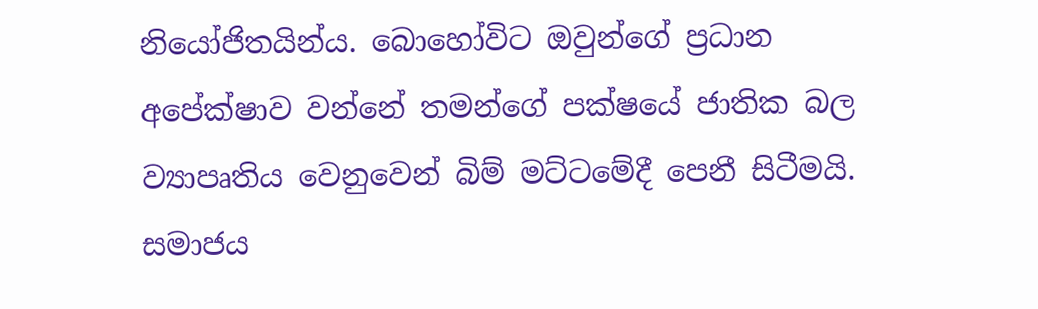නියෝජිතයින්ය. බොහෝවිට ඔවුන්ගේ ප්‍රධාන අපේක්ෂාව වන්නේ තමන්ගේ පක්ෂයේ ජාතික බල ව්‍යාපෘතිය වෙනුවෙන් බිම් මට්ටමේදී පෙනී සිටීමයි. සමාජය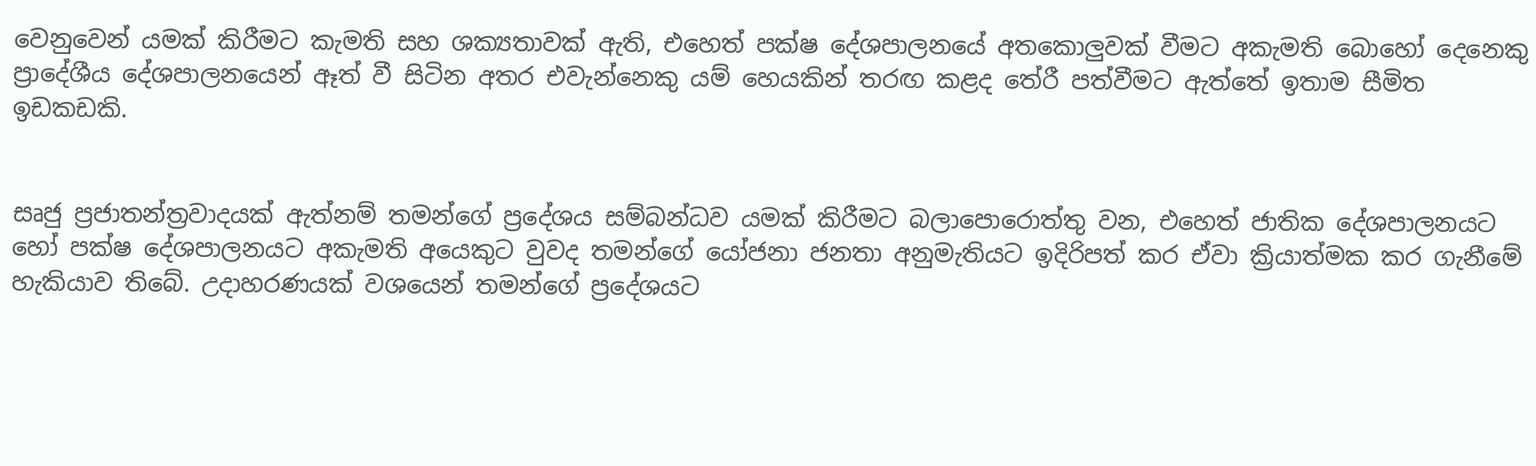වෙනුවෙන් යමක් කිරීමට කැමති සහ ශක්‍යතාවක් ඇති, එහෙත් පක්ෂ දේශපාලනයේ අතකොලුවක් වීමට අකැමති බොහෝ දෙනෙකු ප්‍රාදේශීය දේශපාලනයෙන් ඈත් වී සිටින අතර එවැන්නෙකු යම් හෙයකින් තරඟ කළද තේරී පත්වීමට ඇත්තේ ඉතාම සීමිත ඉඩකඩකි.


සෘජු ප්‍රජාතන්ත්‍රවාදයක් ඇත්නම් තමන්ගේ ප්‍රදේශය සම්බන්ධව යමක් කිරීමට බලාපොරොත්තු වන, එහෙත් ජාතික දේශපාලනයට හෝ පක්ෂ දේශපාලනයට අකැමති අයෙකුට වුවද තමන්ගේ යෝජනා ජනතා අනුමැතියට ඉදිරිපත් කර ඒවා ක්‍රියාත්මක කර ගැනීමේ හැකියාව තිබේ. උදාහරණයක් වශයෙන් තමන්ගේ ප්‍රදේශයට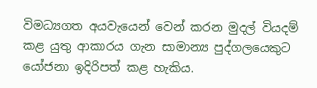විමධ්‍යගත අයවැයෙන් වෙන් කරන මුදල් වියදම් කළ යුතු ආකාරය ගැන සාමාන්‍ය පුද්ගලයෙකුට යෝජනා ඉදිරිපත් කළ හැකිය.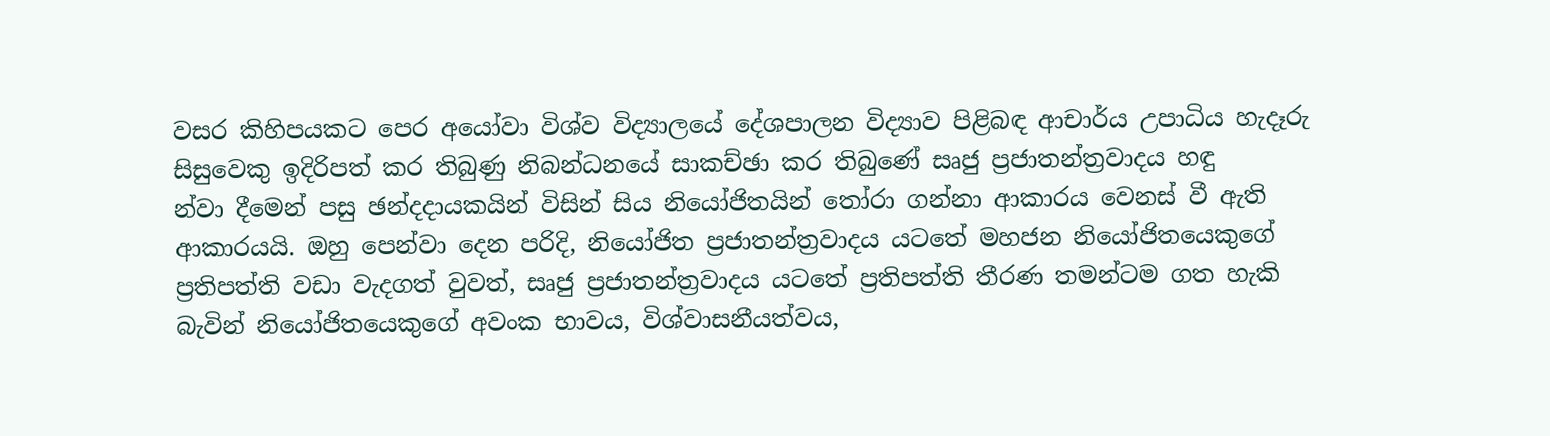වසර කිහිපයකට පෙර අයෝවා විශ්ව විද්‍යාලයේ දේශපාලන විද්‍යාව පිළිබඳ ආචාර්ය උපාධිය හැදෑරු සිසුවෙකු ඉදිරිපත් කර තිබුණු නිබන්ධනයේ සාකච්ඡා කර තිබුණේ සෘජු ප්‍රජාතන්ත්‍රවාදය හඳු
න්වා දීමෙන් පසු ඡන්දදායකයින් විසින් සිය නියෝජිතයින් තෝරා ගන්නා ආකාරය වෙනස් වී ඇති ආකාරයයි. ඔහු පෙන්වා දෙන පරිදි, නියෝජිත ප්‍රජාතන්ත්‍රවාදය යටතේ මහජන නියෝජිතයෙකුගේ ප්‍රතිපත්ති වඩා වැදගත් වුවත්, සෘජු ප්‍රජාතන්ත්‍රවාදය යටතේ ප්‍රතිපත්ති තීරණ තමන්ටම ගත හැකි බැවින් නියෝජිතයෙකුගේ අවංක භාවය, විශ්වාසනීයත්වය,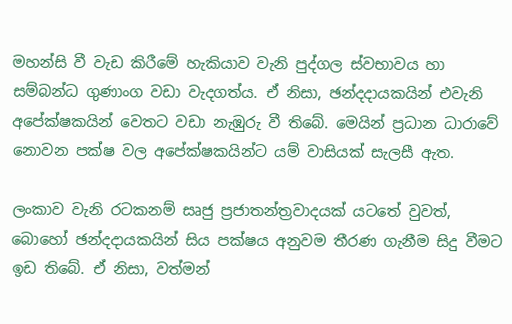මහන්සි වී වැඩ කිරීමේ හැකියාව වැනි පුද්ගල ස්වභාවය හා සම්බන්ධ ගුණාංග වඩා වැදගත්ය. ඒ නිසා, ඡන්දදායකයින් එවැනි අපේක්ෂකයින් වෙතට වඩා නැඹුරු වී තිබේ. මෙයින් ප්‍රධාන ධාරාවේ නොවන පක්ෂ වල අපේක්ෂකයින්ට යම් වාසියක් සැලසී ඇත.

ලංකාව වැනි රටකනම් සෘජු ප්‍රජාතන්ත්‍රවාදයක් යටතේ වුවත්, බොහෝ ඡන්දදායකයින් සිය පක්ෂය අනුවම තීරණ ගැනීම සිදු වීමට ඉඩ තිබේ. ඒ නිසා, වත්මන්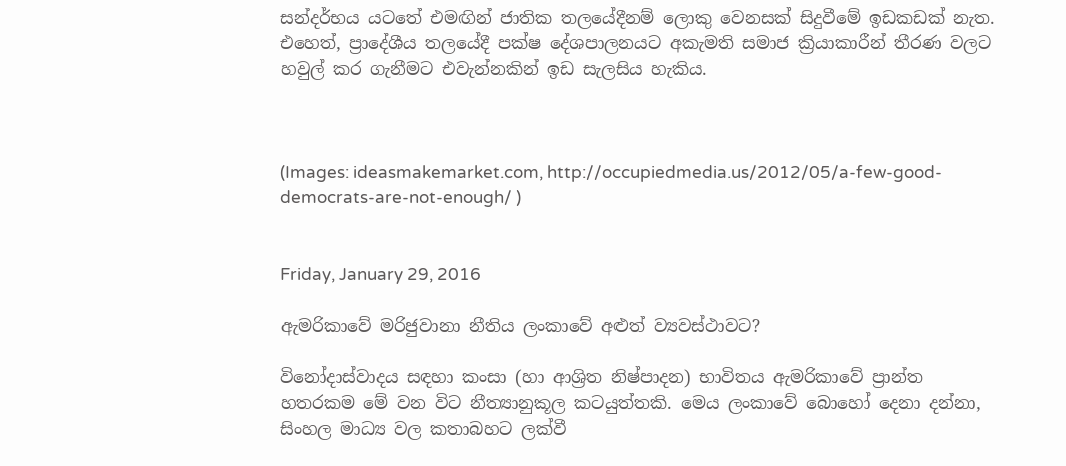සන්දර්භය යටතේ එමඟින් ජාතික තලයේදීනම් ලොකු වෙනසක් සිදුවීමේ ඉඩකඩක් නැත. එහෙත්, ප්‍රාදේශීය තලයේදී පක්ෂ දේශපාලනයට අකැමති සමාජ ක්‍රියාකාරීන් තීරණ වලට හවුල් කර ගැනීමට එවැන්නකින් ඉඩ සැලසිය හැකිය.



(Images: ideasmakemarket.com, http://occupiedmedia.us/2012/05/a-few-good-democrats-are-not-enough/ )


Friday, January 29, 2016

ඇමරිකාවේ මරිජුවානා නීතිය ලංකාවේ අළුත් ව්‍යවස්ථාවට?

විනෝදාස්වාදය සඳහා කංසා (හා ආශ්‍රිත නිෂ්පාදන) භාවිතය ඇමරිකාවේ ප්‍රාන්ත හතරකම මේ වන විට නීත්‍යානුකූල කටයුත්තකි. මෙය ලංකාවේ බොහෝ දෙනා දන්නා, සිංහල මාධ්‍ය වල කතාබහට ලක්වී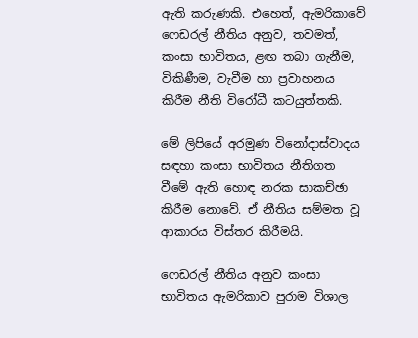ඇති කරුණකි. එහෙත්, ඇමරිකාවේ ෆෙඩරල් නීතිය අනුව, තවමත්, කංසා භාවිතය, ළඟ තබා ගැනීම, විකිණීම, වැවීම හා ප්‍රවාහනය කිරීම නීති විරෝධී කටයුත්තකි.

මේ ලිපියේ අරමුණ විනෝදාස්වාදය සඳහා කංසා භාවිතය නීතිගත වීමේ ඇති හොඳ නරක සාකච්ඡා කිරීම නොවේ. ඒ නීතිය සම්මත වූ ආකාරය විස්තර කිරීමයි.

ෆෙඩරල් නීතිය අනුව කංසා භාවිතය ඇමරිකාව පුරාම විශාල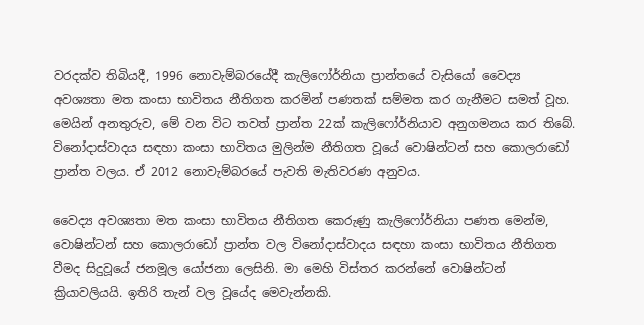වරදක්ව තිබියදී, 1996 නොවැම්බරයේදී කැලිෆෝර්නියා ප්‍රාන්තයේ වැසියෝ වෛද්‍ය අවශ්‍යතා මත කංසා භාවිතය නීතිගත කරමින් පණතක් සම්මත කර ගැනීමට සමත් වූහ. මෙයින් අනතුරුව, මේ වන විට තවත් ප්‍රාන්ත 22ක් කැලිෆෝර්නියාව අනුගමනය කර තිබේ. විනෝදාස්වාදය සඳහා කංසා භාවිතය මුලින්ම නීතිගත වූයේ වොෂින්ටන් සහ කොලරාඩෝ ප්‍රාන්ත වලය. ඒ 2012 නොවැම්බරයේ පැවති මැතිවරණ අනුවය.

වෛද්‍ය අවශ්‍යතා මත කංසා භාවිතය නීතිගත කෙරුණු කැලිෆෝර්නියා පණත මෙන්ම, වොෂින්ටන් සහ කොලරාඩෝ ප්‍රාන්ත වල විනෝදාස්වාදය සඳහා කංසා භාවිතය නීතිගත වීමද සිදුවූයේ ජනමූල යෝජනා ලෙසිනි. මා මෙහි විස්තර කරන්නේ වොෂින්ටන් ක්‍රියාවලියයි. ඉතිරි තැන් වල වූයේද මෙවැන්නකි.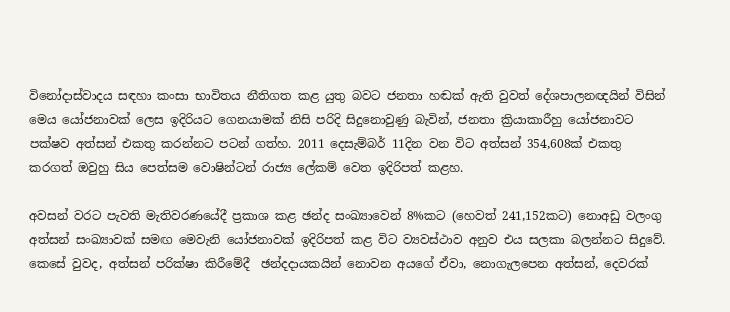විනෝදාස්වාදය සඳහා කංසා භාවිතය නීතිගත කළ යුතු බවට ජනතා හඬක් ඇති වුවත් දේශපාලනඥයින් විසින් මෙය යෝජනාවක් ලෙස ඉදිරියට ගෙනයාමක් නිසි පරිදි සිදුනොවුණු බැවින්, ජනතා ක්‍රියාකාරීහු යෝජනාවට පක්ෂව අත්සන් එකතු කරන්නට පටන් ගත්හ. 2011 දෙසැම්බර් 11දින වන විට අත්සන් 354,608ක් එකතු කරගත් ඔවුහු සිය පෙත්සම වොෂින්ටන් රාජ්‍ය ලේකම් වෙත ඉදිරිපත් කළහ.

අවසන් වරට පැවති මැතිවරණයේදී ප්‍රකාශ කළ ඡන්ද සංඛ්‍යාවෙන් 8%කට (හෙවත් 241,152කට) නොඅඩු වලංගු අත්සන් සංඛ්‍යාවක් සමඟ මෙවැනි යෝජනාවක් ඉදිරිපත් කළ විට ව්‍යවස්ථාව අනුව එය සලකා බලන්නට සිදුවේ. කෙසේ වුවද, අත්සන් පරික්ෂා කිරීමේදී  ඡන්දදායකයින් නොවන අයගේ ඒවා, නොගැලපෙන අත්සන්, දෙවරක්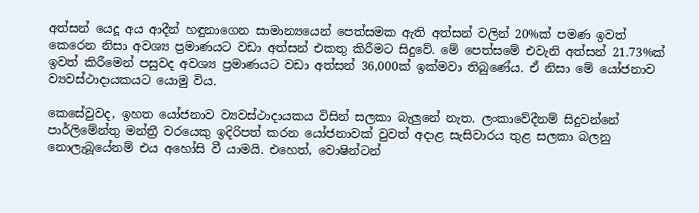අත්සන් යෙදූ අය ආදීන් හඳුනාගෙන සාමාන්‍යයෙන් පෙත්සමක ඇති අත්සන් වලින් 20%ක් පමණ ඉවත් කෙරෙන නිසා අවශ්‍ය ප්‍රමාණයට වඩා අත්සන් එකතු කිරීමට සිදුවේ. මේ පෙත්සමේ එවැනි අත්සන් 21.73%ක් ඉවත් කිරීමෙන් පසුවද අවශ්‍ය ප්‍රමාණයට වඩා අත්සන් 36,000ක් ඉක්මවා තිබුණේය. ඒ නිසා මේ යෝජනාව ව්‍යවස්ථාදායකයට යොමු විය.

කෙසේවුවද, ඉහත යෝජනාව ව්‍යවස්ථාදායකය විසින් සලකා බැලුනේ නැත. ලංකාවේදීනම් සිදුවන්නේ පාර්ලිමේන්තු මන්ත්‍රී වරයෙකු ඉදිරිපත් කරන යෝජනාවක් වුවත් අදාළ සැසිවාරය තුළ සලකා බලනු නොලැබූයේනම් එය අහෝසි වී යාමයි. එහෙත්, වොෂින්ටන්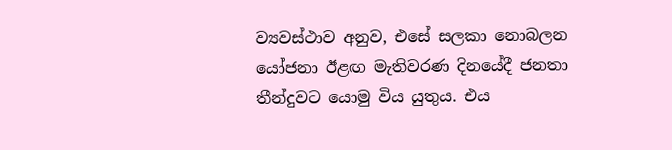ව්‍යවස්ථාව අනුව, එසේ සලකා නොබලන යෝජනා ඊළඟ මැතිවරණ දිනයේදී ජනතා තීන්දුවට යොමු විය යුතුය. එය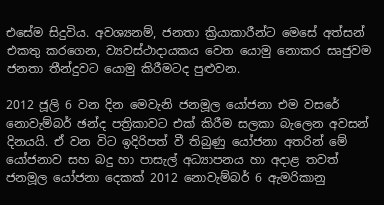එසේම සිදුවිය. අවශ්‍යනම්, ජනතා ක්‍රියාකාරීන්ට මෙසේ අත්සන් එකතු කරගෙන, ව්‍යවස්ථාදායකය වෙත යොමු නොකර සෘජුවම ජනතා තීන්දුවට යොමු කිරීමටද පුළුවන.

2012 ජූලි 6 වන දින මෙවැනි ජනමූල යෝජනා එම වසරේ නොවැම්බර් ඡන්ද පත්‍රිකාවට එක් කිරීම සලකා බැලෙන අවසන් දිනයයි. ඒ වන විට ඉදිරිපත් වී තිබුණු යෝජනා අතරින් මේ යෝජනාව සහ බදු හා පාසැල් අධ්‍යාපනය හා අදාළ තවත් ජනමූල යෝජනා දෙකක් 2012 නොවැම්බර් 6 ඇමරිකානු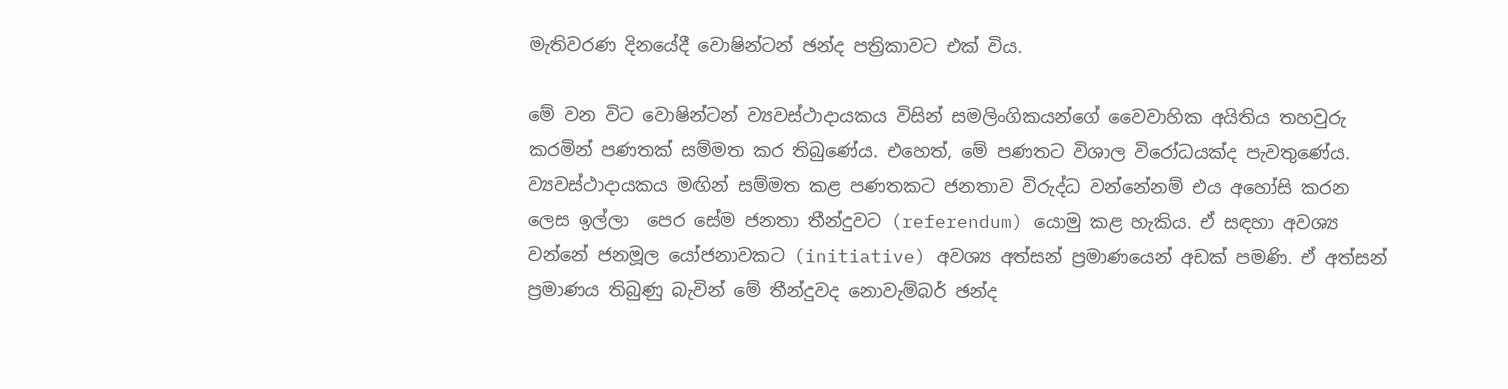මැතිවරණ දිනයේදී වොෂින්ටන් ඡන්ද පත්‍රිකාවට එක් විය.

මේ වන විට වොෂින්ටන් ව්‍යවස්ථාදායකය විසින් සමලිංගිකයන්ගේ වෛවාහික අයිතිය තහවුරු කරමින් පණතක් සම්මත කර තිබුණේය. එහෙත්, මේ පණතට විශාල විරෝධයක්ද පැවතුණේය. ව්‍යවස්ථාදායකය මඟින් සම්මත කළ පණතකට ජනතාව විරුද්ධ වන්නේනම් එය අහෝසි කරන ලෙස ඉල්ලා  පෙර සේම ජනතා තීන්දුවට (referendum) යොමු කළ හැකිය. ඒ සඳහා අවශ්‍ය වන්නේ ජනමූල යෝජනාවකට (initiative) අවශ්‍ය අත්සන් ප්‍රමාණයෙන් අඩක් පමණි. ඒ අත්සන් ප්‍රමාණය තිබුණු බැවින් මේ තීන්දුවද නොවැම්බර් ඡන්ද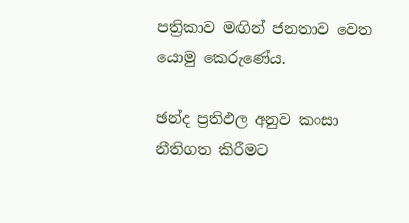පත්‍රිකාව මඟින් ජනතාව වෙත යොමු කෙරුණේය.

ඡන්ද ප්‍රතිඵල අනුව කංසා නීතිගත කිරීමට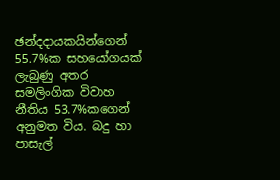ඡන්දදායකයින්ගෙන් 55.7%ක සහයෝගයක් ලැබුණු අතර සමලිංගික විවාහ නීතිය 53.7%කගෙන් අනුමත විය. බදු හා පාසැල්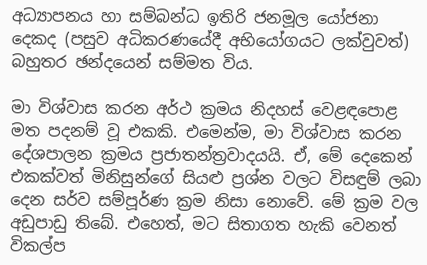අධ්‍යාපනය හා සම්බන්ධ ඉතිරි ජනමූල යෝජනා දෙකද (පසුව අධිකරණයේදී අභියෝගයට ලක්වුවත්) බහුතර ඡන්දයෙන් සම්මත විය.

මා විශ්වාස කරන අර්ථ ක්‍රමය නිදහස් වෙළඳපොළ මත පදනම් වූ එකකි. එමෙන්ම, මා විශ්වාස කරන දේශපාලන ක්‍රමය ප්‍රජාතන්ත්‍රවාදයයි. ඒ, මේ දෙකෙන් එකක්වත් මිනිසුන්ගේ සියළු ප්‍රශ්න වලට විසඳුම් ලබා දෙන සර්ව සම්පූර්ණ ක්‍රම නිසා නොවේ. මේ ක්‍රම වල අඩුපාඩු තිබේ. එහෙත්, මට සිතාගත හැකි වෙනත් විකල්ප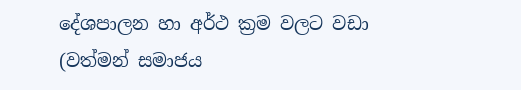දේශපාලන හා අර්ථ ක්‍රම වලට වඩා (වත්මන් සමාජය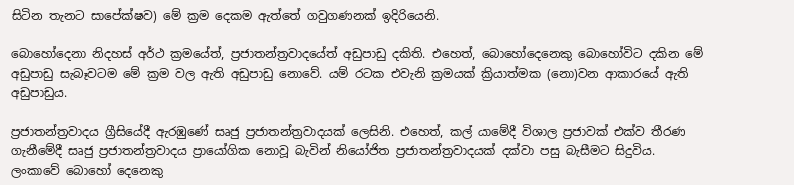සිටින තැනට සාපේක්ෂව) මේ ක්‍රම දෙකම ඇත්තේ ගවුගණනක් ඉදිරියෙනි.

බොහෝදෙනා නිදහස් අර්ථ ක්‍රමයේත්, ප්‍රජාතන්ත්‍රවාදයේත් අඩුපාඩු දකිති. එහෙත්, බොහෝදෙනෙකු බොහෝවිට දකින මේ අඩුපාඩු සැබෑවටම මේ ක්‍රම වල ඇති අඩුපාඩු නොවේ. යම් රටක එවැනි ක්‍රමයක් ක්‍රියාත්මක (නො)වන ආකාරයේ ඇති අඩුපාඩුය.

ප්‍රජාතන්ත්‍රවාදය ග්‍රීසියේදී ඇරඹුණේ සෘජු ප්‍රජාතන්ත්‍රවාදයක් ලෙසිනි. එහෙත්, කල් යාමේදී විශාල ප්‍රජාවක් එක්ව තීරණ ගැනීමේදී සෘජු ප්‍රජාතන්ත්‍රවාදය ප්‍රායෝගික නොවූ බැවින් නියෝජිත ප්‍රජාතන්ත්‍රවාදයක් දක්වා පසු බැසීමට සිදුවිය. ලංකාවේ බොහෝ දෙනෙකු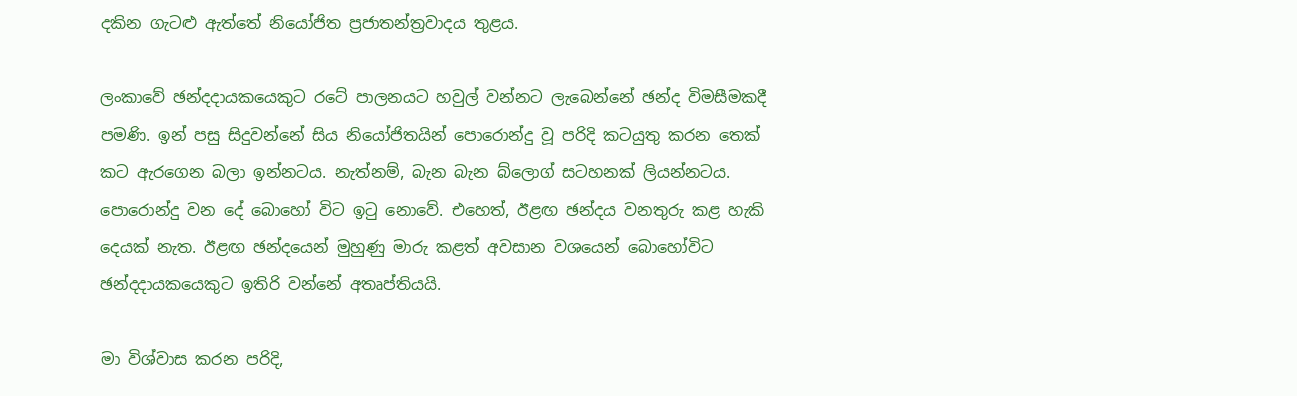දකින ගැටළු ඇත්තේ නියෝජිත ප්‍රජාතන්ත්‍රවාදය තුළය.

ලංකාවේ ඡන්දදායකයෙකුට රටේ පාලනයට හවුල් වන්නට ලැබෙන්නේ ඡන්ද විමසීමකදී පමණි. ඉන් පසු සිදුවන්නේ සිය නියෝජිතයින් පොරොන්දු වූ පරිදි කටයුතු කරන තෙක් කට ඇරගෙන බලා ඉන්නටය. නැත්නම්, බැන බැන බ්ලොග් සටහනක් ලියන්නටය. පොරොන්දු වන දේ බොහෝ විට ඉටු නොවේ. එහෙත්, ඊළඟ ඡන්දය වනතුරු කළ හැකි දෙයක් නැත. ඊළඟ ඡන්දයෙන් මුහුණු මාරු කළත් අවසාන වශයෙන් බොහෝවිට ඡන්දදායකයෙකුට ඉතිරි වන්නේ අතෘප්තියයි.

මා විශ්වාස කරන පරිදි,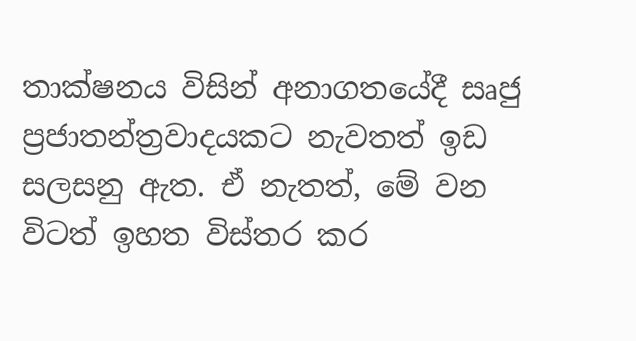තාක්ෂනය විසින් අනාගතයේදී සෘජු ප්‍රජාතන්ත්‍රවාදයකට නැවතත් ඉඩ සලසනු ඇත. ඒ නැතත්, මේ වන විටත් ඉහත විස්තර කර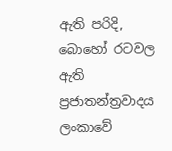ඇති පරිදි, බොහෝ රටවල ඇති ප්‍රජාතන්ත්‍රවාදය ලංකාවේ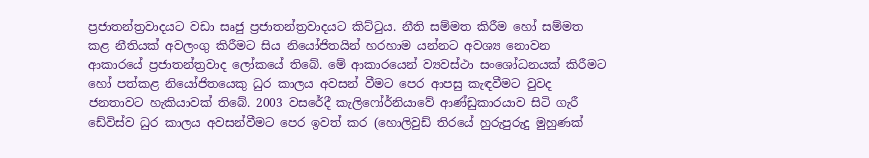ප්‍රජාතන්ත්‍රවාදයට වඩා සෘජු ප්‍රජාතන්ත්‍රවාදයට කිට්ටුය. නීති සම්මත කිරීම හෝ සම්මත කළ නීතියක් අවලංගු කිරීමට සිය නියෝජිතයින් හරහාම යන්නට අවශ්‍ය නොවන ආකාරයේ ප්‍රජාතන්ත්‍රවාද ලෝකයේ තිබේ. මේ ආකාරයෙන් ව්‍යවස්ථා සංශෝධනයක් කිරීමට හෝ පත්කළ නියෝජිතයෙකු ධුර කාලය අවසන් වීමට පෙර ආපසු කැඳවීමට වුවද ජනතාවට හැකියාවක් තිබේ. 2003 වසරේදී කැලිෆෝර්නියාවේ ආණ්ඩුකාරයාව සිටි ගැරී ඩේවිස්ව ධුර කාලය අවසන්වීමට පෙර ඉවත් කර (හොලිවුඩ් තිරයේ හුරුපුරුදු මුහුණක්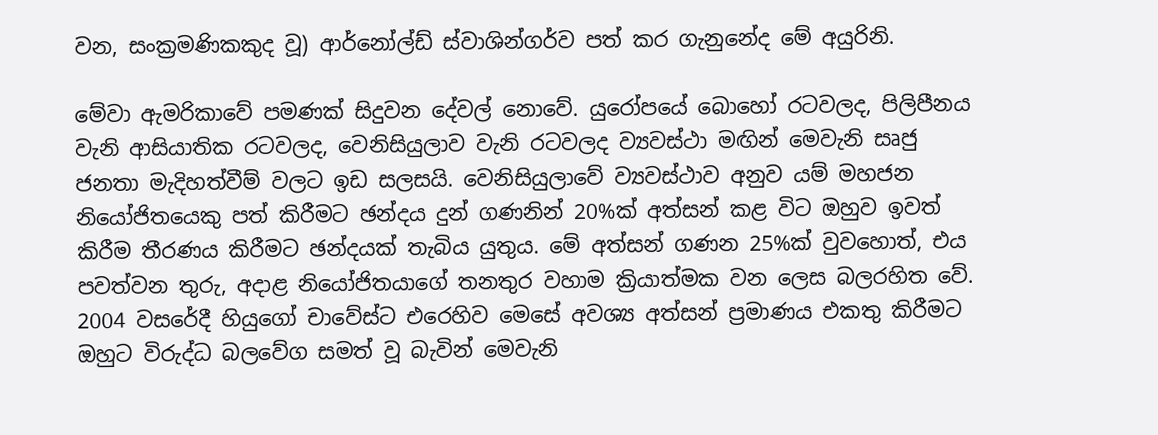වන, සංක්‍රමණිකකුද වූ) ආර්නෝල්ඩ් ස්වාශින්ගර්ව පත් කර ගැනුනේද මේ අයුරිනි.

මේවා ඇමරිකාවේ පමණක් සිදුවන දේවල් නොවේ. යුරෝපයේ බොහෝ රටවලද, පිලිපීනය වැනි ආසියාතික රටවලද, වෙනිසියුලාව වැනි රටවලද ව්‍යවස්ථා මඟින් මෙවැනි සෘජු ජනතා මැදිහත්වීම් වලට ඉඩ සලසයි. වෙනිසියුලාවේ ව්‍යවස්ථාව අනුව යම් මහජන නියෝජිතයෙකු පත් කිරීමට ඡන්දය දුන් ගණනින් 20%ක් අත්සන් කළ විට ඔහුව ඉවත් කිරීම තීරණය කිරීමට ඡන්දයක් තැබිය යුතුය. මේ අත්සන් ගණන 25%ක් වුවහොත්, එය පවත්වන තුරු, අදාළ නියෝජිතයාගේ තනතුර වහාම ක්‍රියාත්මක වන ලෙස බලරහිත වේ. 2004 වසරේදී හියුගෝ චාවේස්ට එරෙහිව මෙසේ අවශ්‍ය අත්සන් ප්‍රමාණය එකතු කිරීමට ඔහුට විරුද්ධ බලවේග සමත් වූ බැවින් මෙවැනි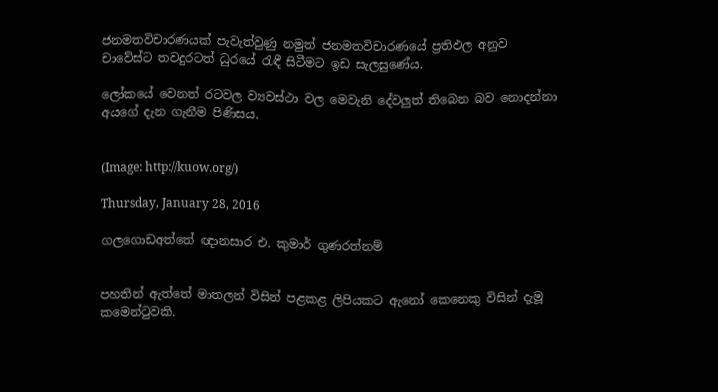ජනමතවිචාරණයක් පැවැත්වුණු නමුත් ජනමතවිචාරණයේ ප්‍රතිඵල අනුව චාවේස්ට තවදුරටත් ධුරයේ රැඳී සිටීමට ඉඩ සැලසුණේය.

ලෝකයේ වෙනත් රටවල ව්‍යවස්ථා වල මෙවැනි දේවලුත් තිබෙන බව නොදන්නා අයගේ දැන ගැනීම පිණිසය.


(Image: http://kuow.org/)

Thursday, January 28, 2016

ගලගොඩඅත්තේ ඥානසාර එ. කුමාර් ගුණරත්නම්


පහතින් ඇත්තේ මාතලන් විසින් පළකළ ලිපියකට ඇනෝ කෙනෙකු විසින් දැමූ කමෙන්ටුවකි.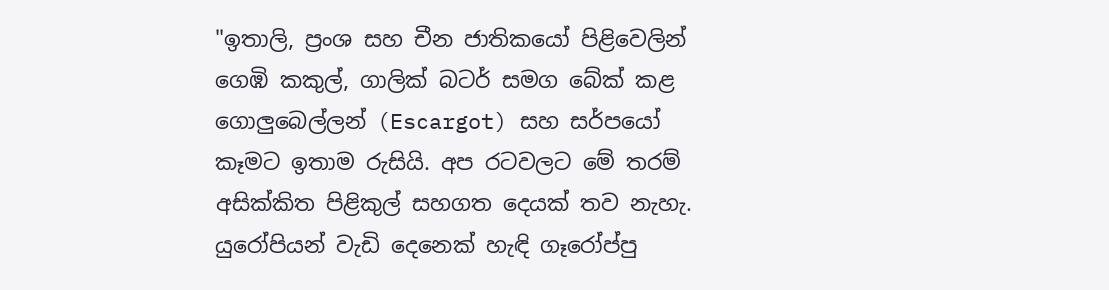"ඉතාලි, ප්‍රංශ සහ චීන ජාතිකයෝ පිළිවෙලින් ගෙඹි කකුල්, ගාලික් බටර් සමග බේක් කළ ගොලුබෙල්ලන් (Escargot) සහ සර්පයෝ කෑමට ඉතාම රුසියි. අප රටවලට මේ තරම් අසික්කිත පිළිකුල් සහගත දෙයක් තව නැහැ. යුරෝපියන් වැඩි දෙනෙක් හැඳි ගෑරෝප්පු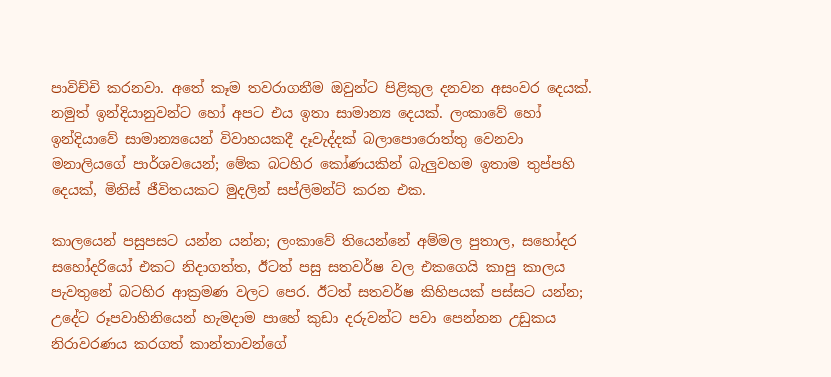පාවිච්චි කරනවා. අතේ කෑම තවරාගනීම ඔවුන්ට පිළිකුල දනවන අසංවර දෙයක්. නමුත් ඉන්දියානුවන්ට හෝ අපට එය ඉතා සාමාන්‍ය දෙයක්. ලංකාවේ හෝ ඉන්දියාවේ සාමාන්‍යයෙන් විවාහයකදී දෑවැද්දක් බලාපොරොත්තු වෙනවා මනාලියගේ පාර්ශවයෙන්; මේක බටහිර කෝණයකින් බැලුවහම ඉතාම තුප්පහි දෙයක්, මිනිස් ජීවිතයකට මුදලින් සප්ලිමන්ට් කරන එක.

කාලයෙන් පසුපසට යන්න යන්න; ලංකාවේ තියෙන්නේ අම්මල පුතාල, සහෝදර සහෝදරියෝ එකට නිදාගත්ත, ඊටත් පසු සතවර්ෂ වල එකගෙයි කාපු කාලය පැවතුනේ බටහිර ආක්‍රමණ වලට පෙර. ඊටත් සතවර්ෂ කිහිපයක් පස්සට යන්න; උදේට රූපවාහිනියෙන් හැමදාම පාහේ කුඩා දරුවන්ට පවා පෙන්නන උඩුකය නිරාවරණය කරගත් කාන්තාවන්ගේ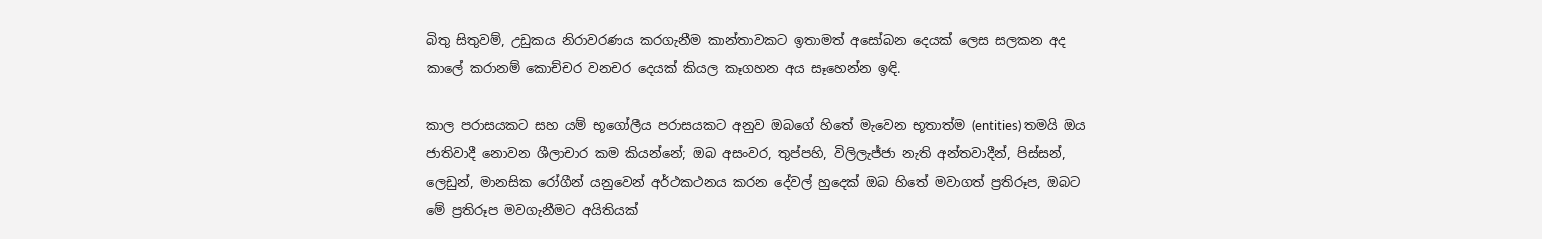බිතු සිතුවම්, උඩුකය නිරාවරණය කරගැනීම කාන්තාවකට ඉතාමත් අසෝබන දෙයක් ලෙස සලකන අද කාලේ කරානම් කොච්චර වනචර දෙයක් කියල කෑගහන අය සෑහෙන්න ඉඳි.

කාල පරාසයකට සහ යම් භූගෝලීය පරාසයකට අනුව ඔබගේ හිතේ මැවෙන භූතාත්ම (entities) තමයි ඔය ජාතිවාදී නොවන ශීලාචාර කම කියන්නේ; ඔබ අසංවර, තුප්පහි, විලිලැජ්ජා නැති අන්තවාදීන්, පිස්සන්, ලෙඩුන්, මානසික රෝගීන් යනුවෙන් අර්ථකථනය කරන දේවල් හුදෙක් ඔබ හිතේ මවාගත් ප්‍රතිරූප, ඔබට මේ ප්‍රතිරූප මවගැනීමට අයිතියක්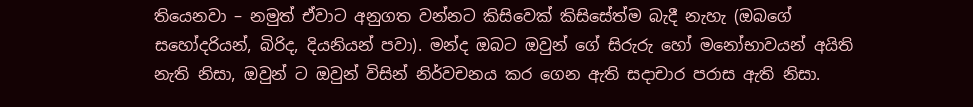තියෙනවා – නමුත් ඒවාට අනුගත වන්නට කිසිවෙක් කිසිසේත්ම බැදී නැහැ (ඔබගේ සහෝදරියන්, බිරිද, දියනියන් පවා). මන්ද ඔබට ඔවුන් ගේ සිරුරු හෝ මනෝභාවයන් අයිති නැති නිසා, ඔවුන් ට ඔවුන් විසින් නිර්වචනය කර ගෙන ඇති සදාචාර පරාස ඇති නිසා.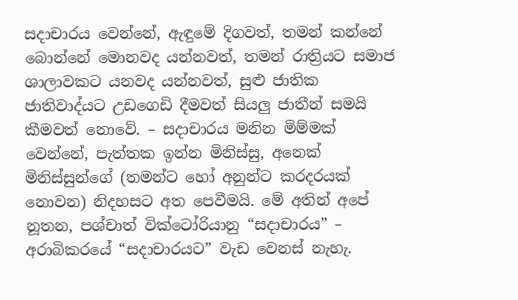සදාචාරය වෙන්නේ, ඇඳුමේ දිගවත්, තමන් කන්නේ බොන්නේ මොනවද යන්නවත්, තමන් රාත්‍රියට සමාජ ශාලාවකට යනවද යන්නවත්, සුළු ජාතික ජාතිවාද්යට උඩගෙඩි දීමවත් සියලු ජාතීන් සමයි කීමවත් නොවේ. – සදාචාරය මනින මිම්මක් වෙන්නේ, පැත්තක ඉන්න මිනිස්සු, අනෙක් මිනිස්සුන්ගේ (තමන්ට හෝ අනුන්ට කරදරයක් නොවන) නිදහසට අත පෙවීමයි. මේ අතින් අපේ නූතන, පශ්චාත් වික්ටෝරියානු “සදාචාරය” – අරාබිකරයේ “සදාචාරයට” වැඩ වෙනස් නැහැ.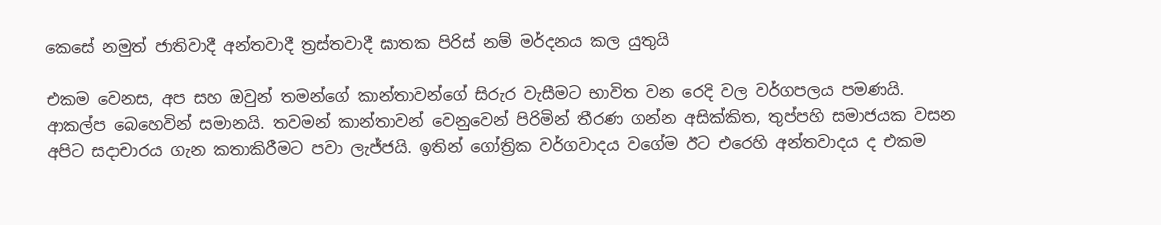කෙසේ නමුත් ජාතිවාදී අන්තවාදී ත්‍රස්තවාදී ඝාතක පිරිස් නම් මර්දනය කල යුතුයි

එකම වෙනස, අප සහ ඔවුන් තමන්ගේ කාන්තාවන්ගේ සිරුර වැසීමට භාවිත වන රෙදි වල වර්ගපලය පමණයි. ආකල්ප බෙහෙවින් සමානයි. තවමන් කාන්තාවන් වෙනුවෙන් පිරිමින් තීරණ ගන්න අසික්කිත, තුප්පහි සමාජයක වසන අපිට සදාචාරය ගැන කතාකිරීමට පවා ලැජ්ජයි. ඉතින් ගෝත්‍රික වර්ගවාදය වගේම ඊට එරෙහි අන්තවාදය ද එකම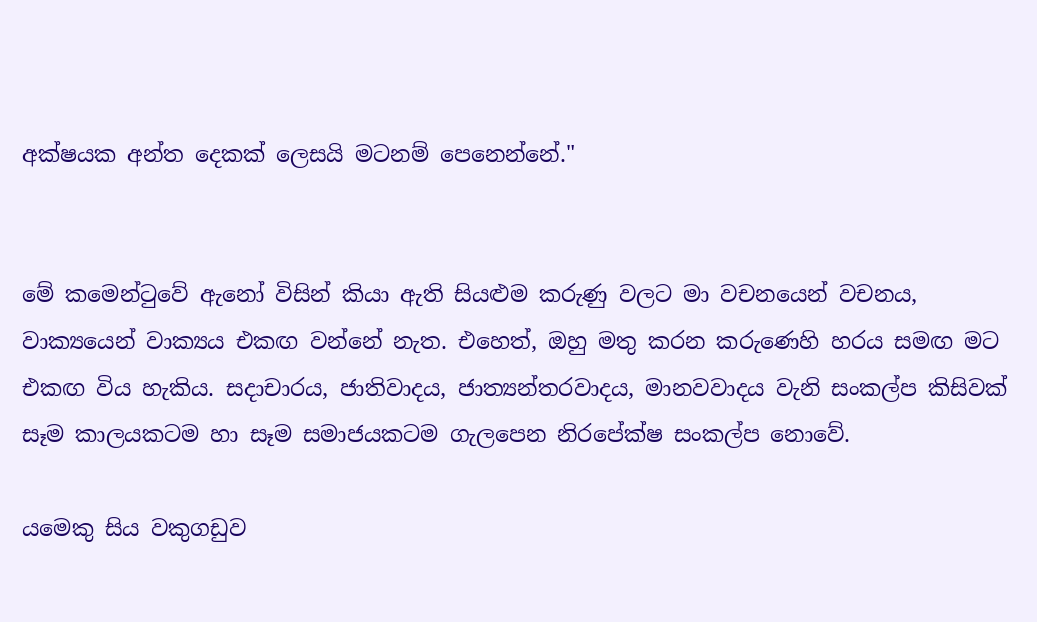අක්ෂයක අන්ත දෙකක් ලෙසයි මටනම් පෙනෙන්නේ."


මේ කමෙන්ටුවේ ඇනෝ විසින් කියා ඇති සියළුම කරුණු වලට මා වචනයෙන් වචනය, වාක්‍යයෙන් වාක්‍යය එකඟ වන්නේ නැත. එහෙත්, ඔහු මතු කරන කරුණෙහි හරය සමඟ මට එකඟ විය හැකිය. සදාචාරය, ජාතිවාදය, ජාත්‍යන්තරවාදය, මානවවාදය වැනි සංකල්ප කිසිවක් සෑම කාලයකටම හා සෑම සමාජයකටම ගැලපෙන නිරපේක්ෂ සංකල්ප නොවේ.

යමෙකු සිය වකුගඩුව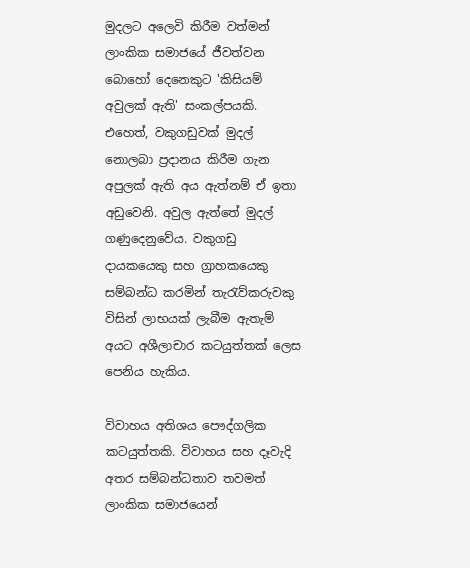මුදලට අලෙවි කිරීම වත්මන් ලාංකික සමාජයේ ජීවත්වන බොහෝ දෙනෙකුට 'කිසියම් අවුලක් ඇති' සංකල්පයකි. එහෙත්, වකුගඩුවක් මුදල් නොලබා ප්‍රදානය කිරීම ගැන අපුලක් ඇති අය ඇත්නම් ඒ ඉතා අඩුවෙනි. අවුල ඇත්තේ මුදල් ගණුදෙනුවේය. වකුගඩු දායකයෙකු සහ ග්‍රාහකයෙකු සම්බන්ධ කරමින් තැරැව්කරුවකු විසින් ලාභයක් ලැබීම ඇතැම් අයට අශීලාචාර කටයුත්තක් ලෙස පෙනිය හැකිය.

විවාහය අතිශය පෞද්ගලික කටයුත්තකි. විවාහය සහ දෑවැදි අතර සම්බන්ධතාව තවමත් ලාංකික සමාජයෙන්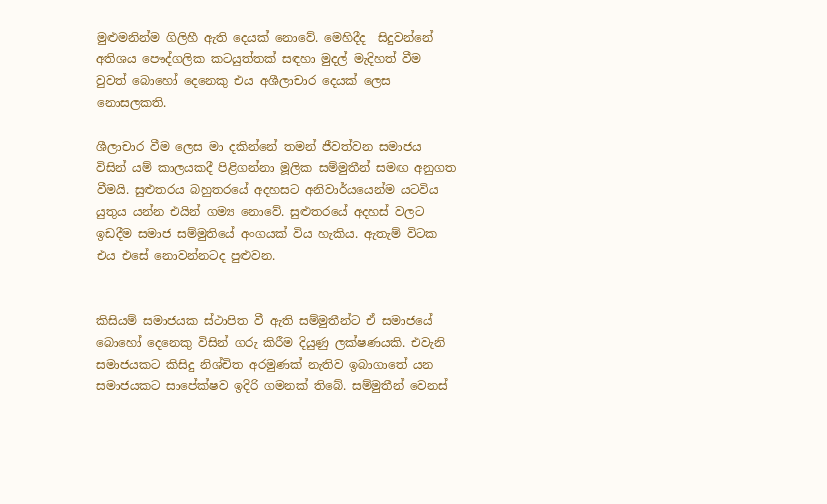මුළුමනින්ම ගිලිහී ඇති දෙයක් නොවේ. මෙහිදීද  සිදුවන්නේ අතිශය පෞද්ගලික කටයුත්තක් සඳහා මුදල් මැදිහත් වීම වුවත් බොහෝ දෙනෙකු එය අශීලාචාර දෙයක් ලෙස නොසලකති.

ශීලාචාර වීම ලෙස මා දකින්නේ තමන් ජීවත්වන සමාජය විසින් යම් කාලයකදී පිළිගන්නා මූලික සම්මුතීන් සමඟ අනුගත වීමයි. සුළුතරය බහුතරයේ අදහසට අනිවාර්යයෙන්ම යටවිය යුතුය යන්න එයින් ගම්‍ය නොවේ. සුළුතරයේ අදහස් වලට ඉඩදීම සමාජ සම්මුතියේ අංගයක් විය හැකිය. ඇතැම් විටක එය එසේ නොවන්නටද පුළුවන.


කිසියම් සමාජයක ස්ථාපිත වී ඇති සම්මුතීන්ට ඒ සමාජයේ බොහෝ දෙනෙකු විසින් ගරු කිරීම දියුණු ලක්ෂණයකි. එවැනි සමාජයකට කිසිදු නිශ්චිත අරමුණක් නැතිව ඉබාගාතේ යන සමාජයකට සාපේක්ෂව ඉදිරි ගමනක් තිබේ. සම්මුතීන් වෙනස්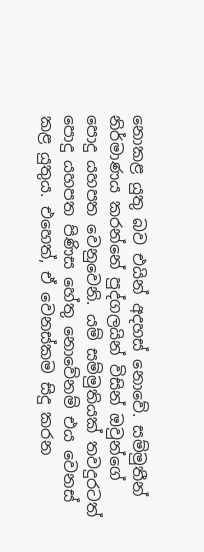නොකළ යුතු බව එයින් අදහස් නොවේ. සම්මුතීන් නිර්මාණය කරන්නේ පුද්ගලයින් විසින් ඔවුන්ගේ පොදු යහපත වෙනුවෙනි. යම් සම්මුතියක් තවදුරටත් පොදු යහපත පිණිස හේතු නොවේනම් එය වෙනස් කළ යුතුය. එහෙත්, ඒ වෙනස්කම සිදු කරන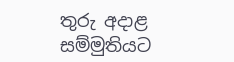තුරු අදාළ සම්මුතියට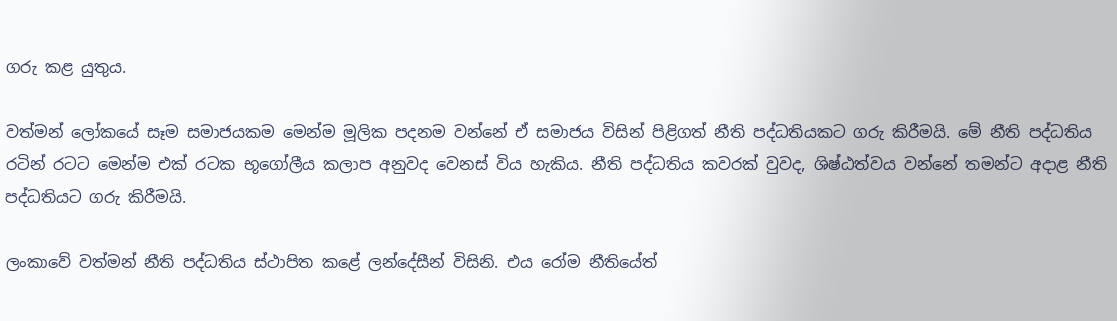ගරු කළ යුතුය.

වත්මන් ලෝකයේ සෑම සමාජයකම මෙන්ම මූලික පදනම වන්නේ ඒ සමාජය විසින් පිළිගත් නීති පද්ධතියකට ගරු කිරීමයි. මේ නීති පද්ධතිය රටින් රටට මෙන්ම එක් රටක භූගෝලීය කලාප අනුවද වෙනස් විය හැකිය. නීති පද්ධතිය කවරක් වුවද, ශිෂ්ඨත්වය වන්නේ තමන්ට අදාළ නීති පද්ධතියට ගරු කිරීමයි.

ලංකාවේ වත්මන් නීති පද්ධතිය ස්ථාපිත කළේ ලන්දේසීන් විසිනි. එය රෝම නීතියේත්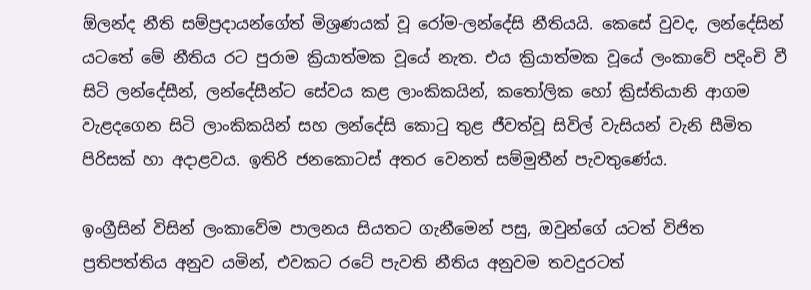ඕලන්ද නීති සම්ප්‍රදායන්ගේත් මිශ්‍රණයක් වූ රෝම-ලන්දේසි නීතියයි. කෙසේ වුවද, ලන්දේසින් යටතේ මේ නීතිය රට පුරාම ක්‍රියාත්මක වූයේ නැත. එය ක්‍රියාත්මක වූයේ ලංකාවේ පදිංචි වී සිටි ලන්දේසීන්, ලන්දේසීන්ට සේවය කළ ලාංකිකයින්, කතෝලික හෝ ක්‍රිස්තියානි ආගම වැළදගෙන සිටි ලාංකිකයින් සහ ලන්දේසි කොටු තුළ ජීවත්වූ සිවිල් වැසියන් වැනි සීමිත පිරිසක් හා අදාළවය. ඉතිරි ජනකොටස් අතර වෙනත් සම්මුතීන් පැවතුණේය.

ඉංග්‍රීසින් විසින් ලංකාවේම පාලනය සියතට ගැනීමෙන් පසු, ඔවුන්ගේ යටත් විජිත ප්‍රතිපත්තිය අනුව යමින්, එවකට රටේ පැවති නීතිය අනුවම තවදුරටත්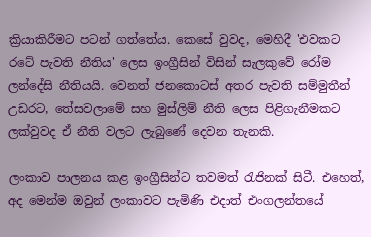ක්‍රියාකිරීමට පටන් ගත්තේය. කෙසේ වුවද, මෙහිදී 'එවකට රටේ පැවති නීතිය' ලෙස ඉංග්‍රීසින් විසින් සැලකුවේ රෝම ලන්දේසි නීතියයි. වෙනත් ජනකොටස් අතර පැවති සම්මුතීන් උඩරට, තේසවලාමේ සහ මුස්ලිම් නීති ලෙස පිළිගැනීමකට ලක්වුවද ඒ නීති වලට ලැබුණේ දෙවන තැනකි.

ලංකාව පාලනය කළ ඉංග්‍රීසින්ට තවමත් රැජිනක් සිටී. එහෙත්, අද මෙන්ම ඔවුන් ලංකාවට පැමිණි එදාත් එංගලන්තයේ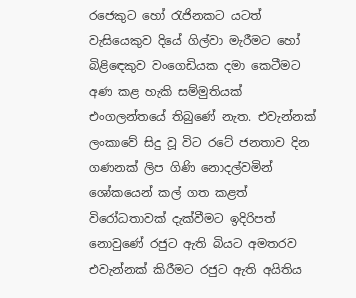රජෙකුට හෝ රැජිනකට යටත් වැසියෙකුව දියේ ගිල්වා මැරීමට හෝ බිළිඳෙකුව වංගෙඩියක දමා කෙටීමට අණ කළ හැකි සම්මුතියක් එංගලන්තයේ තිබුණේ නැත. එවැන්නක් ලංකාවේ සිදු වූ විට රටේ ජනතාව දින ගණනක් ලිප ගිණි නොදල්වමින් ශෝකයෙන් කල් ගත කළත් විරෝධතාවක් දැක්වීමට ඉදිරිපත් නොවුණේ රජුට ඇති බියට අමතරව එවැන්නක් කිරීමට රජුට ඇති අයිතිය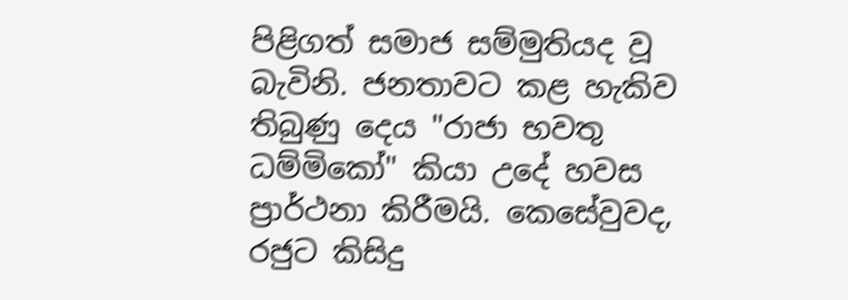පිළිගත් සමාජ සම්මුතියද වූ බැවිනි. ජනතාවට කළ හැකිව තිබුණු දෙය "රාජා භවතු ධම්මිකෝ" කියා උදේ හවස ප්‍රාර්ථනා කිරීමයි. කෙසේවුවද, රජුට කිසිදු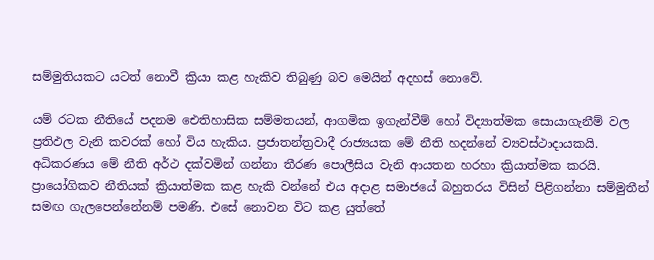සම්මුතියකට යටත් නොවී ක්‍රියා කළ හැකිව තිබුණු බව මෙයින් අදහස් නොවේ.

යම් රටක නීතියේ පදනම ඓතිහාසික සම්මතයන්, ආගමික ඉගැන්වීම් හෝ විද්‍යාත්මක සොයාගැනීම් වල ප්‍රතිඵල වැනි කවරක් හෝ විය හැකිය. ප්‍රජාතන්ත්‍රවාදී රාජ්‍යයක මේ නීති හදන්නේ ව්‍යවස්ථාදායකයි. අධිකරණය මේ නීති අර්ථ දක්වමින් ගන්නා තීරණ පොලීසිය වැනි ආයතන හරහා ක්‍රියාත්මක කරයි. ප්‍රායෝගිකව නීතියක් ක්‍රියාත්මක කළ හැකි වන්නේ එය අදාළ සමාජයේ බහුතරය විසින් පිළිගන්නා සම්මුතීන් සමඟ ගැලපෙන්නේනම් පමණි. එසේ නොවන විට කළ යුත්තේ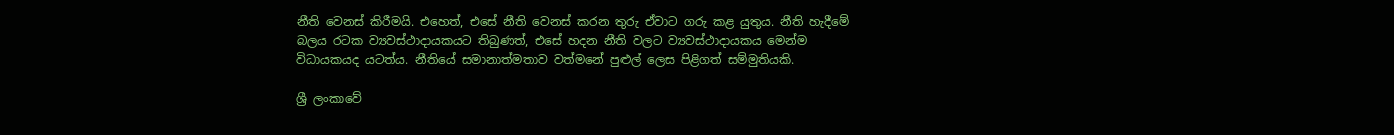නීති වෙනස් කිරීමයි. එහෙත්, එසේ නීති වෙනස් කරන තුරු ඒවාට ගරු කළ යුතුය. නීති හැදීමේ බලය රටක ව්‍යවස්ථාදායකයට තිබුණත්, එසේ හදන නීති වලට ව්‍යවස්ථාදායකය මෙන්ම විධායකයද යටත්ය. නීතියේ සමානාත්මතාව වත්මනේ පුළුල් ලෙස පිළිගත් සම්මුතියකි.

ශ්‍රී ලංකාවේ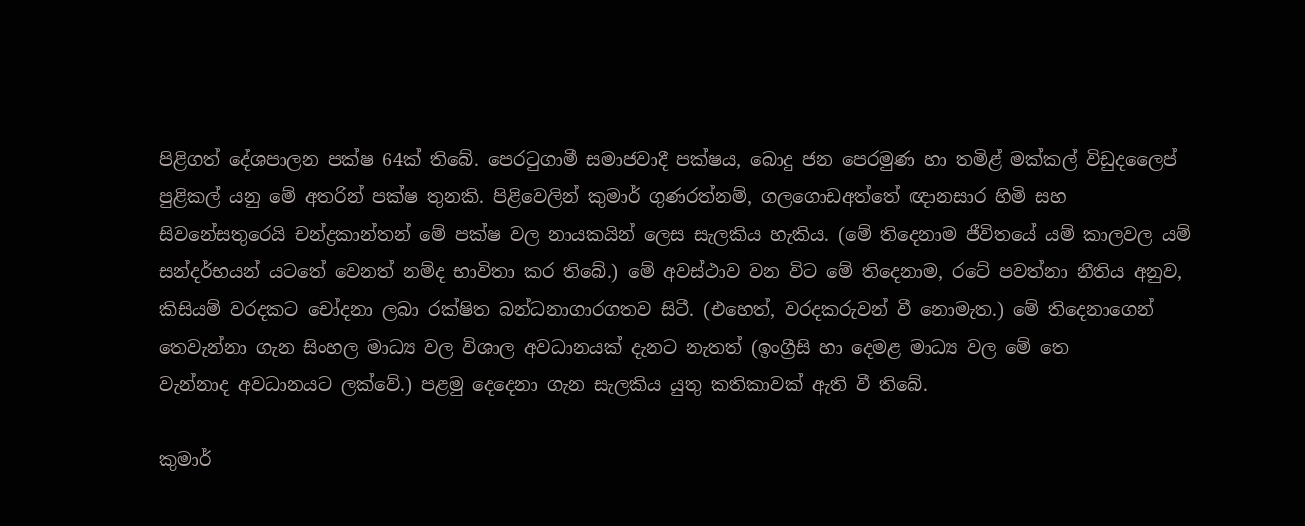පිළිගත් දේශපාලන පක්ෂ 64ක් තිබේ. පෙරටුගාමී සමාජවාදී පක්ෂය, බොදු ජන පෙරමුණ හා තමිළ් මක්කල් විඩුදලෛප් පුළිකල් යනු මේ අතරින් පක්ෂ තුනකි. පිළිවෙලින් කුමාර් ගුණරත්නම්, ගලගොඩඅත්තේ ඥානසාර හිමි සහ සිවනේසතුරෙයි චන්ද්‍රකාන්තන් මේ පක්ෂ වල නායකයින් ලෙස සැලකිය හැකිය. (මේ තිදෙනාම ජීවිතයේ යම් කාලවල යම් සන්දර්භයන් යටතේ වෙනත් නම්ද භාවිතා කර තිබේ.) මේ අවස්ථාව වන විට මේ තිදෙනාම, රටේ පවත්නා නීතිය අනුව, කිසියම් වරදකට චෝදනා ලබා රක්ෂිත බන්ධනාගාරගතව සිටී. (එහෙත්, වරදකරුවන් වී නොමැත.) මේ තිදෙනාගෙන් තෙවැන්නා ගැන සිංහල මාධ්‍ය වල විශාල අවධානයක් දැනට නැතත් (ඉංග්‍රීසි හා දෙමළ මාධ්‍ය වල මේ තෙ
වැන්නාද අවධානයට ලක්වේ.) පළමු දෙදෙනා ගැන සැලකිය යුතු කතිකාවක් ඇති වී තිබේ.

කුමාර්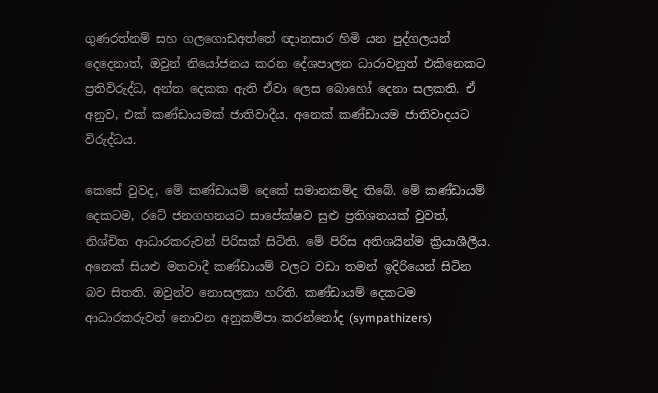ගුණරත්නම් සහ ගලගොඩඅත්තේ ඥානසාර හිමි යන පුද්ගලයන් දෙදෙනාත්, ඔවුන් නියෝජනය කරන දේශපාලන ධාරාවනුත් එකිනෙකට ප්‍රතිවිරුද්ධ, අන්ත දෙකක ඇති ඒවා ලෙස බොහෝ දෙනා සලකති. ඒ අනුව, එක් කණ්ඩායමක් ජාතිවාදීය. අනෙක් කණ්ඩායම ජාතිවාදයට විරුද්ධය.

කෙසේ වුවද, මේ කණ්ඩායම් දෙකේ සමානකම්ද තිබේ. මේ කණ්ඩායම් දෙකටම, රටේ ජනගහනයට සාපේක්ෂව සුළු ප්‍රතිශතයක් වුවත්, නිශ්චිත ආධාරකරුවන් පිරිසක් සිටිති. මේ පිරිස අතිශයින්ම ක්‍රියාශීලීය. අනෙක් සියළු මතවාදී කණ්ඩායම් වලට වඩා තමන් ඉදිරියෙන් සිටින බව සිතති. ඔවුන්ව නොසලකා හරිති. කණ්ඩායම් දෙකටම ආධාරකරුවන් නොවන අනුකම්පා කරන්නෝද (sympathizers)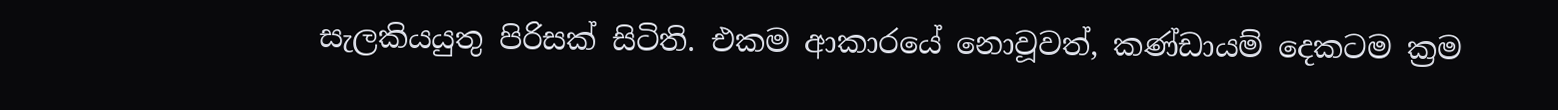සැලකියයුතු පිරිසක් සිටිති. එකම ආකාරයේ නොවූවත්, කණ්ඩායම් දෙකටම ක්‍රම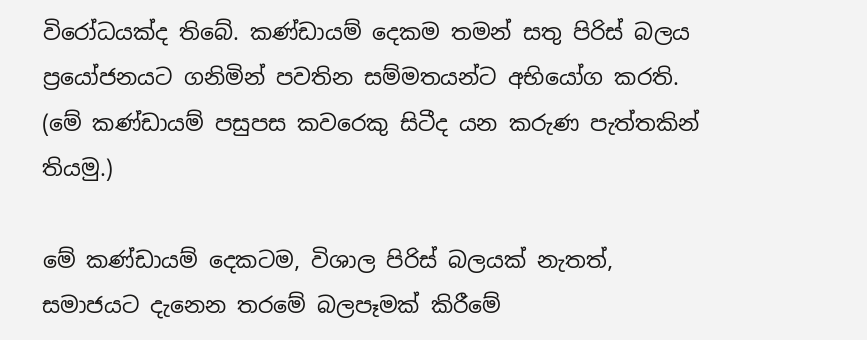විරෝධයක්ද තිබේ. කණ්ඩායම් දෙකම තමන් සතු පිරිස් බලය ප්‍රයෝජනයට ගනිමින් පවතින සම්මතයන්ට අභියෝග කරති. (මේ කණ්ඩායම් පසුපස කවරෙකු සිටීද යන කරුණ පැත්තකින් තියමු.)

මේ කණ්ඩායම් දෙකටම, විශාල පිරිස් බලයක් නැතත්, සමාජයට දැනෙන තරමේ බලපෑමක් කිරීමේ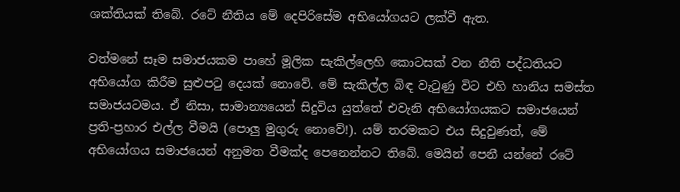ශක්තියක් තිබේ. රටේ නීතිය මේ දෙපිරිසේම අභියෝගයට ලක්වී ඇත.

වත්මනේ සෑම සමාජයකම පාහේ මූලික සැකිල්ලෙහි කොටසක් වන නීති පද්ධතියට අභියෝග කිරීම සුළුපටු දෙයක් නොවේ. මේ සැකිල්ල බිඳ වැටුණු විට එහි හානිය සමස්ත සමාජයටමය. ඒ නිසා, සාමාන්‍යයෙන් සිදුවිය යුත්තේ එවැනි අභියෝගයකට සමාජයෙන් ප්‍රති-ප්‍රහාර එල්ල වීමයි (පොලු මුගුරු නොවේ!). යම් තරමකට එය සිදුවුණත්, මේ අභියෝගය සමාජයෙන් අනුමත වීමක්ද පෙනෙන්නට තිබේ. මෙයින් පෙනී යන්නේ රටේ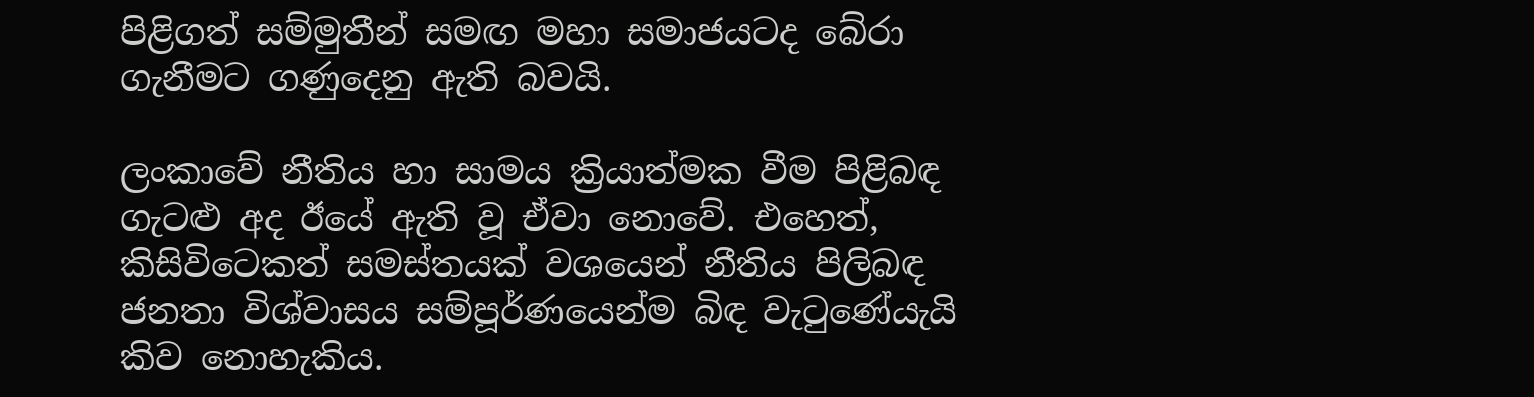පිළිගත් සම්මුතීන් සමඟ මහා සමාජයටද බේරා ගැනීමට ගණුදෙනු ඇති බවයි.

ලංකාවේ නීතිය හා සාමය ක්‍රියාත්මක වීම පිළිබඳ ගැටළු අද ඊයේ ඇති වූ ඒවා නොවේ. එහෙත්, කිසිවිටෙකත් සමස්තයක් වශයෙන් නීතිය පිලිබඳ ජනතා විශ්වාසය සම්පූර්ණයෙන්ම බිඳ වැටුණේයැයි කිව නොහැකිය.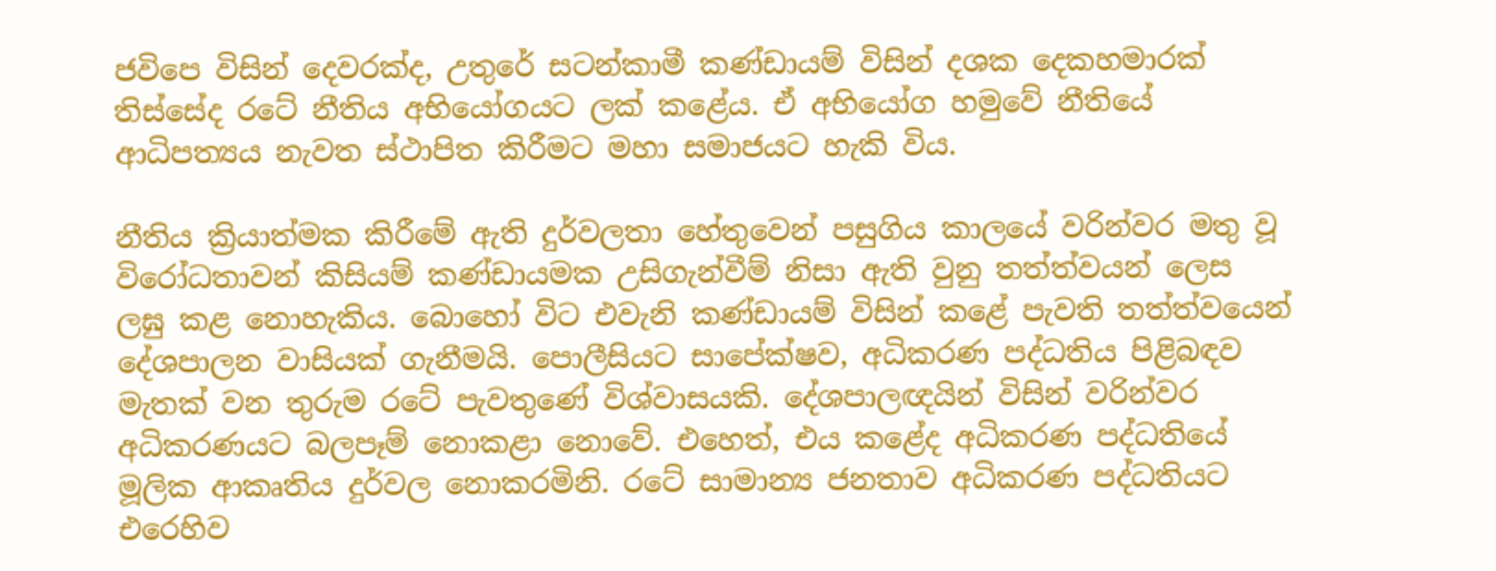ජවිපෙ විසින් දෙවරක්ද, උතුරේ සටන්කාමී කණ්ඩායම් විසින් දශක දෙකහමාරක් තිස්සේද රටේ නීතිය අභියෝගයට ලක් කළේය. ඒ අභියෝග හමුවේ නීතියේ ආධිපත්‍යය නැවත ස්ථාපිත කිරීමට මහා සමාජයට හැකි විය.

නීතිය ක්‍රියාත්මක කිරීමේ ඇති දුර්වලතා හේතුවෙන් පසුගිය කාලයේ වරින්වර මතු වූ විරෝධතාවන් කිසියම් කණ්ඩායමක උසිගැන්වීම් නිසා ඇති වුනු තත්ත්වයන් ලෙස ලඝු කළ නොහැකිය. බොහෝ විට එවැනි කණ්ඩායම් විසින් කළේ පැවති තත්ත්වයෙන් දේශපාලන වාසියක් ගැනීමයි. පොලීසියට සාපේක්ෂව, අධිකරණ පද්ධතිය පිළිබඳව මැතක් වන තුරුම රටේ පැවතුණේ විශ්වාසයකි. දේශපාලඥයින් විසින් වරින්වර අධිකරණයට බලපෑම් නොකළා නොවේ. එහෙත්, එය කළේද අධිකරණ පද්ධතියේ මූලික ආකෘතිය දුර්වල නොකරමිනි. රටේ සාමාන්‍ය ජනතාව අධිකරණ පද්ධතියට එරෙහිව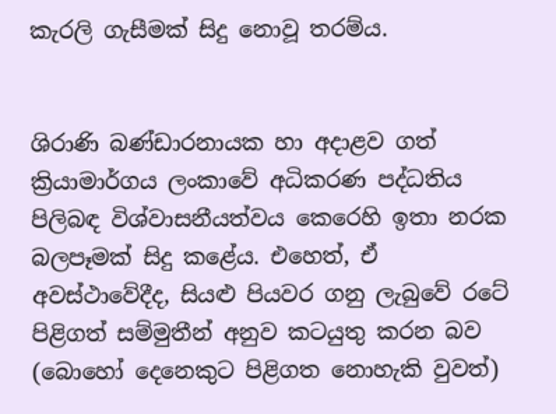කැරලි ගැසීමක් සිදු නොවූ තරම්ය.


ශිරාණි බණ්ඩාරනායක හා අදාළව ගත් ක්‍රියාමාර්ගය ලංකාවේ අධිකරණ පද්ධතිය පිලිබඳ විශ්වාසනීයත්වය කෙරෙහි ඉතා නරක බලපෑමක් සිදු කළේය. එහෙත්, ඒ අවස්ථාවේදීද, සියළු පියවර ගනු ලැබුවේ රටේ පිළිගත් සම්මුතීන් අනුව කටයුතු කරන බව (බොහෝ දෙනෙකුට පිළිගත නොහැකි වුවත්)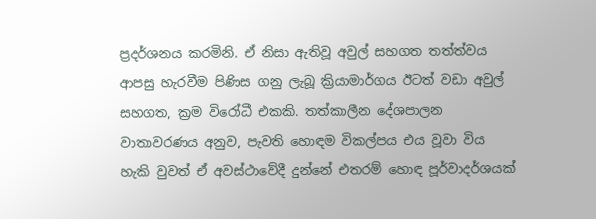ප්‍රදර්ශනය කරමිනි. ඒ නිසා ඇතිවූ අවුල් සහගත තත්ත්වය ආපසු හැරවීම පිණිස ගනු ලැබූ ක්‍රියාමාර්ගය ඊටත් වඩා අවුල් සහගත, ක්‍රම විරෝධී එකකි. තත්කාලීන දේශපාලන වාතාවරණය අනුව, පැවති හොඳම විකල්පය එය වූවා විය හැකි වුවත් ඒ අවස්ථාවේදී දුන්නේ එතරම් හොඳ පූර්වාදර්ශයක්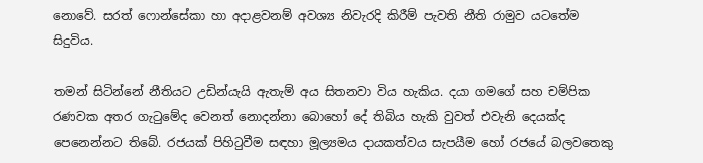නොවේ. සරත් ෆොන්සේකා හා අදාළවනම් අවශ්‍ය නිවැරදි කිරීම් පැවති නීති රාමුව යටතේම සිදුවිය.

තමන් සිටින්නේ නීතියට උඩින්යැයි ඇතැම් අය සිතනවා විය හැකිය. දයා ගමගේ සහ චම්පික රණවක අතර ගැටුමේද වෙනත් නොදන්නා බොහෝ දේ තිබිය හැකි වුවත් එවැනි දෙයක්ද පෙනෙන්නට තිබේ. රජයක් පිහිටුවීම සඳහා මූල්‍යමය දායකත්වය සැපයීම හෝ රජයේ බලවතෙකු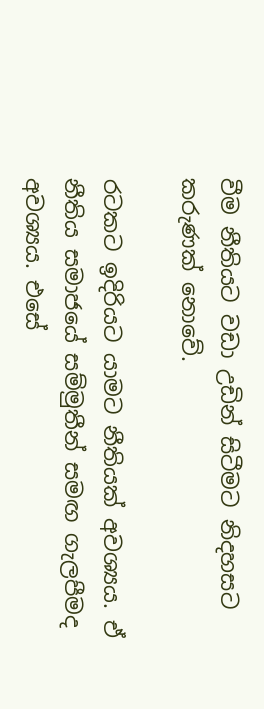වීම නීතියට වඩා උඩින් සිටීමට නිදහසට කරුණක් නොවේ.

රටකට ඉදිරියට යාමට නීතියක් අවශ්‍යය. ඒ නීතිය සමාජයේ සම්මුතීන් සමඟ ගැලපීමද අවශ්‍යය. එසේ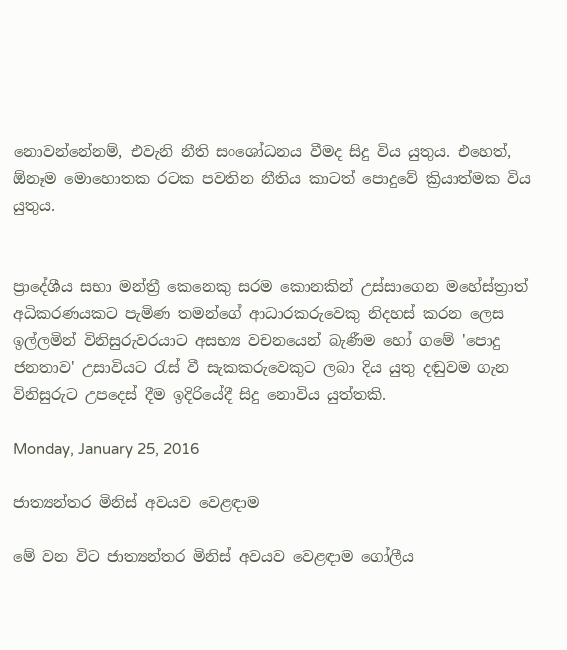නොවන්නේනම්, එවැනි නීති සංශෝධනය වීමද සිදු විය යුතුය. එහෙත්, ඕනෑම මොහොතක රටක පවතින නීතිය කාටත් පොදුවේ ක්‍රියාත්මක විය යුතුය.


ප්‍රාදේශීය සභා මන්ත්‍රී කෙනෙකු සරම කොනකින් උස්සාගෙන මහේස්ත්‍රාත් අධිකරණයකට පැමිණ තමන්ගේ ආධාරකරුවෙකු නිදහස් කරන ලෙස ඉල්ලමින් විනිසුරුවරයාට අසභ්‍ය වචනයෙන් බැණීම හෝ ගමේ 'පොදු ජනතාව' උසාවියට රැස් වී සැකකරුවෙකුට ලබා දිය යුතු දඬුවම ගැන විනිසුරුට උපදෙස් දීම ඉදිරියේදී සිදු නොවිය යුත්තකි.

Monday, January 25, 2016

ජාත්‍යන්තර මිනිස් අවයව වෙළඳාම

මේ වන විට ජාත්‍යන්තර මිනිස් අවයව වෙළඳාම ගෝලීය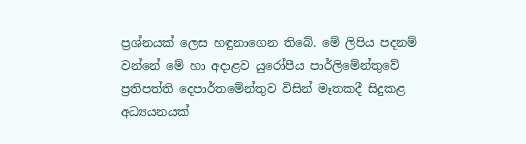ප්‍රශ්නයක් ලෙස හඳුනාගෙන තිබේ. මේ ලිපිය පදනම් වන්නේ මේ හා අදාළව යුරෝපීය පාර්ලිමේන්තුවේ ප්‍රතිපත්ති දෙපාර්තමේන්තුව විසින් මෑතකදී සිදුකළ අධ්‍යයනයක්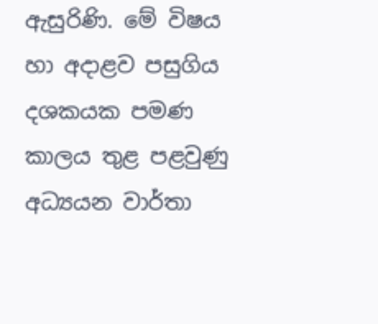ඇසුරිණි. මේ විෂය හා අදාළව පසුගිය දශකයක පමණ කාලය තුළ පළවුණු අධ්‍යයන වාර්තා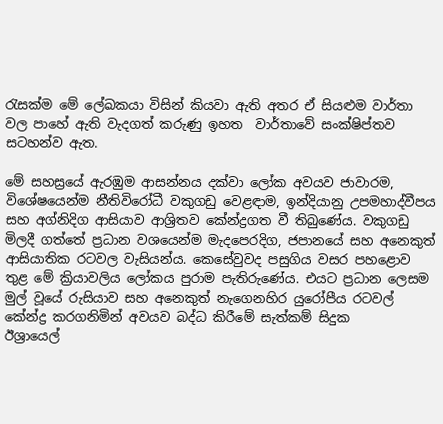රැසක්ම මේ ලේඛකයා විසින් කියවා ඇති අතර ඒ සියළුම වාර්තා වල පාහේ ඇති වැදගත් කරුණු ඉහත  වාර්තාවේ සංක්ෂිප්තව සටහන්ව ඇත.

මේ සහස්‍රයේ ඇරඹුම ආසන්නය දක්වා ලෝක අවයව ජාවාරම, විශේෂයෙන්ම නීතිවිරෝධී වකුගඩු වෙළඳාම, ඉන්දියානු උපමහාද්වීපය සහ අග්නිදිග ආසියාව ආශ්‍රිතව කේන්ද්‍රගත වී තිබුණේය. වකුගඩු මිලදී ගත්තේ ප්‍රධාන වශයෙන්ම මැදපෙරදිග, ජපානයේ සහ අනෙකුත් ආසියාතික රටවල වැසියන්ය. කෙසේවුවද පසුගිය වසර පහළොව තුළ මේ ක්‍රියාවලිය ලෝකය පුරාම පැතිරුණේය. එයට ප්‍රධාන ලෙසම මුල් වූයේ රුසියාව සහ අනෙකුත් නැගෙනහිර යුරෝපීය රටවල් කේන්ද්‍ර කරගනිමින් අවයව බද්ධ කිරීමේ සැත්කම් සිදුක
ඊශ්‍රායෙල්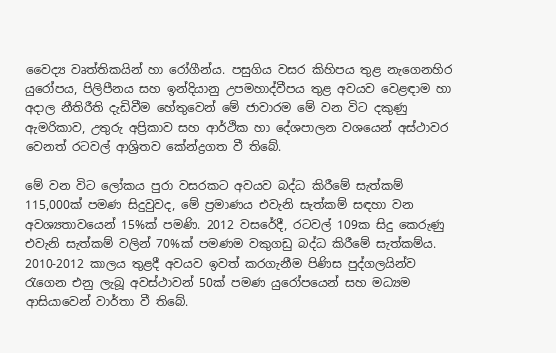වෛද්‍ය වෘත්තිකයින් හා රෝගීන්ය. පසුගිය වසර කිහිපය තුළ නැගෙනහිර යුරෝපය, පිලිපීනය සහ ඉන්දියානු උපමහාද්වීපය තුළ අවයව වෙළඳාම හා අදාල නීතිරීති දැඩිවීම හේතුවෙන් මේ ජාවාරම මේ වන විට දකුණු ඇමරිකාව, උතුරු අප්‍රිකාව සහ ආර්ථික හා දේශපාලන වශයෙන් අස්ථාවර වෙනත් රටවල් ආශ්‍රිතව කේන්ද්‍රගත වී තිබේ.

මේ වන විට ලෝකය පුරා වසරකට අවයව බද්ධ කිරීමේ සැත්කම් 115,000ක් පමණ සිදුවුවද, මේ ප්‍රමාණය එවැනි සැත්කම් සඳහා වන අවශ්‍යතාවයෙන් 15%ක් පමණි. 2012 වසරේදී, රටවල් 109ක සිදු කෙරුණු එවැනි සැත්කම් වලින් 70%ක් පමණම වකුගඩු බද්ධ කිරීමේ සැත්කම්ය. 2010-2012 කාලය තුළදී අවයව ඉවත් කරගැනීම පිණිස පුද්ගලයින්ව රැගෙන එනු ලැබූ අවස්ථාවන් 50ක් පමණ යුරෝපයෙන් සහ මධ්‍යම ආසියාවෙන් වාර්තා වී තිබේ.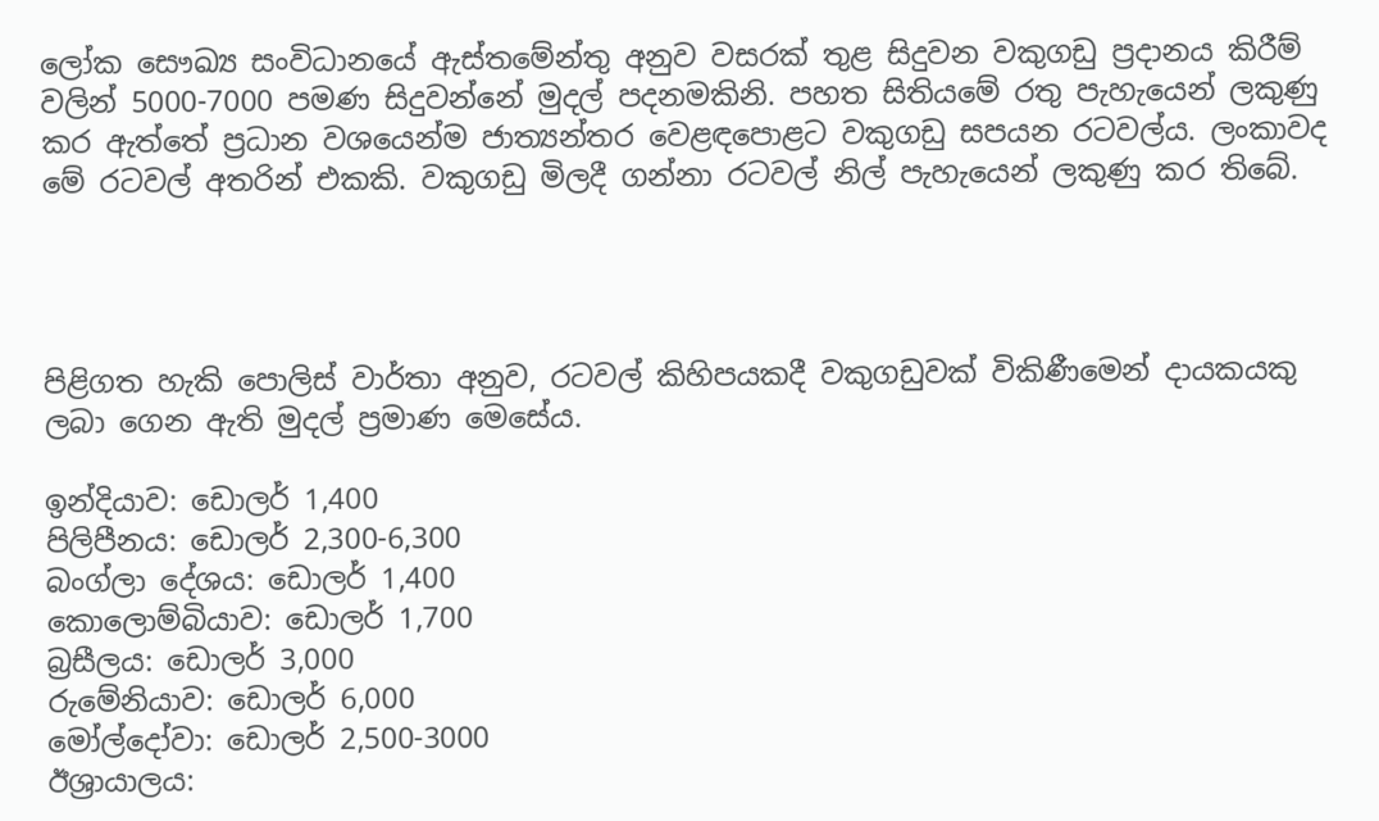ලෝක සෞඛ්‍ය සංවිධානයේ ඇස්තමේන්තු අනුව වසරක් තුළ සිදුවන වකුගඩු ප්‍රදානය කිරීම් වලින් 5000-7000 පමණ සිදුවන්නේ මුදල් පදනමකිනි. පහත සිතියමේ රතු පැහැයෙන් ලකුණු කර ඇත්තේ ප්‍රධාන වශයෙන්ම ජාත්‍යන්තර වෙළඳපොළට වකුගඩු සපයන රටවල්ය. ලංකාවද මේ රටවල් අතරින් එකකි. වකුගඩු මිලදී ගන්නා රටවල් නිල් පැහැයෙන් ලකුණු කර තිබේ.




පිළිගත හැකි පොලිස් වාර්තා අනුව, රටවල් කිහිපයකදී වකුගඩුවක් විකිණීමෙන් දායකයකු ලබා ගෙන ඇති මුදල් ප්‍රමාණ මෙසේය.

ඉන්දියාව: ඩොලර් 1,400
පිලිපීනය: ඩොලර් 2,300-6,300
බංග්ලා දේශය: ඩොලර් 1,400
කොලොම්බියාව: ඩොලර් 1,700
බ්‍රසීලය: ඩොලර් 3,000
රුමේනියාව: ඩොලර් 6,000
මෝල්දෝවා: ඩොලර් 2,500-3000
ඊශ්‍රායාලය: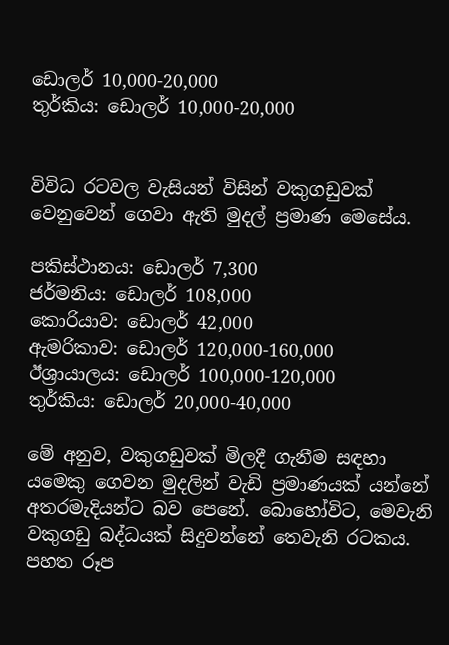ඩොලර් 10,000-20,000
තුර්කිය: ඩොලර් 10,000-20,000


විවිධ රටවල වැසියන් විසින් වකුගඩුවක් වෙනුවෙන් ගෙවා ඇති මුදල් ප්‍රමාණ මෙසේය.

පකිස්ථානය: ඩොලර් 7,300
ජර්මනිය: ඩොලර් 108,000
කොරියාව: ඩොලර් 42,000
ඇමරිකාව: ඩොලර් 120,000-160,000
ඊශ්‍රායාලය: ඩොලර් 100,000-120,000
තුර්කිය: ඩොලර් 20,000-40,000

මේ අනුව, වකුගඩුවක් මිලදී ගැනීම සඳහා යමෙකු ගෙවන මුදලින් වැඩි ප්‍රමාණයක් යන්නේ අතරමැදියන්ට බව පෙනේ. බොහෝවිට, මෙවැනි වකුගඩු බද්ධයක් සිදුවන්නේ තෙවැනි රටකය. පහත රූප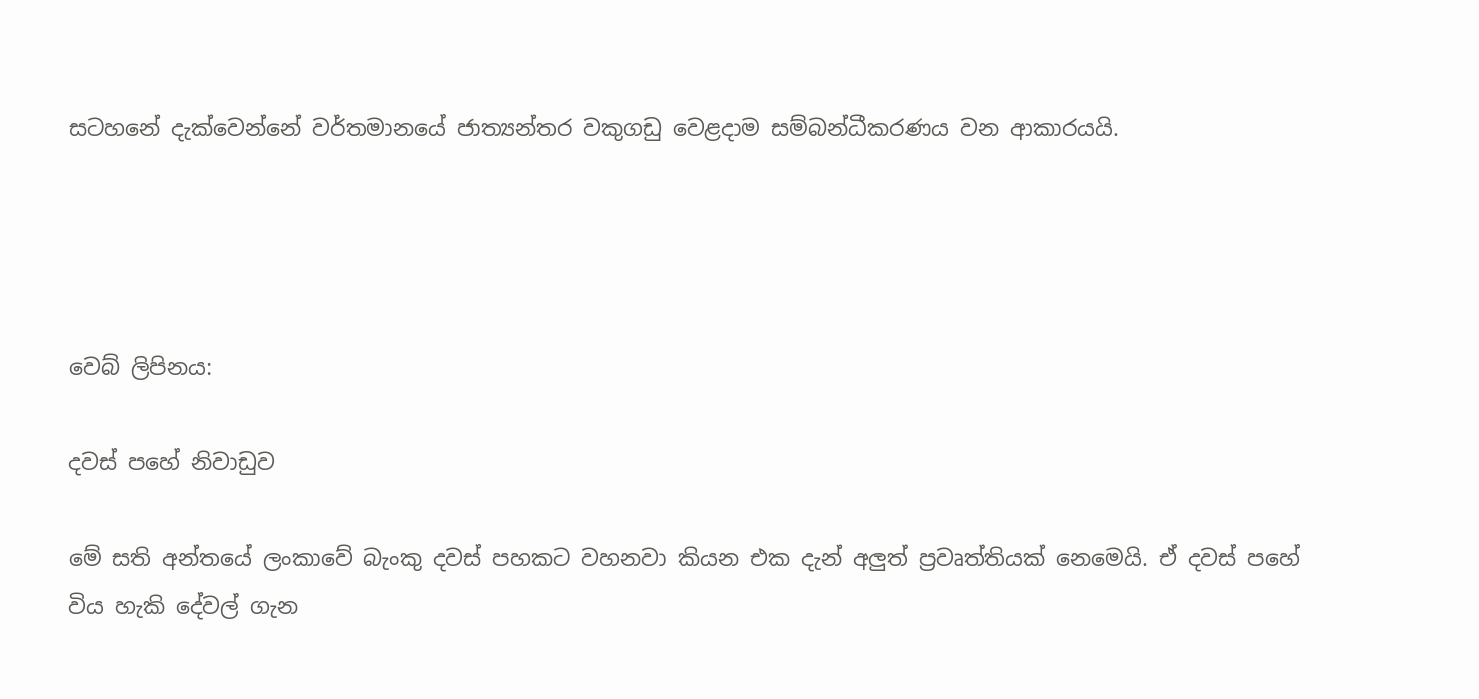සටහනේ දැක්වෙන්නේ වර්තමානයේ ජාත්‍යන්තර වකුගඩු වෙළදාම සම්බන්ධීකරණය වන ආකාරයයි.




වෙබ් ලිපිනය:

දවස් පහේ නිවාඩුව

මේ සති අන්තයේ ලංකාවේ බැංකු දවස් පහකට වහනවා කියන එක දැන් අලුත් ප්‍රවෘත්තියක් නෙමෙයි. ඒ දවස් පහේ විය හැකි දේවල් ගැන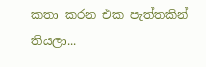කතා කරන එක පැත්තකින් තියලා...